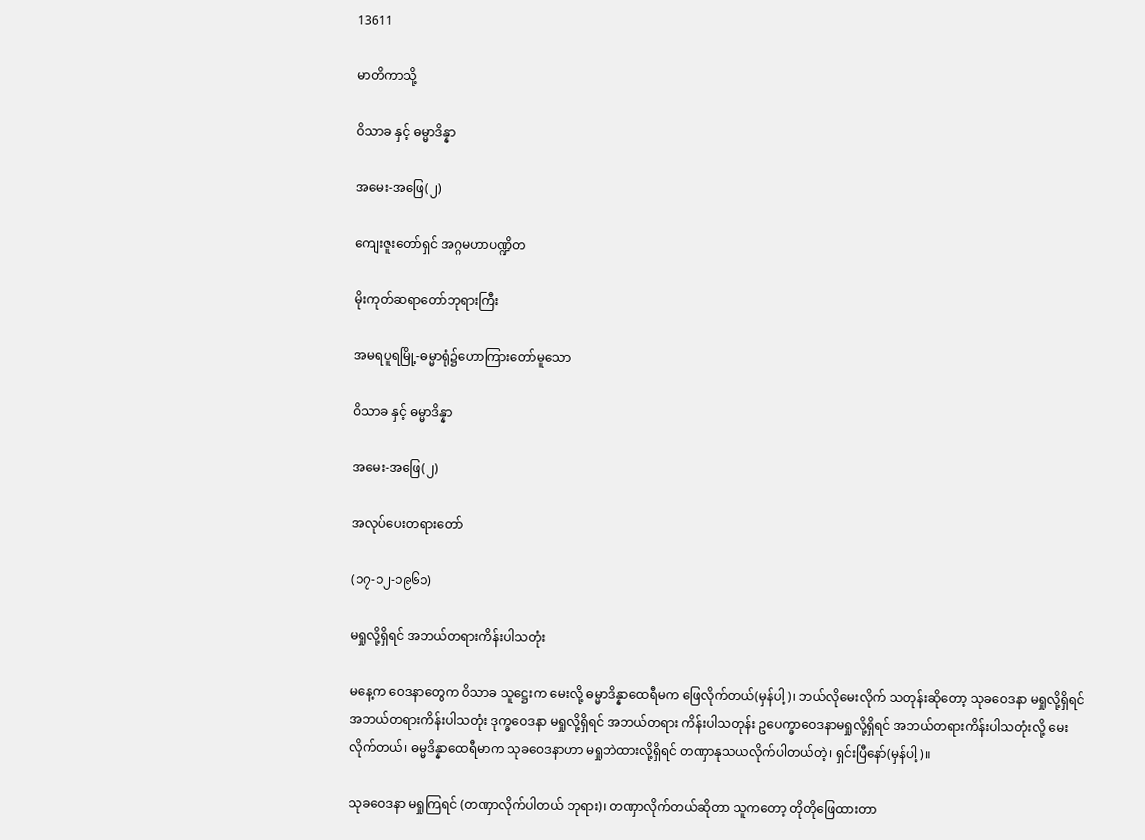13611

မာတိကာသို့

ဝိသာခ နှင့် ဓမ္မာဒိန္နာ

အမေး-အဖြေ(၂)

ကျေးဇူးတော်ရှင် အဂ္ဂမဟာပဏ္ဍိတ

မိုးကုတ်ဆရာတော်ဘုရားကြီး

အမရပူရမြို့-ဓမ္မာရုံ၌ဟောကြားတော်မူသော

ဝိသာခ နှင့် ဓမ္မာဒိန္နာ

အမေး-အဖြေ(၂)

အလုပ်ပေးတရားတော်

(၁၇-၁၂-၁၉၆၁)

မရှုလို့ရှိရင် အဘယ်တရားကိန်းပါသတုံး

မနေ့က ဝေဒနာတွေက ဝိသာခ သူဋ္ဌေးက မေးလို့ ဓမ္မာဒိန္နာထေရီမက ဖြေလိုက်တယ်(မှန်ပါ့)၊ ဘယ်လိုမေးလိုက် သတုန်းဆိုတော့ သုခဝေဒနာ မရှုလို့ရှိရင် အဘယ်တရားကိန်းပါသတုံး ဒုက္ခဝေဒနာ မရှုလို့ရှိရင် အဘယ်တရား ကိန်းပါသတုန်း ဥပေက္ခာဝေဒနာမရှုလို့ရှိရင် အဘယ်တရားကိန်းပါသတုံးလို့ မေးလိုက်တယ်၊ ဓမ္မဒိန္နာထေရီမာက သုခဝေဒနာဟာ မရှုဘဲထားလို့ရှိရင် တဏှာနုသယလိုက်ပါတယ်တဲ့၊ ရှင်းပြီနော်(မှန်ပါ့)။

သုခဝေဒနာ မရှုကြရင် (တဏှာလိုက်ပါတယ် ဘုရား)၊ တဏှာလိုက်တယ်ဆိုတာ သူကတော့ တိုတိုဖြေထားတာ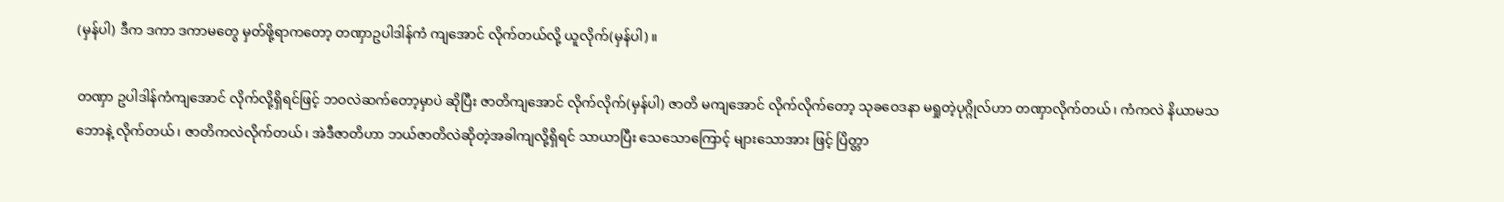(မှန်ပါ) ဒီက ဒကာ ဒကာမတွေ မှတ်ဖို့ရာကတော့ တဏှာဥပါဒါန်ကံ ကျအောင် လိုက်တယ်လို့ ယူလိုက်(မှန်ပါ)။

တဏှာ ဥပါဒါန်ကံကျအောင် လိုက်လို့ရှိရင်ဖြင့် ဘဝလဲဆက်တော့မှာပဲ ဆိုပြီး ဇာတိကျအောင် လိုက်လိုက်(မှန်ပါ) ဇာတိ မကျအောင် လိုက်လိုက်တော့ သုခဝေဒနာ မရှုတဲ့ပုဂ္ဂိုလ်ဟာ တဏှာလိုက်တယ်၊ ကံကလဲ နိယာမသဘောနဲ့ လိုက်တယ်၊ ဇာတိကလဲလိုက်တယ်၊ အဲဒီဇာတိဟာ ဘယ်ဇာတိလဲဆိုတဲ့အခါကျလို့ရှိရင် သာယာပြီး သေသောကြောင့် များသောအား ဖြင့် ပြိတ္တာ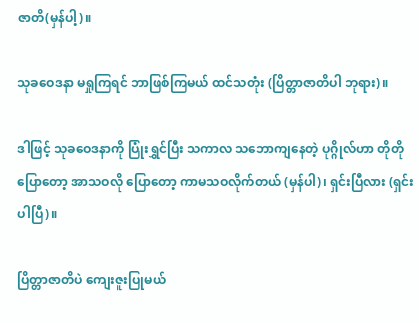ဇာတိ(မှန်ပါ့)။

သုခဝေဒနာ မရှုကြရင် ဘာဖြစ်ကြမယ် ထင်သတုံး (ပြိတ္တာဇာတိပါ ဘုရား)။

ဒါဖြင့် သုခဝေဒနာကို ပြုံးရွှင်ပြီး သကာလ သဘောကျနေတဲ့ ပုဂ္ဂိုလ်ဟာ တိုတိုပြောတော့ အာသဝလို ပြောတော့ ကာမသဝလိုက်တယ် (မှန်ပါ)၊ ရှင်းပြီလား (ရှင်းပါပြီ)။

ပြိတ္တာဇာတိပဲ ကျေးဇူးပြုမယ်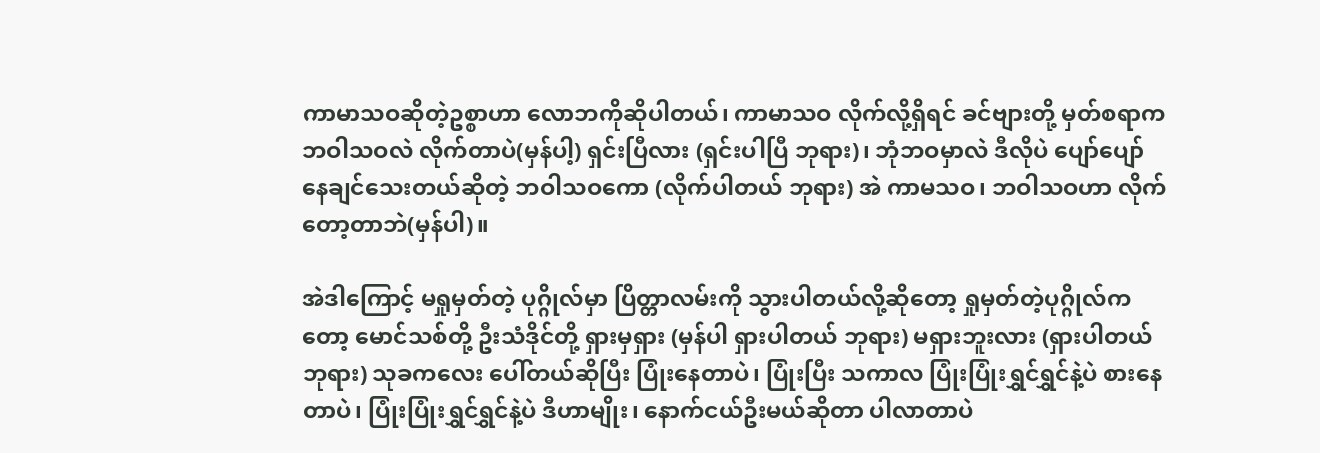ကာမာသဝဆိုတဲ့ဥစ္စာဟာ လောဘကိုဆိုပါတယ်၊ ကာမာသဝ လိုက်လို့ရှိရင် ခင်ဗျားတို့ မှတ်စရာက ဘဝါသဝလဲ လိုက်တာပဲ(မှန်ပါ့) ရှင်းပြီလား (ရှင်းပါပြီ ဘုရား)၊ ဘုံဘဝမှာလဲ ဒီလိုပဲ ပျော်ပျော် နေချင်သေးတယ်ဆိုတဲ့ ဘဝါသဝကော (လိုက်ပါတယ် ဘုရား) အဲ ကာမသဝ၊ ဘဝါသဝဟာ လိုက်တော့တာဘဲ(မှန်ပါ)။

အဲဒါကြောင့် မရှုမှတ်တဲ့ ပုဂ္ဂိုလ်မှာ ပြိတ္တာလမ်းကို သွားပါတယ်လို့ဆိုတော့ ရှုမှတ်တဲ့ပုဂ္ဂိုလ်ကတော့ မောင်သစ်တို့ ဦးသံဒိုင်တို့ ရှားမှရှား (မှန်ပါ ရှားပါတယ် ဘုရား) မရှားဘူးလား (ရှားပါတယ် ဘုရား) သုခကလေး ပေါ်တယ်ဆိုပြီး ပြုံးနေတာပဲ၊ ပြုံးပြီး သကာလ ပြုံးပြုံးရွှင်ရွှင်နဲ့ပဲ စားနေတာပဲ၊ ပြုံးပြုံးရွှင်ရွှင်နဲ့ပဲ ဒီဟာမျိုး၊ နောက်ငယ်ဦးမယ်ဆိုတာ ပါလာတာပဲ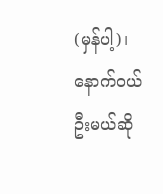(မှန်ပါ့)၊ နောက်ဝယ်ဦးမယ်ဆို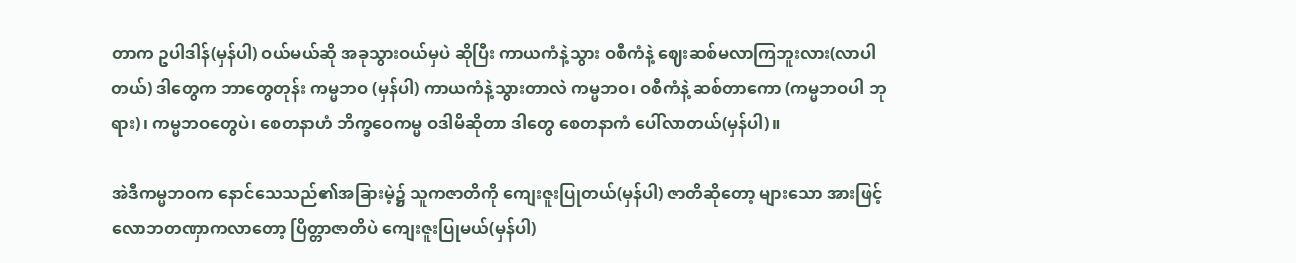တာက ဥပါဒါန်(မှန်ပါ) ဝယ်မယ်ဆို အခုသွားဝယ်မှပဲ ဆိုပြီး ကာယကံနဲ့သွား ဝစီကံနဲ့ ဈေးဆစ်မလာကြဘူးလား(လာပါတယ်) ဒါတွေက ဘာတွေတုန်း ကမ္မဘဝ (မှန်ပါ) ကာယကံနဲ့သွားတာလဲ ကမ္မဘဝ၊ ဝစီကံနဲ့ ဆစ်တာကော (ကမ္မဘဝပါ ဘုရား)၊ ကမ္မဘဝတွေပဲ၊ စေတနာဟံ ဘိက္ခဝေကမ္မ ဝဒါမိဆိုတာ ဒါတွေ စေတနာကံ ပေါ်လာတယ်(မှန်ပါ)။

အဲဒီကမ္မဘဝက နောင်သေသည်၏အခြားမဲ့၌ သူကဇာတိကို ကျေးဇူးပြုတယ်(မှန်ပါ) ဇာတိဆိုတော့ များသော အားဖြင့် လောဘတဏှာကလာတော့ ပြိတ္တာဇာတိပဲ ကျေးဇူးပြုမယ်(မှန်ပါ)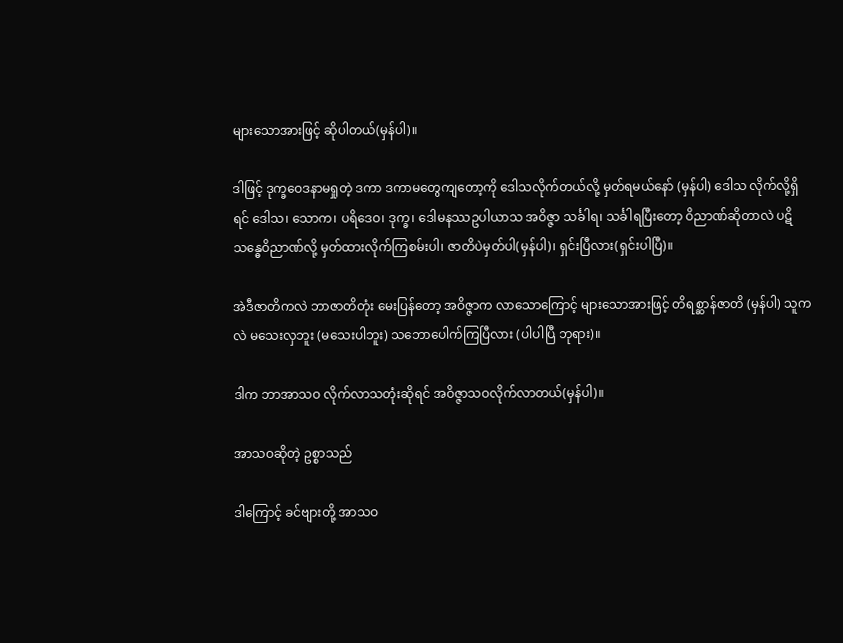များသောအားဖြင့် ဆိုပါတယ်(မှန်ပါ)။

ဒါဖြင့် ဒုက္ခဝေဒနာမရှုတဲ့ ဒကာ ဒကာမတွေကျတော့ကို ဒေါသလိုက်တယ်လို့ မှတ်ရမယ်နော် (မှန်ပါ) ဒေါသ လိုက်လို့ရှိရင် ဒေါသ၊ သောက၊ ပရိဒေဝ၊ ဒုက္ခ၊ ဒေါမနဿဥပါယာသ အဝိဇ္ဇာ သင်္ခါရ၊ သင်္ခါရပြီးတော့ ဝိညာဏ်ဆိုတာလဲ ပဋိသန္ဓေဝိညာဏ်လို့ မှတ်ထားလိုက်ကြစမ်းပါ၊ ဇာတိပဲမှတ်ပါ(မှန်ပါ)၊ ရှင်းပြီလား(ရှင်းပါပြီ)။

အဲဒီဇာတိကလဲ ဘာဇာတိတုံး မေးပြန်တော့ အဝိဇ္ဇာက လာသောကြောင့် များသောအားဖြင့် တိရစ္ဆာန်ဇာတိ (မှန်ပါ) သူကလဲ မသေးလှဘူး (မသေးပါဘူး) သဘောပေါက်ကြပြီလား (ပါပါပြီ ဘုရား)။

ဒါက ဘာအာသဝ လိုက်လာသတုံးဆိုရင် အဝိဇ္ဇာသဝလိုက်လာတယ်(မှန်ပါ)။

အာသဝဆိုတဲ့ ဥစ္စာသည်

ဒါကြောင့် ခင်ဗျားတို့ အာသဝ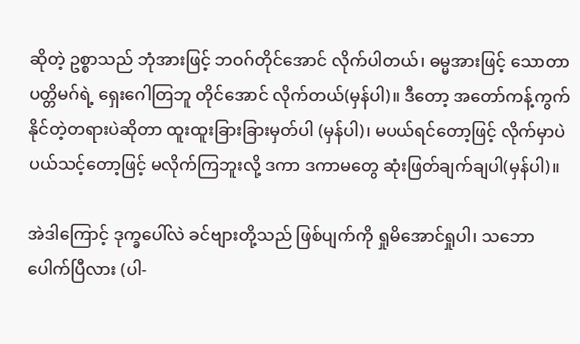ဆိုတဲ့ ဥစ္စာသည် ဘုံအားဖြင့် ဘဝဂ်တိုင်အောင် လိုက်ပါတယ်၊ ဓမ္မအားဖြင့် သောတာပတ္တိမဂ်ရဲ့ ရှေးဂေါတြဘူ တိုင်အောင် လိုက်တယ်(မှန်ပါ)။ ဒီတော့ အတော်ကန့်ကွက်နိုင်တဲ့တရားပဲဆိုတာ ထူးထူးခြားခြားမှတ်ပါ (မှန်ပါ)၊ မပယ်ရင်တော့ဖြင့် လိုက်မှာပဲ ပယ်သင့်တော့ဖြင့် မလိုက်ကြဘူးလို့ ဒကာ ဒကာမတွေ ဆုံးဖြတ်ချက်ချပါ(မှန်ပါ)။

အဲဒါကြောင့် ဒုက္ခပေါ်လဲ ခင်ဗျားတို့သည် ဖြစ်ပျက်ကို ရှုမိအောင်ရှုပါ၊ သဘောပေါက်ပြီလား (ပါ-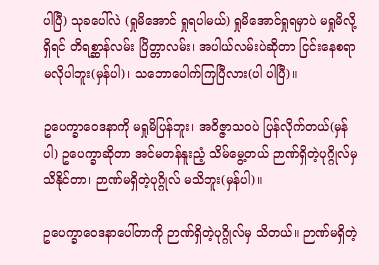ပါပြီ) သုခပေါ်လဲ (ရှုမိအောင် ရှုရပါမယ်) ရှုမိအောင်ရှုရမှာပဲ မရှုမိလို့ရှိရင် တိရစ္ဆာန်လမ်း ပြိတ္တာလမ်း၊ အပါယ်လမ်းပဲဆိုတာ ငြင်းနေစရာမလိုပါဘူး(မှန်ပါ)၊ သဘောပေါက်ကြပြီလား(ပါ ပါပြီ)။

ဥပေက္ခာဝေဒနာကို မရှုမိပြန်ဘူး၊ အဝိဇ္ဇာသဝပဲ ပြန်လိုက်တယ်(မှန်ပါ) ဥပေက္ခာဆိုတာ အင်မတန်နူးညံ့ သိမ်မွေ့တယ် ဉာဏ်ရှိတဲ့ပုဂ္ဂိုလ်မှ သိနိုင်တာ၊ ဉာဏ်မရှိတဲ့ပုဂ္ဂိုလ် မသိဘူး(မှန်ပါ)။

ဥပေက္ခာဝေဒနာပေါ်တာကို ဉာဏ်ရှိတဲ့ပုဂ္ဂိုလ်မှ သိတယ်။ ဉာဏ်မရှိတဲ့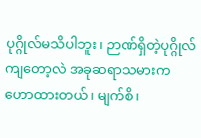ပုဂ္ဂိုလ်မသိပါဘူး၊ ဉာဏ်ရှိတဲ့ပုဂ္ဂိုလ် ကျတော့လဲ အခုဆရာသမားက ဟောထားတယ်၊ မျက်စိ၊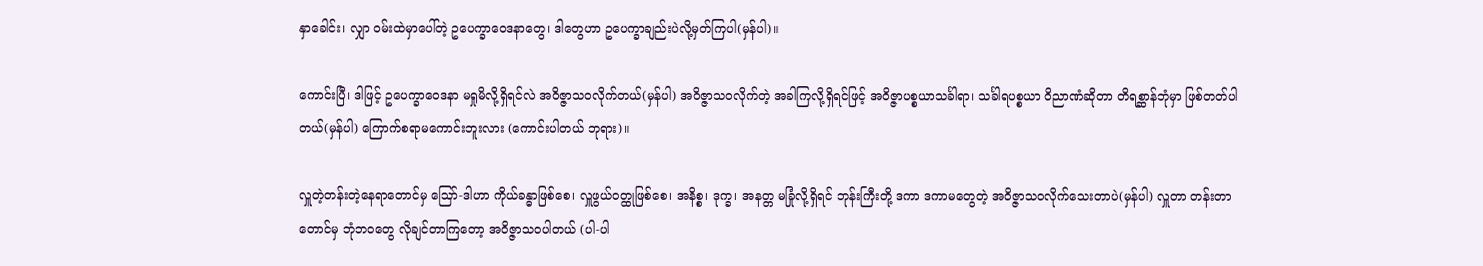နှာခေါင်း၊ လျှာ ဝမ်းထဲမှာပေါ်တဲ့ ဥပေက္ခာဝေဒနာတွေ၊ ဒါတွေဟာ ဥပေက္ခာချည်းပဲလို့မှတ်ကြပါ(မှန်ပါ)။

ကောင်းပြီ၊ ဒါဖြင့် ဥပေက္ခာဝေဒနာ မရှုမိလို့ရှိရင်လဲ အဝိဇ္ဇာသဝလိုက်တယ်(မှန်ပါ) အဝိဇ္ဇာသဝလိုက်တဲ့ အခါကြလို့ရှိရင်ဖြင့် အဝိဇ္ဇာပစ္စယာသင်္ခါရာ၊ သင်္ခါရပစ္စယာ ဝိညာဏံဆိုတာ တိရစ္ဆာန်ဘုံမှာ ဖြစ်တတ်ပါတယ်(မှန်ပါ) ကြောက်စရာမကောင်းဘူးလား (ကောင်းပါတယ် ဘုရား)။

လှူတဲ့တန်းတဲ့နေရာတောင်မှ ဪ-ဒါဟာ ကိုယ်ခန္ဓာဖြစ်စေ၊ လှူဖွယ်ဝတ္ထုဖြစ်စေ၊ အနိစ္စ၊ ဒုက္ခ၊ အနတ္တ မခြုံလို့ရှိရင် ဘုန်းကြီးတို့ ဒကာ ဒကာမတွေတဲ့ အဝိဇ္ဇာသဝလိုက်သေးတာပဲ(မှန်ပါ) လှူတာ တန်းတာတောင်မှ ဘုံဘဝတွေ လိုချင်တာကြတော့ အဝိဇ္ဇာသဝပါတယ် (ပါ-ပါ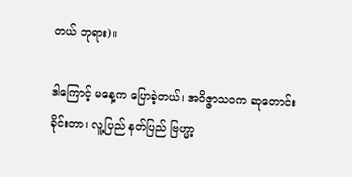တယ် ဘုရား)။

ဒါကြောင့် မနေ့က ပြောခဲ့တယ်၊ အဝိဇ္ဇာသဝက ဆုတောင်းခိုင်းတာ၊ လူ့ပြည် နတ်ပြည် ဗြဟ္မာ့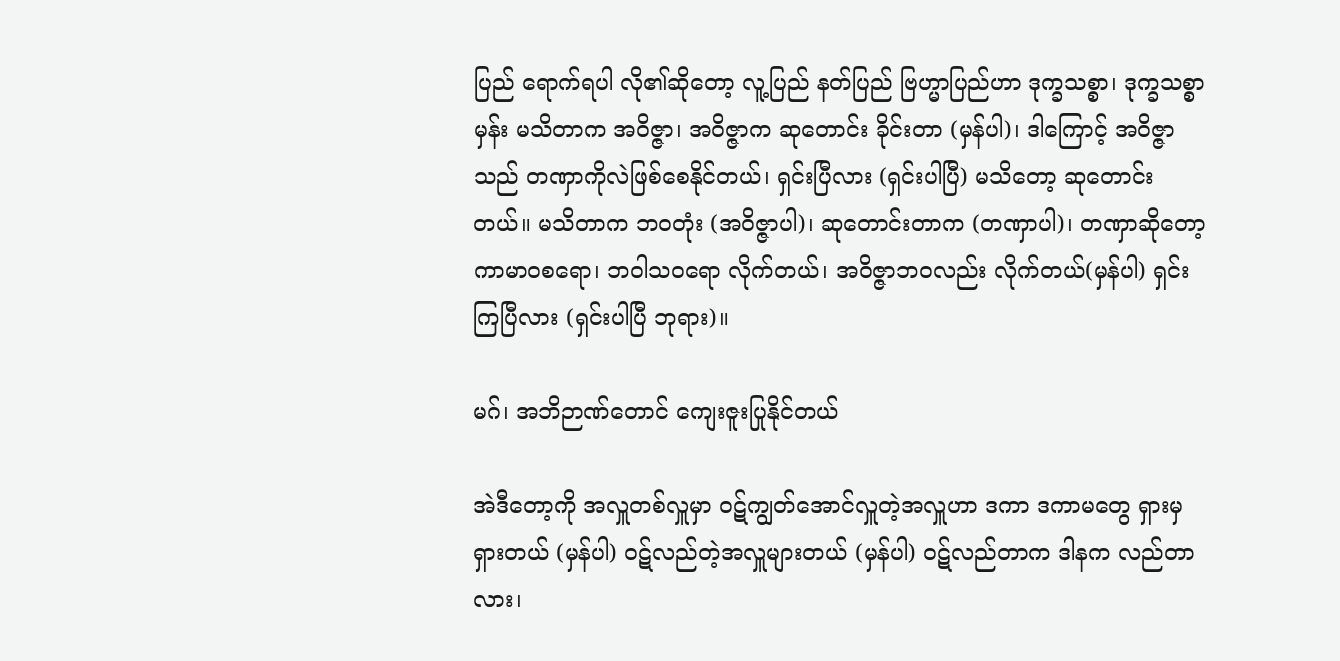ပြည် ရောက်ရပါ လို၏ဆိုတော့ လူ့ပြည် နတ်ပြည် ဗြဟ္မာပြည်ဟာ ဒုက္ခသစ္စာ၊ ဒုက္ခသစ္စာမှန်း မသိတာက အဝိဇ္ဇာ၊ အဝိဇ္ဇာက ဆုတောင်း ခိုင်းတာ (မှန်ပါ)၊ ဒါကြောင့် အဝိဇ္ဇာသည် တဏှာကိုလဲဖြစ်စေနိုင်တယ်၊ ရှင်းပြီလား (ရှင်းပါပြီ) မသိတော့ ဆုတောင်း တယ်။ မသိတာက ဘဝတုံး (အဝိဇ္ဇာပါ)၊ ဆုတောင်းတာက (တဏှာပါ)၊ တဏှာဆိုတော့ ကာမာဝစရော၊ ဘဝါသဝရော လိုက်တယ်၊ အဝိဇ္ဇာဘဝလည်း လိုက်တယ်(မှန်ပါ) ရှင်းကြပြီလား (ရှင်းပါပြီ ဘုရား)။

မဂ်၊ အဘိဉာဏ်တောင် ကျေးဇူးပြုနိုင်တယ်

အဲဒီတော့ကို အလှူတစ်လှူမှာ ဝဋ်ကျွတ်အောင်လှူတဲ့အလှူဟာ ဒကာ ဒကာမတွေ ရှားမှရှားတယ် (မှန်ပါ) ဝဋ်လည်တဲ့အလှူများတယ် (မှန်ပါ) ဝဋ်လည်တာက ဒါနက လည်တာလား၊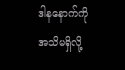ဒါနနောက်ကို အသိမရှိလို့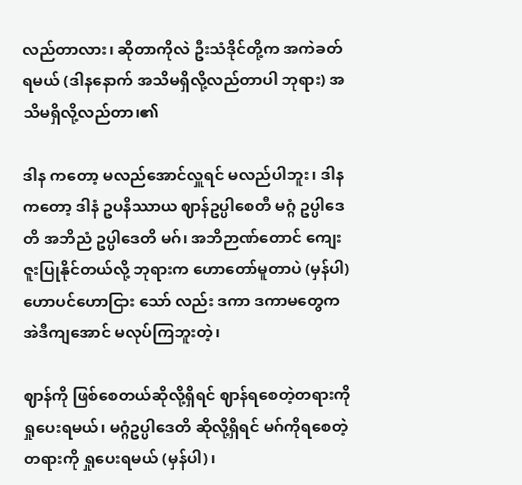လည်တာလား၊ ဆိုတာကိုလဲ ဦးသံဒိုင်တို့က အကဲခတ်ရမယ် (ဒါနနောက် အသိမရှိလို့လည်တာပါ ဘုရား) အသိမရှိလို့လည်တာ၊၏

ဒါန ကတော့ မလည်အောင်လှူရင် မလည်ပါဘူး၊ ဒါနကတော့ ဒါနံ ဥပနိဿာယ ဈာန်ဥပ္ပါစေတီ မဂ္ဂံ ဥပ္ပါဒေတိ အဘိညံ ဥပ္ပါဒေတိ မဂ်၊ အဘိဉာဏ်တောင် ကျေးဇူးပြုနိုင်တယ်လို့ ဘုရားက ဟောတော်မူတာပဲ (မှန်ပါ) ဟောပင်ဟောငြား သော် လည်း ဒကာ ဒကာမတွေက အဲဒီကျအောင် မလုပ်ကြဘူးတဲ့၊

ဈာန်ကို ဖြစ်စေတယ်ဆိုလို့ရှိရင် ဈာန်ရစေတဲ့တရားကို ရှုပေးရမယ်၊ မဂ္ဂံဥပ္ပါဒေတိ ဆိုလို့ရှိရင် မဂ်ကိုရစေတဲ့တရားကို ရှုပေးရမယ် (မှန်ပါ)၊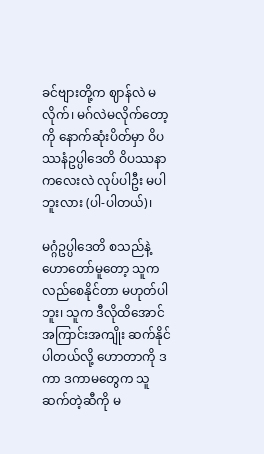ခင်ဗျားတို့က ဈာန်လဲ မလိုက်၊ မဂ်လဲမလိုက်တော့ကို နောက်ဆုံးပိတ်မှာ ဝိပဿနံဥပ္ပါဒေတိ ဝိပဿနာကလေးလဲ လုပ်ပါဦး မပါဘူးလား (ပါ-ပါတယ်)၊

မဂ္ဂံဥပ္ပါဒေတိ စသည်နဲ့ဟောတော်မူတော့ သူကလည်စေနိုင်တာ မဟုတ်ပါဘူး၊ သူက ဒီလိုထိအောင် အကြာင်းအကျိုး ဆက်နိုင်ပါတယ်လို့ ဟောတာကို ဒကာ ဒကာမတွေက သူဆက်တဲ့ဆီကို မ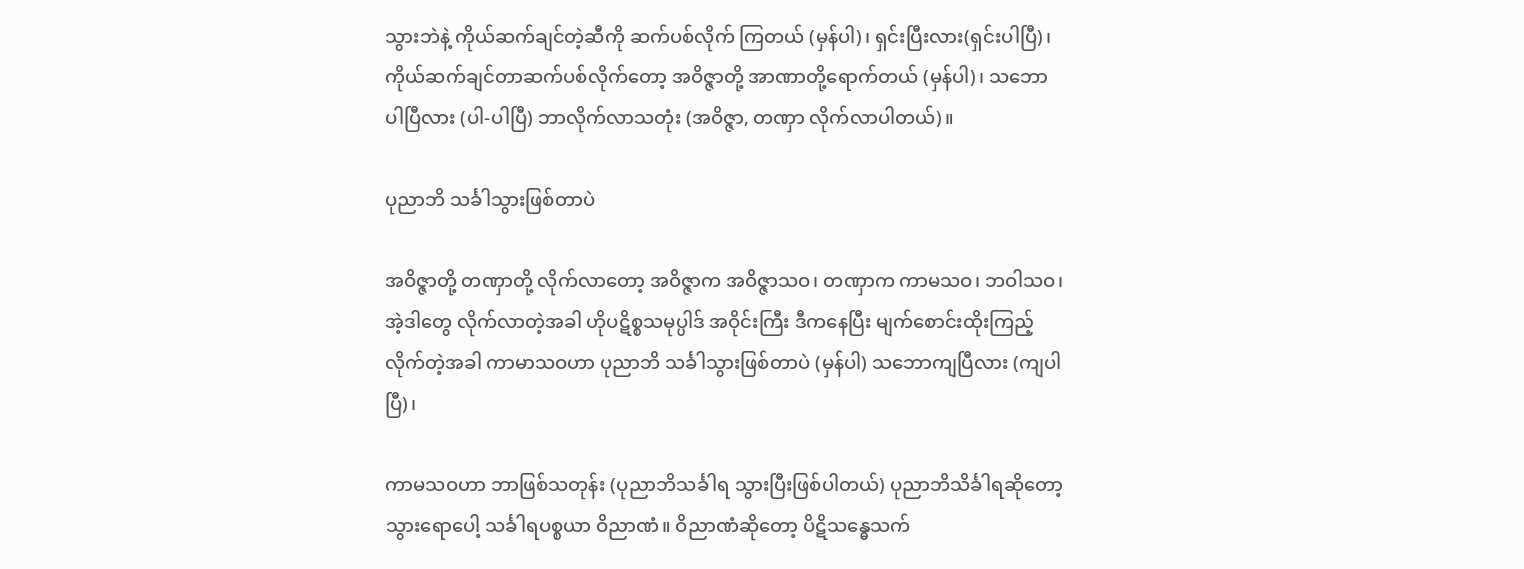သွားဘဲနဲ့ ကိုယ်ဆက်ချင်တဲ့ဆီကို ဆက်ပစ်လိုက် ကြတယ် (မှန်ပါ)၊ ရှင်းပြီးလား(ရှင်းပါပြီ)၊ ကိုယ်ဆက်ချင်တာဆက်ပစ်လိုက်တော့ အဝိဇ္ဇာတို့ အာဏာတို့ရောက်တယ် (မှန်ပါ)၊ သဘောပါပြီလား (ပါ-ပါပြီ) ဘာလိုက်လာသတုံး (အဝိဇ္ဇာ, တဏှာ လိုက်လာပါတယ်)။

ပုညာဘိ သင်္ခါသွားဖြစ်တာပဲ

အဝိဇ္ဇာတို့ တဏှာတို့ လိုက်လာတော့ အဝိဇ္ဇာက အဝိဇ္ဇာသဝ၊ တဏှာက ကာမသဝ၊ ဘဝါသဝ၊ အဲ့ဒါတွေ လိုက်လာတဲ့အခါ ဟိုပဋိစ္စသမုပ္ပါဒ် အဝိုင်းကြီး ဒီကနေပြီး မျက်စောင်းထိုးကြည့်လိုက်တဲ့အခါ ကာမာသဝဟာ ပုညာဘိ သင်္ခါသွားဖြစ်တာပဲ (မှန်ပါ) သဘောကျပြီလား (ကျပါပြီ)၊

ကာမသဝဟာ ဘာဖြစ်သတုန်း (ပုညာဘိသင်္ခါရ သွားပြီးဖြစ်ပါတယ်) ပုညာဘိသိင်္ခါရဆိုတော့ သွားရောပေါ့ သင်္ခါရပစ္စယာ ဝိညာဏံ။ ဝိညာဏံဆိုတော့ ပိဋိသန္ဓေသက်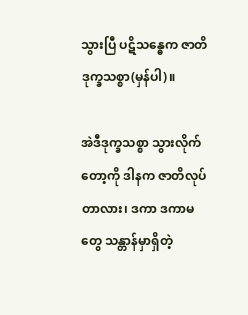သွားပြီ ပဋိသန္ဓေက ဇာတိ ဒုက္ခသစ္စာ(မှန်ပါ)။

အဲဒီဒုက္ခသစ္စာ သွားလိုက်တော့ကို ဒါနက ဇာတိလုပ်တာလား၊ ဒကာ ဒကာမတွေ သန္တာန်မှာရှိတဲ့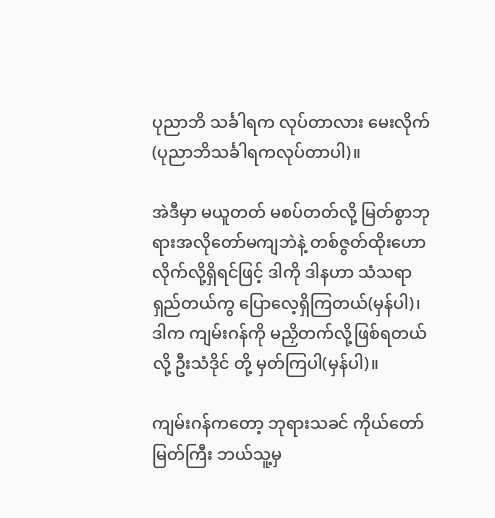ပုညာဘိ သင်္ခါရက လုပ်တာလား မေးလိုက် (ပုညာဘိသင်္ခါရကလုပ်တာပါ)။

အဲဒီမှာ မယူတတ် မစပ်တတ်လို့ မြတ်စွာဘုရားအလိုတော်မကျဘဲနဲ့ တစ်ဇွတ်ထိုးဟောလိုက်လို့ရှိရင်ဖြင့် ဒါကို ဒါနဟာ သံသရာရှည်တယ်ကွ ပြောလေ့ရှိကြတယ်(မှန်ပါ)၊ ဒါက ကျမ်းဂန်ကို မညှိတက်လို့ဖြစ်ရတယ်လို့ ဦးသံဒိုင် တို့ မှတ်ကြပါ(မှန်ပါ)။

ကျမ်းဂန်ကတော့ ဘုရားသခင် ကိုယ်တော်မြတ်ကြီး ဘယ်သူ့မှ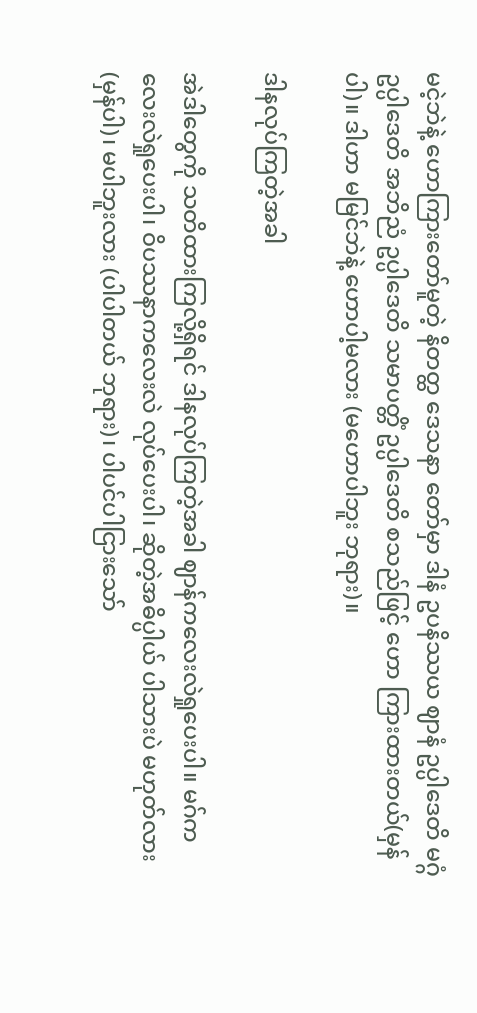မငဲ့ဘဲနဲ့ ဟောကြားတော်မူတဲ့ နိတတ္ထ ဒေသနာ တော်မှာ ဒါနံ ဥပနိဿယ ဈာနံ ဥပ္ပါဒေတိ မဂ္ဂံ ဥပ္ပါဒေတိ အဘိညံ ဥပ္ပါဒေတိ သမာပတ္တိံ ဥပ္ပါဒေတိ စသည်ဖြင့် ဟော ကြားထားတယ်(မှန်ပါ)။ ဒါဟာ မမြင်ဘဲနဲ့ ဟောပါ့မလား (မဟောပါဘူး ဘုရား)။

ဒါနလုပ်ကြတဲ့အခါ

အဲဒါတွေကို သတိထားကြလို့ရှိရင် ဒါနလုပ်ကြတဲ့အခါ ဈာန်ကလေးလဲရှုပေးပါ။ မဂ်ကလေးလဲရှုပေးပါ၊ ဝိပဿနာကလေးလဲ လုပ်ပေးပါ၊ ဆိုတဲ့အဓိပ္ပါယ် ပါသားပဲ မဟုတ်လား (မှန်ပါ)၊ မပါဘူးလား (ပါပါတယ် ဘုရား)၊ ပါပင်ပါငြားသော်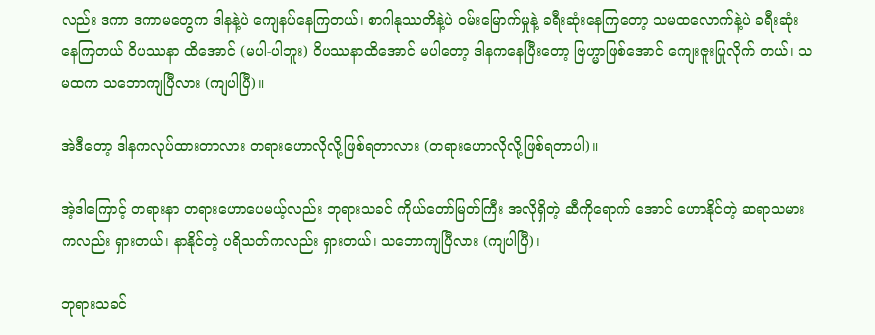လည်း ဒကာ ဒကာမတွေက ဒါနနဲ့ပဲ ကျေနပ်နေကြတယ်၊ စာဂါနုဿတိနဲ့ပဲ ဝမ်းမြောက်မှုနဲ့ ခရီးဆုံးနေကြတော့ သမထလောက်နဲ့ပဲ ခရီးဆုံးနေကြတယ် ဝိပဿနာ ထိအောင် (မပါ-ပါဘူး) ဝိပဿနာထိအောင် မပါတော့ ဒါနကနေပြီးတော့ ဗြဟ္မာဖြစ်အောင် ကျေးဇူးပြုလိုက် တယ်၊ သမထက သဘောကျပြီလား (ကျပါပြီ)။

အဲဒီတော့ ဒါနကလုပ်ထားတာလား တရားဟောလိုလို့ဖြစ်ရတာလား (တရားဟောလိုလို့ဖြစ်ရတာပါ)။

အဲ့ဒါကြောင့် တရားနာ တရားဟောပေမယ့်လည်း ဘုရားသခင် ကိုယ်တော်မြတ်ကြီး အလိုရှိတဲ့ ဆီကိုရောက် အောင် ဟောနိုင်တဲ့ ဆရာသမားကလည်း ရှားတယ်၊ နာနိုင်တဲ့ ပရိသတ်ကလည်း ရှားတယ်၊ သဘောကျပြီလား (ကျပါပြီ)၊

ဘုရားသခင်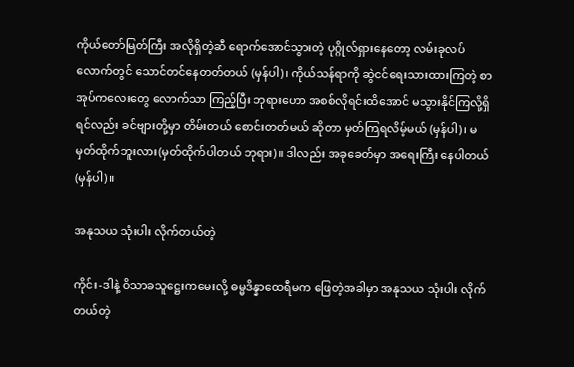ကိုယ်တော်မြတ်ကြီး အလိုရှိတဲ့ဆီ ရောက်အောင်သွားတဲ့ ပုဂ္ဂိုလ်ရှားနေတော့ လမ်းခုလပ် လောက်တွင် သောင်တင်နေတတ်တယ် (မှန်ပါ)၊ ကိုယ်သန်ရာကို ဆွဲငင်ရေးသားထားကြတဲ့ စာအုပ်ကလေးတွေ လောက်သာ ကြည့်ပြီး ဘုရားဟော အစစ်လိုရင်းထိအောင် မသွားနိုင်ကြလို့ရှိရင်လည်း ခင်ဗျားတို့မှာ တိမ်းတယ် စောင်းတတ်မယ် ဆိုတာ မှတ်ကြရလိမ့်မယ် (မှန်ပါ)၊ မမှတ်ထိုက်ဘူးလား(မှတ်ထိုက်ပါတယ် ဘုရား)။ ဒါလည်း အခုခေတ်မှာ အရေးကြီး နေပါတယ်(မှန်ပါ)။

အနုသယ သုံးပါး လိုက်တယ်တဲ့

ကိုင်း-ဒါနဲ့ ဝိသာခသူဋ္ဌေးကမေးလို့ ဓမ္မဒိန္နာထေရီမက ဖြေတဲ့အခါမှာ အနုသယ သုံးပါး လိုက်တယ်တဲ့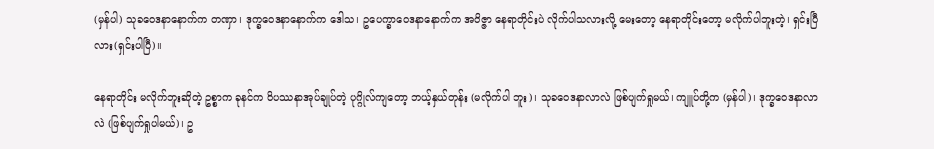(မှန်ပါ) သုခဝေဒနာနောက်က တဏှာ၊ ဒုက္ခဝေဒနာနောက်က ဒေါသ၊ ဥပေက္ခာဝေဒနာနောက်က အဝိဇ္ဇာ နေရာတိုင်းပဲ လိုက်ပါသလားလို့ မေးတော့ နေရာတိုင်းတော့ မလိုက်ပါဘူးတဲ့၊ ရှင်းပြီလား(ရှင်းပါပြီ)။

နေရာတိုင်း မလိုက်ဘူးဆိုတဲ့ ဥစ္စာက ခုနင်က ဝိပဿနာအုပ်ချုပ်တဲ့ ပုဂ္ဂိုလ်ကျတော့ ဘယ့်နှယ်တုန်း (မလိုက်ပါ ဘူး)၊ သုခဝေဒနာလာလဲ ဖြစ်ပျက်ရှုမယ်၊ ကျူပ်တို့က (မှန်ပါ)၊ ဒုက္ခဝေဒနာလာလဲ (ဖြစ်ပျက်ရှုပါမယ်)၊ ဥ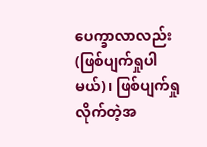ပေက္ခာလာလည်း (ဖြစ်ပျက်ရှုပါမယ်)၊ ဖြစ်ပျက်ရှုလိုက်တဲ့အ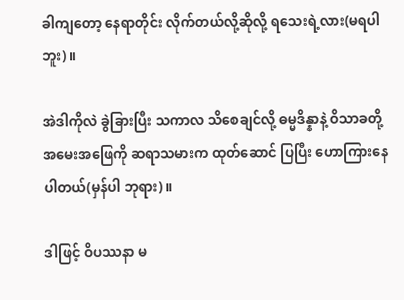ခါကျတော့ နေရာတိုင်း လိုက်တယ်လို့ဆိုလို့ ရသေးရဲ့လား(မရပါဘူး)။

အဲဒါကိုလဲ ခွဲခြားပြီး သကာလ သိစေချင်လို့ ဓမ္မဒိန္နာနဲ့ ဝိသာခတို့ အမေးအဖြေကို ဆရာသမားက ထုတ်ဆောင် ပြပြီး ဟောကြားနေပါတယ်(မှန်ပါ ဘုရား)။

ဒါဖြင့် ဝိပဿနာ မ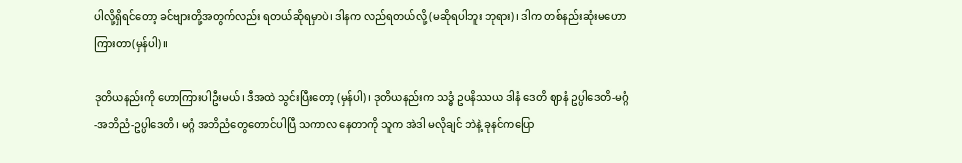ပါလို့ရှိရင်တော့ ခင်ဗျားတို့အတွက်လည်း ရတယ်ဆိုရမှာပဲ၊ ဒါနက လည်ရတယ်လို့ (မဆိုရပါဘူး ဘုရား)၊ ဒါက တစ်နည်းဆုံးမဟောကြားတာ(မှန်ပါ)။

ဒုတိယနည်းကို ဟောကြားပါဦးမယ်၊ ဒီအထဲ သွင်းပြီးတော့ (မှန်ပါ)၊ ဒုတိယနည်းက သဒ္ဓံ ဥပနိဿယ ဒါနံ ဒေတိ ဈာနံ ဥပ္ပါဒေတိ-မဂ္ဂံ-အဘိညံ-ဥပ္ပါဒေတိ၊ မဂ္ဂံ အဘိညံတွေတောင်ပါပြီ သကာလ နေတာကို သူက အဲဒါ မလိုချင် ဘဲနဲ့ ခုနင်ကပြော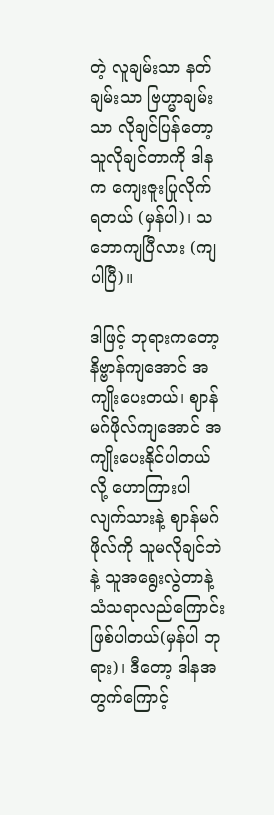တဲ့ လူချမ်းသာ နတ်ချမ်းသာ ဗြဟ္မာချမ်းသာ လိုချင်ပြန်တော့ သူလိုချင်တာကို ဒါနက ကျေးဇူးပြုလိုက် ရတယ် (မှန်ပါ)၊ သဘောကျပြီလား (ကျပါပြီ)။

ဒါဖြင့် ဘုရားကတော့ နိဗ္ဗာန်ကျအောင် အကျိုးပေးတယ်၊ ဈာန်မဂ်ဖိုလ်ကျအောင် အကျိုးပေးနိုင်ပါတယ်လို့ ဟောကြားပါလျက်သားနဲ့ ဈာန်မဂ်ဖိုလ်ကို သူမလိုချင်ဘဲနဲ့ သူအရွေးလွဲတာနဲ့ သံသရာလည်ကြောင်းဖြစ်ပါတယ်(မှန်ပါ ဘုရား)၊ ဒီတော့ ဒါနအတွက်ကြောင့်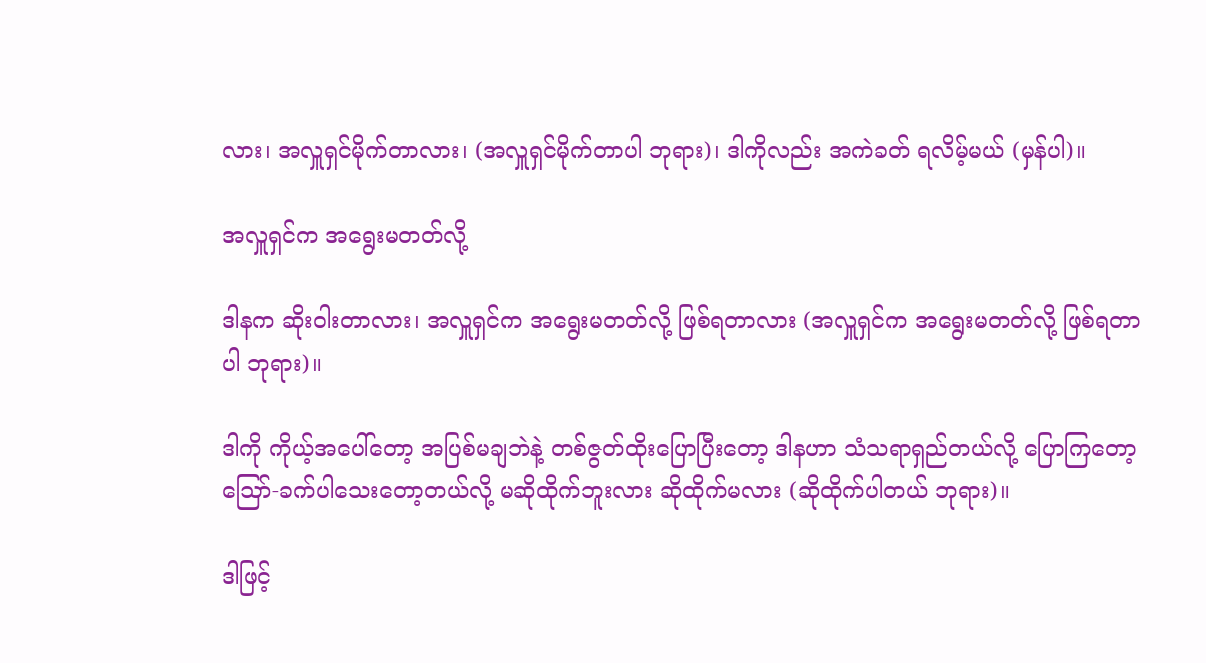လား၊ အလှူရှင်မိုက်တာလား၊ (အလှူရှင်မိုက်တာပါ ဘုရား)၊ ဒါကိုလည်း အကဲခတ် ရလိမ့်မယ် (မှန်ပါ)။

အလှူရှင်က အရွေးမတတ်လို့

ဒါနက ဆိုးဝါးတာလား၊ အလှူရှင်က အရွေးမတတ်လို့ ဖြစ်ရတာလား (အလှူရှင်က အရွေးမတတ်လို့ ဖြစ်ရတာ ပါ ဘုရား)။

ဒါကို ကိုယ့်အပေါ်တော့ အပြစ်မချဘဲနဲ့ တစ်ဇွတ်ထိုးပြောပြီးတော့ ဒါနဟာ သံသရာရှည်တယ်လို့ ပြောကြတော့ ဪ-ခက်ပါသေးတော့တယ်လို့ မဆိုထိုက်ဘူးလား ဆိုထိုက်မလား (ဆိုထိုက်ပါတယ် ဘုရား)။

ဒါဖြင့်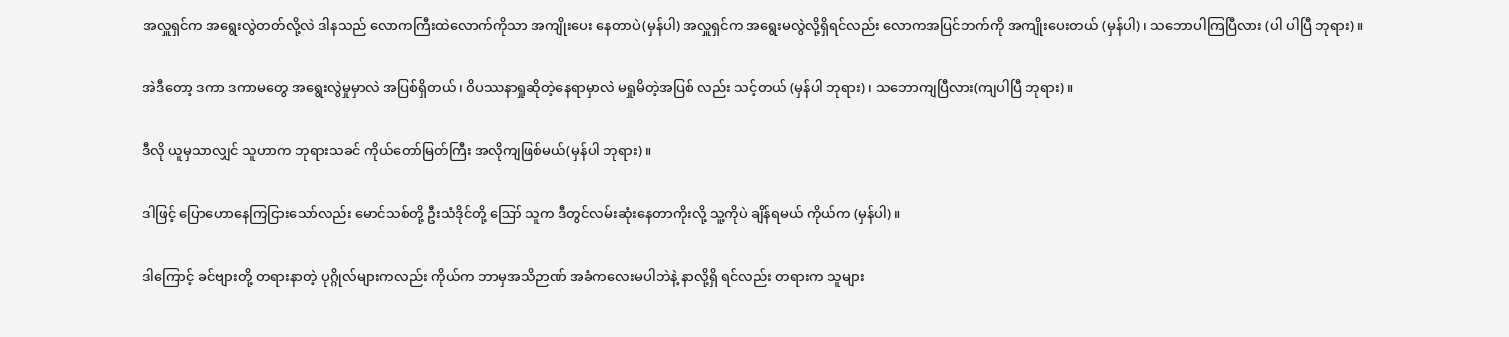အလှူရှင်က အရွေးလွဲတတ်လို့လဲ ဒါနသည် လောကကြီးထဲလောက်ကိုသာ အကျိုးပေး နေတာပဲ(မှန်ပါ) အလှူရှင်က အရွေးမလွဲလို့ရှိရင်လည်း လောကအပြင်ဘက်ကို အကျိုးပေးတယ် (မှန်ပါ)၊ သဘောပါကြပြီလား (ပါ ပါပြီ ဘုရား)။

အဲဒီတော့ ဒကာ ဒကာမတွေ အရွေးလွဲမှုမှာလဲ အပြစ်ရှိတယ်၊ ဝိပဿနာရှုဆိုတဲ့နေရာမှာလဲ မရှုမိတဲ့အပြစ် လည်း သင့်တယ် (မှန်ပါ ဘုရား)၊ သဘောကျပြီလား(ကျပါပြီ ဘုရား)။

ဒီလို ယူမှသာလျှင် သူဟာက ဘုရားသခင် ကိုယ်တော်မြတ်ကြီး အလိုကျဖြစ်မယ်(မှန်ပါ ဘုရား)။

ဒါဖြင့် ပြောဟောနေကြငြားသော်လည်း မောင်သစ်တို့ ဦးသံဒိုင်တို့ ဪ သူက ဒီတွင်လမ်းဆုံးနေတာကိုးလို့ သူ့ကိုပဲ ချိန်ရမယ် ကိုယ်က (မှန်ပါ)။

ဒါကြောင့် ခင်ဗျားတို့ တရားနာတဲ့ ပုဂ္ဂိုလ်များကလည်း ကိုယ်က ဘာမှအသိဉာဏ် အခံကလေးမပါဘဲနဲ့ နာလို့ရှိ ရင်လည်း တရားက သူများ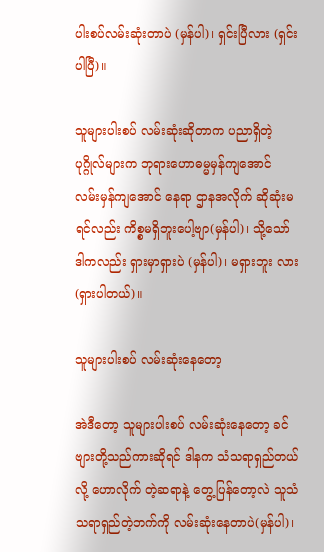ပါးစပ်လမ်းဆုံးတာပဲ (မှန်ပါ)၊ ရှင်းပြီလား (ရှင်းပါပြီ)။

သူများပါးစပ် လမ်းဆုံးဆိုတာက ပညာရှိတဲ့ ပုဂ္ဂိုလ်များက ဘုရားဟောဓမ္မမှန်ကျအောင် လမ်းမှန်ကျအောင် နေရာ ဌာနအလိုက် ဆိုဆုံးမရင်လည်း ကိစ္စမရှိဘူးပေါ့ဗျာ(မှန်ပါ)၊ သို့သော် ဒါကလည်း ရှားမှာရှားပဲ (မှန်ပါ)၊ မရှားဘူး လား (ရှားပါတယ်)။

သူများပါးစပ် လမ်းဆုံးနေတော့

အဲဒီတော့ သူများပါးစပ် လမ်းဆုံးနေတော့ ခင်ဗျားတို့သည်ကားဆိုရင် ဒါနက သံသရာရှည်တယ်လို့ ဟောလိုက် တဲ့ဆရာနဲ့ တွေ့ပြန်တော့လဲ သူသံသရာရှည်တဲ့ဘက်ကို လမ်းဆုံးနေတာပဲ(မှန်ပါ)၊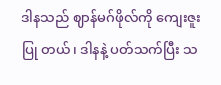ဒါနသည် ဈာန်မဂ်ဖိုလ်ကို ကျေးဇူးပြု တယ်၊ ဒါနနဲ့ ပတ်သက်ပြီး သ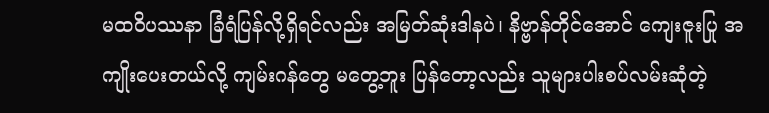မထဝိပဿနာ ခြံရံပြန်လို့ရှိရင်လည်း အမြတ်ဆုံးဒါနပဲ၊ နိဗ္ဗာန်တိုင်အောင် ကျေးဇူးပြု အကျိုးပေးတယ်လို့ ကျမ်းဂန်တွေ မတွေ့ဘူး ပြန်တော့လည်း သူများပါးစပ်လမ်းဆုံတဲ့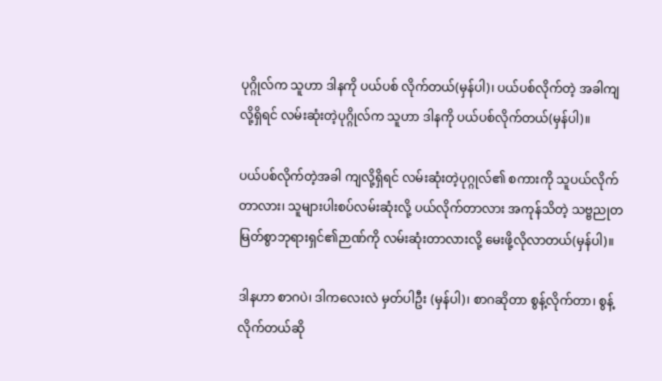ပုဂ္ဂိုလ်က သူဟာ ဒါနကို ပယ်ပစ် လိုက်တယ်(မှန်ပါ)၊ ပယ်ပစ်လိုက်တဲ့ အခါကျလို့ရှိရင် လမ်းဆုံးတဲ့ပုဂ္ဂိုလ်က သူဟာ ဒါနကို ပယ်ပစ်လိုက်တယ်(မှန်ပါ)။

ပယ်ပစ်လိုက်တဲ့အခါ ကျလို့ရှိရင် လမ်းဆုံးတဲ့ပုဂ္ဂုလ်၏ စကားကို သူပယ်လိုက်တာလား၊ သူများပါးစပ်လမ်းဆုံးလို့ ပယ်လိုက်တာလား အကုန်သိတဲ့ သဗ္ဗညုတ မြတ်စွာဘုရားရှင်၏ဉာဏ်ကို လမ်းဆုံးတာလားလို့ မေးဖို့လိုလာတယ်(မှန်ပါ)။

ဒါနဟာ စာဂပဲ၊ ဒါကလေးလဲ မှတ်ပါဦး (မှန်ပါ)၊ စာဂဆိုတာ စွန့်လိုက်တာ၊ စွန့်လိုက်တယ်ဆို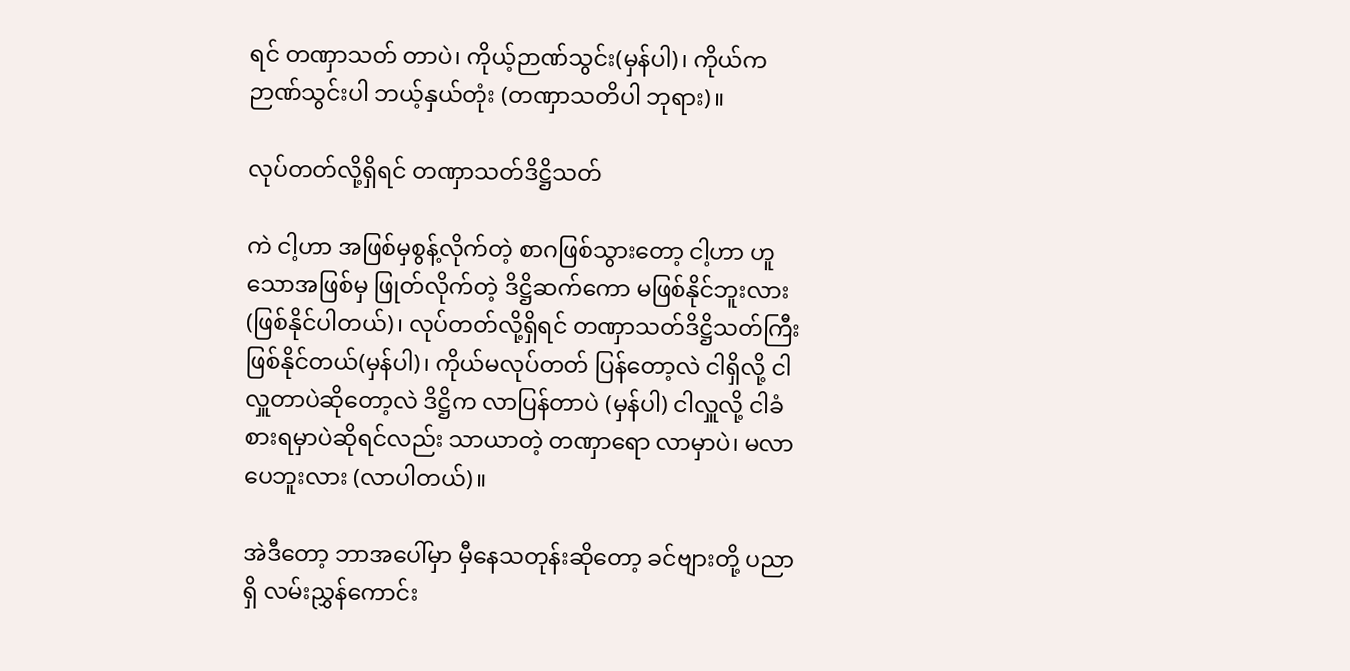ရင် တဏှာသတ် တာပဲ၊ ကိုယ့်ဉာဏ်သွင်း(မှန်ပါ)၊ ကိုယ်ကဉာဏ်သွင်းပါ ဘယ့်နှယ်တုံး (တဏှာသတိပါ ဘုရား)။

လုပ်တတ်လို့ရှိရင် တဏှာသတ်ဒိဋ္ဌိသတ်

ကဲ ငါ့ဟာ အဖြစ်မှစွန့်လိုက်တဲ့ စာဂဖြစ်သွားတော့ ငါ့ဟာ ဟူသောအဖြစ်မှ ဖြုတ်လိုက်တဲ့ ဒိဋ္ဌိဆက်ကော မဖြစ်နိုင်ဘူးလား (ဖြစ်နိုင်ပါတယ်)၊ လုပ်တတ်လို့ရှိရင် တဏှာသတ်ဒိဋ္ဌိသတ်ကြီး ဖြစ်နိုင်တယ်(မှန်ပါ)၊ ကိုယ်မလုပ်တတ် ပြန်တော့လဲ ငါရှိလို့ ငါလှူတာပဲဆိုတော့လဲ ဒိဋ္ဌိက လာပြန်တာပဲ (မှန်ပါ) ငါလှူလို့ ငါခံစားရမှာပဲဆိုရင်လည်း သာယာတဲ့ တဏှာရော လာမှာပဲ၊ မလာပေဘူးလား (လာပါတယ်)။

အဲဒီတော့ ဘာအပေါ်မှာ မှီနေသတုန်းဆိုတော့ ခင်ဗျားတို့ ပညာရှိ လမ်းညွှန်ကောင်း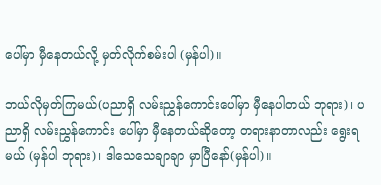ပေါ်မှာ မှီနေတယ်လို့ မှတ်လိုက်စမ်းပါ (မှန်ပါ)။

ဘယ်လိုမှတ်ကြမယ်(ပညာရှိ လမ်းညွှန်ကောင်းပေါ်မှာ မှီနေပါတယ် ဘုရား)၊ ပညာရှိ လမ်းညွှန်ကောင်း ပေါ်မှာ မှီနေတယ်ဆိုတော့ တရားနာတာလည်း ရွေးရမယ် (မှန်ပါ ဘုရား)၊ ဒါသေသေချာချာ မှာပြီနော်(မှန်ပါ)။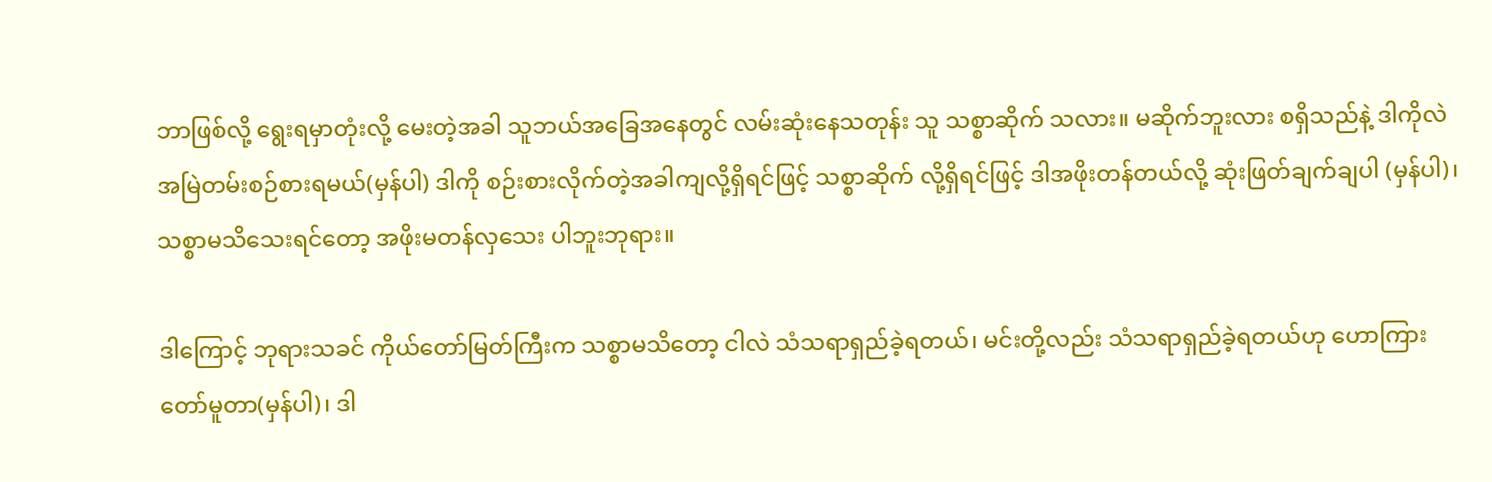ဘာဖြစ်လို့ ရွေးရမှာတုံးလို့ မေးတဲ့အခါ သူဘယ်အခြေအနေတွင် လမ်းဆုံးနေသတုန်း သူ သစ္စာဆိုက် သလား။ မဆိုက်ဘူးလား စရှိသည်နဲ့ ဒါကိုလဲ အမြဲတမ်းစဉ်စားရမယ်(မှန်ပါ) ဒါကို စဉ်းစားလိုက်တဲ့အခါကျလို့ရှိရင်ဖြင့် သစ္စာဆိုက် လို့ရှိရင်ဖြင့် ဒါအဖိုးတန်တယ်လို့ ဆုံးဖြတ်ချက်ချပါ (မှန်ပါ)၊ သစ္စာမသိသေးရင်တော့ အဖိုးမတန်လှသေး ပါဘူးဘုရား။

ဒါကြောင့် ဘုရားသခင် ကိုယ်တော်မြတ်ကြီးက သစ္စာမသိတော့ ငါလဲ သံသရာရှည်ခဲ့ရတယ်၊ မင်းတို့လည်း သံသရာရှည်ခဲ့ရတယ်ဟု ဟောကြားတော်မူတာ(မှန်ပါ)၊ ဒါ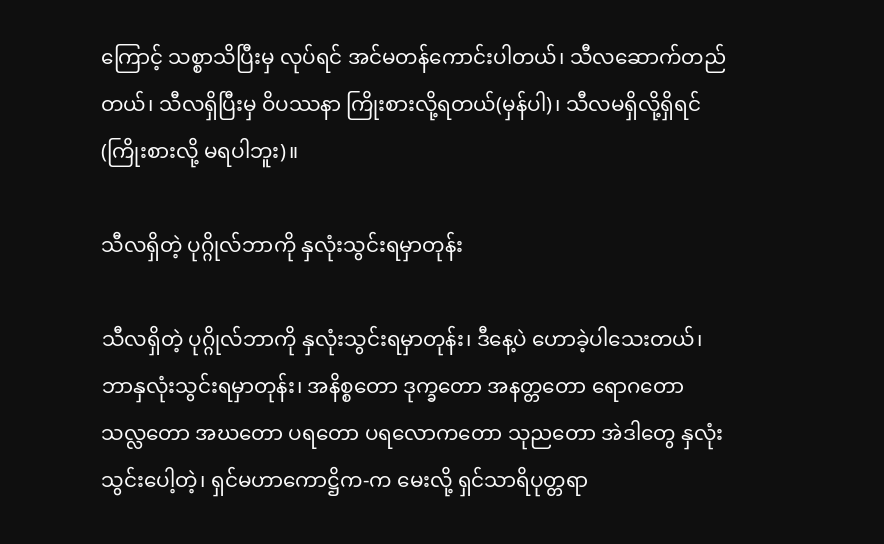ကြောင့် သစ္စာသိပြီးမှ လုပ်ရင် အင်မတန်ကောင်းပါတယ်၊ သီလဆောက်တည်တယ်၊ သီလရှိပြီးမှ ဝိပဿနာ ကြိုးစားလို့ရတယ်(မှန်ပါ)၊ သီလမရှိလို့ရှိရင် (ကြိုးစားလို့ မရပါဘူး)။

သီလရှိတဲ့ ပုဂ္ဂိုလ်ဘာကို နှလုံးသွင်းရမှာတုန်း

သီလရှိတဲ့ ပုဂ္ဂိုလ်ဘာကို နှလုံးသွင်းရမှာတုန်း၊ ဒီနေ့ပဲ ဟောခဲ့ပါသေးတယ်၊ ဘာနှလုံးသွင်းရမှာတုန်း၊ အနိစ္စတော ဒုက္ခတော အနတ္တတော ရောဂတော သလ္လတော အဃတော ပရတော ပရလောကတော သုညတော အဲဒါတွေ နှလုံး သွင်းပေါ့တဲ့၊ ရှင်မဟာကောဋ္ဌိက-က မေးလို့ ရှင်သာရိပုတ္တရာ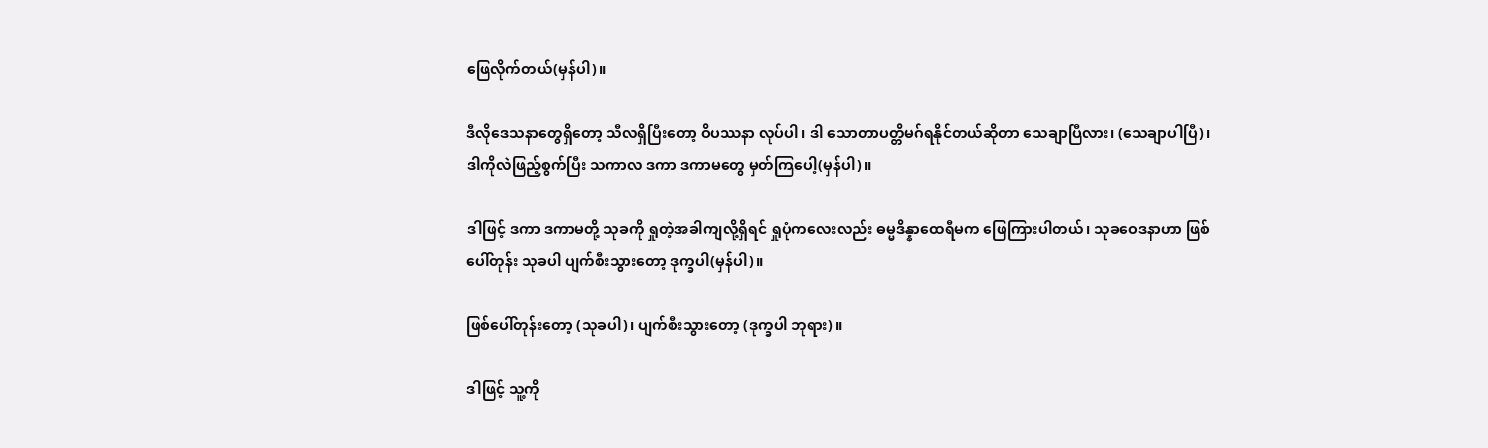ဖြေလိုက်တယ်(မှန်ပါ)။

ဒီလိုဒေသနာတွေရှိတော့ သီလရှိပြီးတော့ ဝိပဿနာ လုပ်ပါ၊ ဒါ သောတာပတ္တိမဂ်ရနိုင်တယ်ဆိုတာ သေချာပြီလား၊ (သေချာပါပြီ)၊ ဒါကိုလဲဖြည့်စွက်ပြီး သကာလ ဒကာ ဒကာမတွေ မှတ်ကြပေါ့(မှန်ပါ)။

ဒါဖြင့် ဒကာ ဒကာမတို့ သုခကို ရှုတဲ့အခါကျလို့ရှိရင် ရှုပုံကလေးလည်း ဓမ္မဒိန္နာထေရီမက ဖြေကြားပါတယ်၊ သုခဝေဒနာဟာ ဖြစ်ပေါ်တုန်း သုခပါ ပျက်စီးသွားတော့ ဒုက္ခပါ(မှန်ပါ)။

ဖြစ်ပေါ်တုန်းတော့ (သုခပါ)၊ ပျက်စီးသွားတော့ (ဒုက္ခပါ ဘုရား)။

ဒါဖြင့် သူ့ကို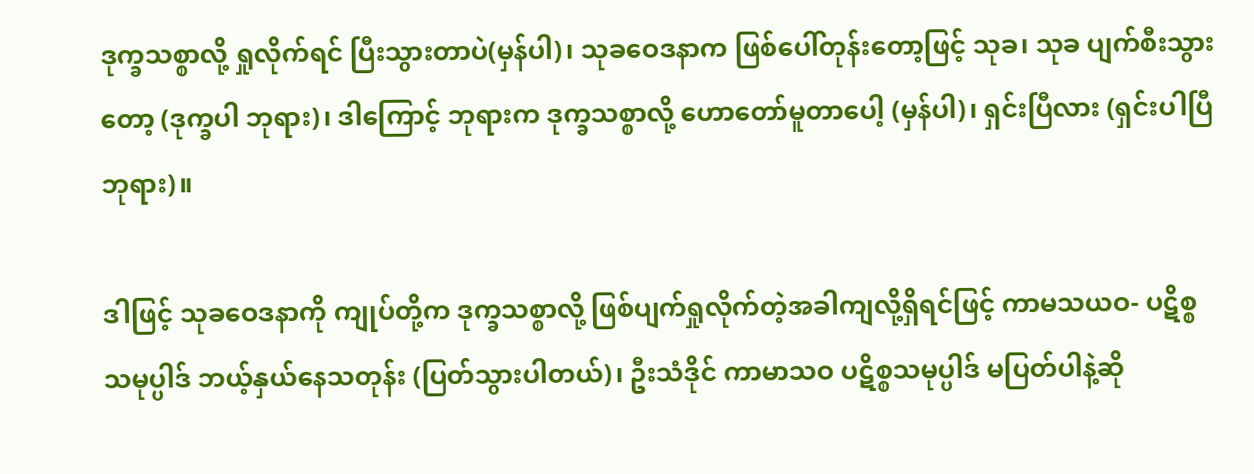ဒုက္ခသစ္စာလို့ ရှုလိုက်ရင် ပြီးသွားတာပဲ(မှန်ပါ)၊ သုခဝေဒနာက ဖြစ်ပေါ်တုန်းတော့ဖြင့် သုခ၊ သုခ ပျက်စီးသွားတော့ (ဒုက္ခပါ ဘုရား)၊ ဒါကြောင့် ဘုရားက ဒုက္ခသစ္စာလို့ ဟောတော်မူတာပေါ့ (မှန်ပါ)၊ ရှင်းပြီလား (ရှင်းပါပြီ ဘုရား)။

ဒါဖြင့် သုခဝေဒနာကို ကျုပ်တို့က ဒုက္ခသစ္စာလို့ ဖြစ်ပျက်ရှုလိုက်တဲ့အခါကျလို့ရှိရင်ဖြင့် ကာမသယဝ- ပဋိစ္စ သမုပ္ပါဒ် ဘယ့်နှယ်နေသတုန်း (ပြတ်သွားပါတယ်)၊ ဦးသံဒိုင် ကာမာသဝ ပဋိစ္စသမုပ္ပါဒ် မပြတ်ပါနဲ့ဆို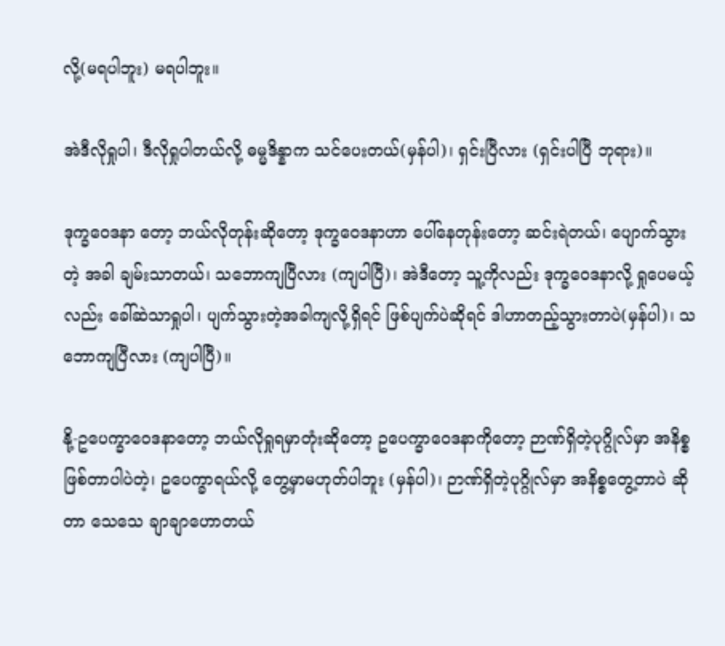လို့(မရပါဘူး) မရပါဘူး။

အဲဒီလိုရှုပါ၊ ဒီလိုရှုပါတယ်လို့ ဓမ္မဒိန္နာက သင်ပေးတယ်(မှန်ပါ)၊ ရှင်းပြီလား (ရှင်းပါပြီ ဘုရား)။

ဒုက္ခဝေဒနာ တော့ ဘယ်လိုတုန်းဆိုတော့ ဒုက္ခဝေဒနာဟာ ပေါ်နေတုန်းတော့ ဆင်းရဲတယ်၊ ပျောက်သွားတဲ့ အခါ ချမ်းသာတယ်၊ သဘောကျပြီလား (ကျပါပြီ)၊ အဲဒီတော့ သူ့ကိုလည်း ဒုက္ခဝေဒနာလို့ ရှုပေမယ့်လည်း ခေါ်ဆဲသာရှုပါ၊ ပျက်သွားတဲ့အခါကျလို့ရှိရင် ဖြစ်ပျက်ပဲဆိုရင် ဒါဟာတည့်သွားတာပဲ(မှန်ပါ)၊ သဘောကျပြီလား (ကျပါပြီ)။

နို့-ဥပေက္ခာဝေဒနာတော့ ဘယ်လိုရှုရမှာတုံးဆိုတော့ ဥပေက္ခာဝေဒနာကိုတော့ ဉာဏ်ရှိတဲ့ပုဂ္ဂိုလ်မှာ အနိစ္စ ဖြစ်တာပါပဲတဲ့၊ ဥပေက္ခာရယ်လို့ တွေ့မှာမဟုတ်ပါဘူး (မှန်ပါ)၊ ဉာဏ်ရှိတဲ့ပုဂ္ဂိုလ်မှာ အနိစ္စတွေ့တာပဲ ဆိုတာ သေသေ ချာချာဟောတယ်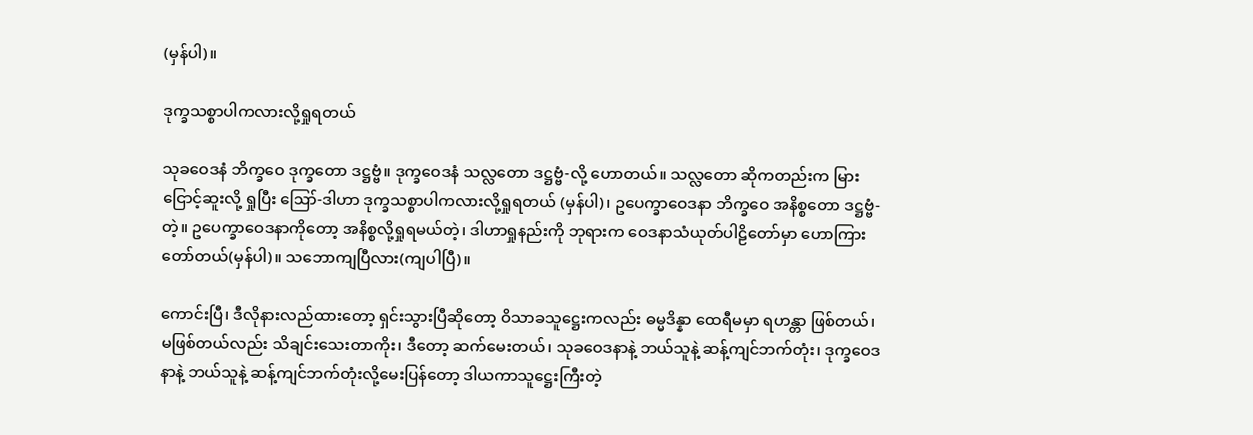(မှန်ပါ)။

ဒုက္ခသစ္စာပါကလားလို့ရှုရတယ်

သုခဝေဒနံ ဘိက္ခဝေ ဒုက္ခတော ဒဋ္ဌဗ္ဗံ။ ဒုက္ခဝေဒနံ သလ္လတော ဒဋ္ဌဗ္ဗံ-လို့ ဟောတယ်။ သလ္လတော ဆိုကတည်းက မြားငြောင့်ဆူးလို့ ရှုပြီး ဪ-ဒါဟာ ဒုက္ခသစ္စာပါကလားလို့ရှုရတယ် (မှန်ပါ)၊ ဥပေက္ခာဝေဒနာ ဘိက္ခဝေ အနိစ္စတော ဒဋ္ဌဗ္ဗံ-တဲ့။ ဥပေက္ခာဝေဒနာကိုတော့ အနိစ္စလို့ရှုရမယ်တဲ့၊ ဒါဟာရှုနည်းကို ဘုရားက ဝေဒနာသံယုတ်ပါဠိတော်မှာ ဟောကြားတော်တယ်(မှန်ပါ)။ သဘောကျပြီလား(ကျပါပြီ)။

ကောင်းပြီ၊ ဒီလိုနားလည်ထားတော့ ရှင်းသွားပြီဆိုတော့ ဝိသာခသူဋ္ဌေးကလည်း ဓမ္မဒိန္နာ ထေရီမမှာ ရဟန္တာ ဖြစ်တယ်၊ မဖြစ်တယ်လည်း သိချင်းသေးတာကိုး၊ ဒီတော့ ဆက်မေးတယ်၊ သုခဝေဒနာနဲ့ ဘယ်သူနဲ့ ဆန့်ကျင်ဘက်တုံး၊ ဒုက္ခဝေဒနာနဲ့ ဘယ်သူနဲ့ ဆန့်ကျင်ဘက်တုံးလို့မေးပြန်တော့ ဒါယကာသူဋ္ဌေးကြီးတဲ့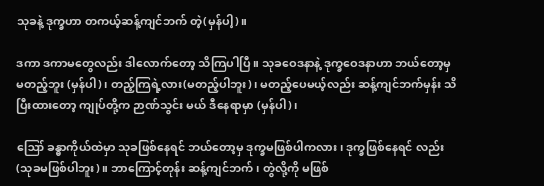သုခနဲ့ ဒုက္ခဟာ တကယ့်ဆန့်ကျင်ဘက် တဲ့(မှန်ပါ့)။

ဒကာ ဒကာမတွေလည်း ဒါလောက်တော့ သိကြပါပြီ။ သုခဝေဒနာနဲ့ ဒုက္ခဝေဒနာဟာ ဘယ်တော့မှ မတည့်ဘူး (မှန်ပါ)၊ တည့်ကြရဲ့လား(မတည့်ပါဘူး)၊ မတည့်ပေမယ့်လည်း ဆန့်ကျင်ဘက်မှန်း သိပြီးထားတော့ ကျုပ်တို့က ဉာဏ်သွင်း မယ် ဒီနေရာမှာ (မှန်ပါ)၊

ဪ ခန္ဓာကိုယ်ထဲမှာ သုခဖြစ်နေရင် ဘယ်တော့မှ ဒုက္ခမဖြစ်ပါကလား၊ ဒုက္ခဖြစ်နေရင် လည်း (သုခမဖြစ်ပါဘူး)။ ဘာကြောင့်တုန်း ဆန့်ကျင်ဘက်၊ တွဲလို့ကို မဖြစ်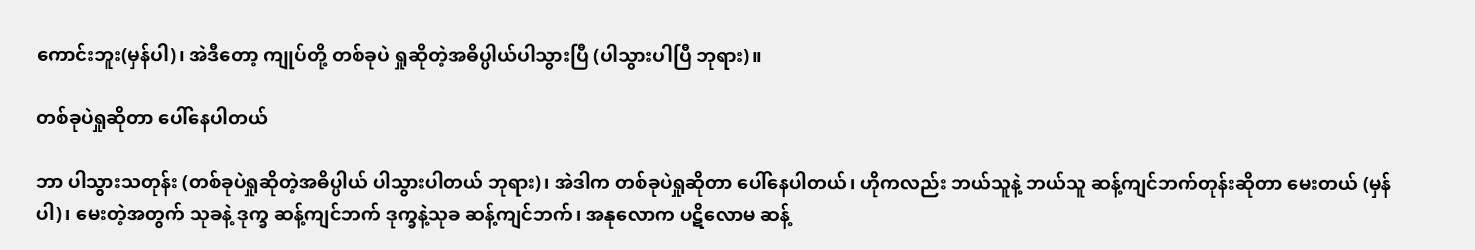ကောင်းဘူး(မှန်ပါ)၊ အဲဒီတော့ ကျုပ်တို့ တစ်ခုပဲ ရှုဆိုတဲ့အဓိပ္ပါယ်ပါသွားပြီ (ပါသွားပါပြီ ဘုရား)။

တစ်ခုပဲရှုဆိုတာ ပေါ်နေပါတယ်

ဘာ ပါသွားသတုန်း (တစ်ခုပဲရှုဆိုတဲ့အဓိပ္ပါယ် ပါသွားပါတယ် ဘုရား)၊ အဲဒါက တစ်ခုပဲရှုဆိုတာ ပေါ်နေပါတယ်၊ ဟိုကလည်း ဘယ်သူနဲ့ ဘယ်သူ ဆန့်ကျင်ဘက်တုန်းဆိုတာ မေးတယ် (မှန်ပါ)၊ မေးတဲ့အတွက် သုခနဲ့ ဒုက္ခ ဆန့်ကျင်ဘက် ဒုက္ခနဲ့သုခ ဆန့်ကျင်ဘက်၊ အနုလောက ပဋိလောမ ဆန့်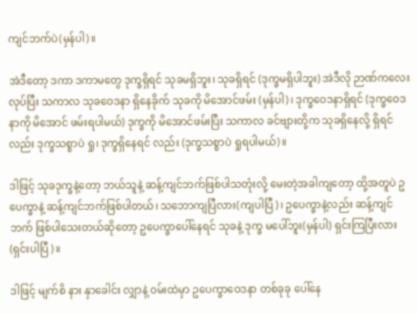ကျင်ဘက်ပဲ(မှန်ပါ)။

အဲဒီတော့ ဒကာ ဒကာမတွေ ဒုက္ခရှိရင် သုခမရှိဘူး၊ သုခရှိရင် (ဒုက္ခမရှိပါဘူး) အဲဒီလို ဉာဏ်ကလေး လုပ်ပြီး သကာလ သုခဝေဒနာ ရှိနေခိုက် သုခကို မိအောင်ဖမ်း (မှန်ပါ)၊ ဒုက္ခဝေဒနာရှိရင် (ဒုက္ခဝေဒနာကို မိအောင် ဖမ်းရပါမယ်) ဒုက္ခကို မိအောင်ဖမ်းပြီး သကာလ ခင်ဗျားတို့က သုခရှိနေလို့ ရှိရင်လည်း ဒုက္ခသစ္စာပဲ ရှု၊ ဒုက္ခရှိနေရင် လည်း (ဒုက္ခသစ္စာပဲ ရှုရပါမယ်)။

ဒါဖြင့် သုခဒုက္ခနဲ့တော့ ဘယ်သူနဲ့ ဆန့်ကျင်ဘက်ဖြစ်ပါသတုံးလို့ မေးတဲ့အခါကျတော့ ထို့အတူပဲ ဥပေက္ခာနဲ့ ဆန့်ကျင်ဘက်ဖြစ်ပါတယ်၊ သဘောကျပြီလား(ကျပါပြီ)၊ ဥပေက္ခာနဲ့လည်း ဆန့်ကျင်ဘက် ဖြစ်ပါသေးတယ်ဆိုတော့ ဥပေက္ခာပေါ်နေရင် သုခနဲ့ ဒုက္ခ မပေါ်ဘူး(မှန်ပါ) ရှင်းကြပြီးလား (ရှင်းပါပြီ)။

ဒါဖြင့် မျက်စိ နား နှာခေါင်း လျှာနဲ့ ဝမ်းထဲမှာ ဥပေက္ခာဝေဒနာ တစ်ခုခု ပေါ်နေ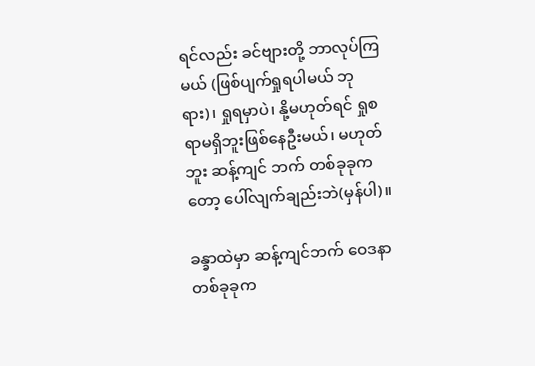ရင်လည်း ခင်ဗျားတို့ ဘာလုပ်ကြမယ် (ဖြစ်ပျက်ရှုရပါမယ် ဘုရား)၊ ရှုရမှာပဲ၊ နို့မဟုတ်ရင် ရှုစရာမရှိဘူးဖြစ်နေဦးမယ်၊ မဟုတ်ဘူး ဆန့်ကျင် ဘက် တစ်ခုခုကတော့ ပေါ်လျက်ချည်းဘဲ(မှန်ပါ)။

ခန္ခာထဲမှာ ဆန့်ကျင်ဘက် ဝေဒနာ တစ်ခုခုက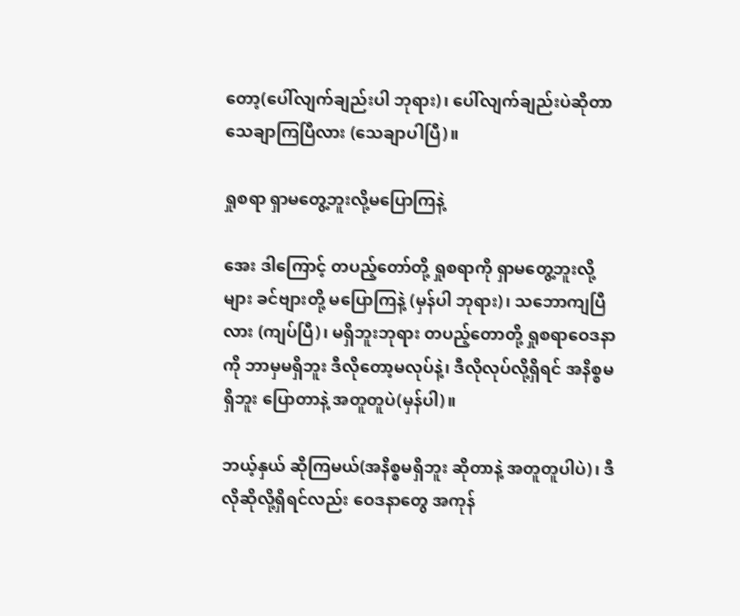တော့(ပေါ်လျက်ချည်းပါ ဘုရား)၊ ပေါ်လျက်ချည်းပဲဆိုတာ သေချာကြပြီလား (သေချာပါပြီ)။

ရှုစရာ ရှာမတွေ့ဘူးလို့မပြောကြနဲ့

အေး ဒါကြောင့် တပည့်တော်တို့ ရှုစရာကို ရှာမတွေ့ဘူးလို့များ ခင်ဗျားတို့ မပြောကြနဲ့ (မှန်ပါ ဘုရား)၊ သဘောကျပြီလား (ကျပ်ပြီ)၊ မရှိဘူးဘုရား တပည့်တောတို့ ရှုစရာဝေဒနာကို ဘာမှမရှိဘူး ဒီလိုတော့မလုပ်နဲ့၊ ဒီလိုလုပ်လို့ရှိရင် အနိစ္စမရှိဘူး ပြောတာနဲ့ အတူတူပဲ(မှန်ပါ)။

ဘယ့်နှယ် ဆိုကြမယ်(အနိစ္စမရှိဘူး ဆိုတာနဲ့ အတူတူပါပဲ)၊ ဒီလိုဆိုလို့ရှိရင်လည်း ဝေဒနာတွေ အကုန်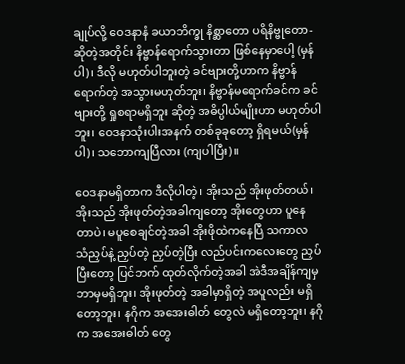ချုပ်လို့ ဝေဒနာနံ ခယာဘိက္ခု နိစ္ဆာတော ပရိနိဗ္ဗုတော-ဆိုတဲ့အတိုင်း နိဗ္ဗာန်ရောက်သွားတာ ဖြစ်နေမှာပေါ့ (မှန်ပါ)၊ ဒီလို မဟုတ်ပါဘူးတဲ့ ခင်ဗျားတို့ဟာက နိဗ္ဗာန်ရောက်တဲ့ အသွားမဟုတ်ဘူး၊ နိဗ္ဗာန်မရောက်ခင်က ခင်ဗျားတို့ ရှုစရာမရှိဘူး ဆိုတဲ့ အဓိပ္ပါယ်မျိုးဟာ မဟုတ်ပါဘူး၊ ဝေဒနာသုံးပါးအနက် တစ်ခုခုတော့ ရှိရမယ်(မှန်ပါ)၊ သဘောကျပြီလား (ကျပါပြီး)။

ဝေဒနာမရှိတာက ဒီလိုပါတဲ့၊ အိုးသည် အိုးဖုတ်တယ်၊ အိုးသည် အိုးဖုတ်တဲ့အခါကျတော့ အိုးတွေဟာ ပူနေတာပဲ၊ မပူစေချင်တဲ့အခါ အိုးဖိုထဲကနေပြီ သကာလ သံညှပ်နဲ့ ညှပ်တဲ့ ညှပ်တဲ့ပြီး လည်ပင်းကလေးတွေ ညှပ်ပြီးတော့ ပြင်ဘက် ထုတ်လိုက်တဲ့အခါ အဲဒီအချိန်ကျမှ ဘာမှမရှိဘူး၊ အိုးဖုတ်တဲ့ အခါမှာရှိတဲ့ အပူလည်း မရှိတော့ဘူး၊ နဂိုက အအေးဓါတ် တွေလဲ မရှိတော့ဘူး၊ နဂိုက အအေးဓါတ် တွေ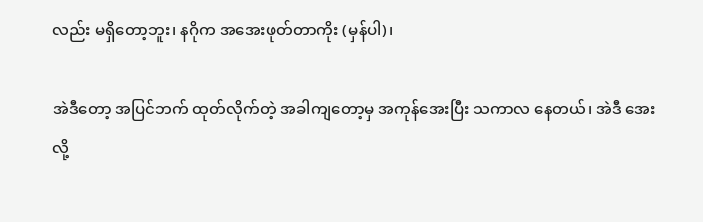လည်း မရှိတော့ဘူး၊ နဂိုက အအေးဖုတ်တာကိုး (မှန်ပါ)၊

အဲဒီတော့ အပြင်ဘက် ထုတ်လိုက်တဲ့ အခါကျတော့မှ အကုန်အေးပြီး သကာလ နေတယ်၊ အဲဒီ အေးလို့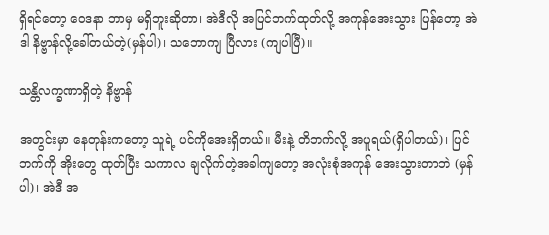ရှိရင်တော့ ဝေဒနာ ဘာမှ မရှိဘူးဆိုတာ၊ အဲဒီလို အပြင်ဘက်ထုတ်လို့ အကုန်အေးသွား ပြန်တော့ အဲဒါ နိဗ္ဗာန်လို့ခေါ်တယ်တဲ့(မှန်ပါ)၊ သဘောကျ ပြီလား (ကျပါပြီ)။

သန္တိလက္ခဏာရှိတဲ့ နိဗ္ဗာန်

အတွင်းမှာ နေတုန်းကတော့ သူရဲ့ ပင်ကိုအေးရှိတယ်။ မီးနဲ့ တိဘက်လို့ အပူရယ်(ရှိပါတယ်)၊ ပြင်ဘက်ကို အိုးတွေ ထုတ်ပြီး သကာလ ချလိုက်တဲ့အခါကျတော့ အလုံးစုံအကုန် အေးသွားတာဘဲ (မှန်ပါ)၊ အဲဒီ အ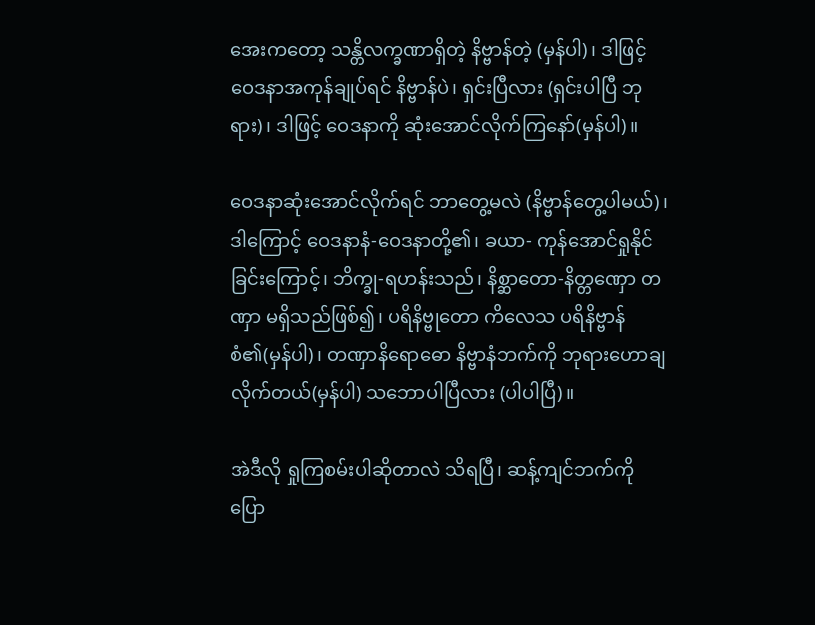အေးကတော့ သန္တိလက္ခဏာရှိတဲ့ နိဗ္ဗာန်တဲ့ (မှန်ပါ)၊ ဒါဖြင့် ဝေဒနာအကုန်ချုပ်ရင် နိဗ္ဗာန်ပဲ၊ ရှင်းပြီလား (ရှင်းပါပြီ ဘုရား)၊ ဒါဖြင့် ဝေဒနာကို ဆုံးအောင်လိုက်ကြနော်(မှန်ပါ)။

ဝေဒနာဆုံးအောင်လိုက်ရင် ဘာတွေ့မလဲ (နိဗ္ဗာန်တွေ့ပါမယ်)၊ ဒါကြောင့် ဝေဒနာနံ-ဝေဒနာတို့၏၊ ခယာ- ကုန်အောင်ရှုနိုင်ခြင်းကြောင့်၊ ဘိက္ခု-ရဟန်းသည်၊ နိစ္ဆာတော-နိတ္တဏှော တဏှာ မရှိသည်ဖြစ်၍၊ ပရိနိဗ္ဗုတော ကိလေသ ပရိနိဗ္ဗာန်စံ၏(မှန်ပါ)၊ တဏှာနိရောဓော နိဗ္ဗာနံဘက်ကို ဘုရားဟောချလိုက်တယ်(မှန်ပါ) သဘောပါပြီလား (ပါပါပြီ)။

အဲဒီလို ရှုကြစမ်းပါဆိုတာလဲ သိရပြီ၊ ဆန့်ကျင်ဘက်ကို ပြော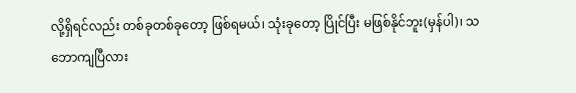လို့ရှိရင်လည်း တစ်ခုတစ်ခုတော့ ဖြစ်ရမယ်၊ သုံးခုတော့ ပြိုင်ပြီး မဖြစ်နိုင်ဘူး(မှန်ပါ)၊ သဘောကျပြီလား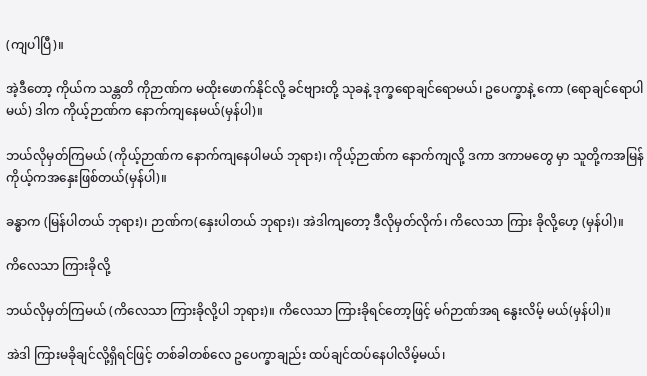(ကျပါပြီ)။

အဲ့ဒီတော့ ကိုယ်က သန္တတိ ကိုဉာဏ်က မထိုးဖောက်နိုင်လို့ ခင်ဗျားတို့ သုခနဲ့ ဒုက္ခရောချင်ရောမယ်၊ ဥပေက္ခာနဲ့ ကော (ရောချင်ရောပါမယ်) ဒါက ကိုယ့်ဉာဏ်က နောက်ကျနေမယ်(မှန်ပါ)။

ဘယ်လိုမှတ်ကြမယ် (ကိုယ့်ဉာဏ်က နောက်ကျနေပါမယ် ဘုရား)၊ ကိုယ့်ဉာဏ်က နောက်ကျလို့ ဒကာ ဒကာမတွေ မှာ သူတို့ကအမြန် ကိုယ့်ကအနှေးဖြစ်တယ်(မှန်ပါ)။

ခန္ဓာက (မြန်ပါတယ် ဘုရား)၊ ဉာဏ်က(နှေးပါတယ် ဘုရား)၊ အဲဒါကျတော့ ဒီလိုမှတ်လိုက်၊ ကိလေသာ ကြား ခိုလို့ဟေ့ (မှန်ပါ)။

ကိလေသာ ကြားခိုလို့

ဘယ်လိုမှတ်ကြမယ် (ကိလေသာ ကြားခိုလို့ပါ ဘုရား)။ ကိလေသာ ကြားခိုရင်တော့ဖြင့် မဂ်ဉာဏ်အရ နွေးလိမ့် မယ်(မှန်ပါ)။

အဲဒါ ကြားမခိုချင်လို့ရှိရင်ဖြင့် တစ်ခါတစ်လေ ဥပေက္ခာချည်း ထပ်ချင်ထပ်နေပါလိမ့်မယ်၊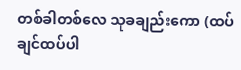တစ်ခါတစ်လေ သုခချည်းကော (ထပ်ချင်ထပ်ပါ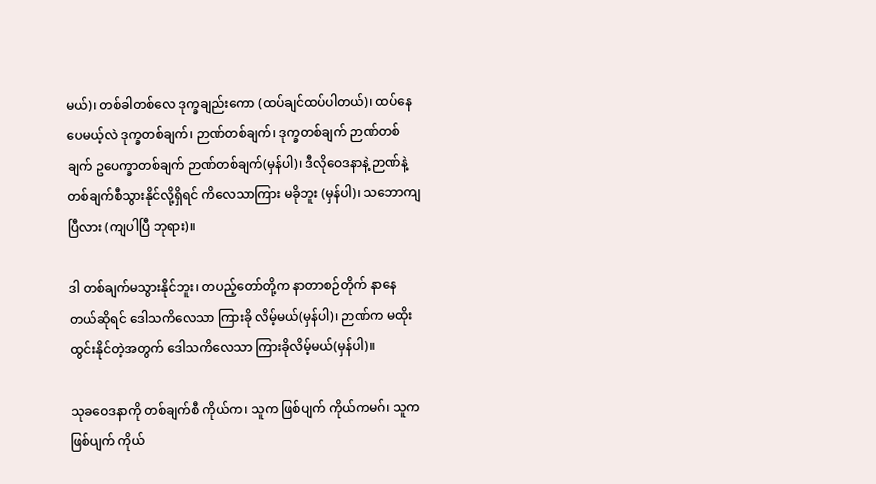မယ်)၊ တစ်ခါတစ်လေ ဒုက္ခချည်းကော (ထပ်ချင်ထပ်ပါတယ်)၊ ထပ်နေပေမယ့်လဲ ဒုက္ခတစ်ချက်၊ ဉာဏ်တစ်ချက်၊ ဒုက္ခတစ်ချက် ဉာဏ်တစ်ချက် ဥပေက္ခာတစ်ချက် ဉာဏ်တစ်ချက်(မှန်ပါ)၊ ဒီလိုဝေဒနာနဲ့ ဉာဏ်နဲ့ တစ်ချက်စီသွားနိုင်လို့ရှိရင် ကိလေသာကြား မခိုဘူး (မှန်ပါ)၊ သဘောကျပြီလား (ကျပါပြီ ဘုရား)။

ဒါ တစ်ချက်မသွားနိုင်ဘူး၊ တပည့်တော်တို့က နာတာစဉ်တိုက် နာနေတယ်ဆိုရင် ဒေါသကိလေသာ ကြားခို လိမ့်မယ်(မှန်ပါ)၊ ဉာဏ်က မထိုးထွင်းနိုင်တဲ့အတွက် ဒေါသကိလေသာ ကြားခိုလိမ့်မယ်(မှန်ပါ)။

သုခဝေဒနာကို တစ်ချက်စီ ကိုယ်က၊ သူက ဖြစ်ပျက် ကိုယ်ကမဂ်၊ သူကဖြစ်ပျက် ကိုယ်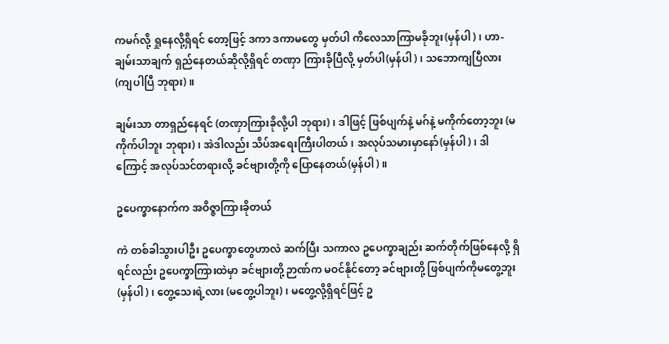ကမဂ်လို့ ရှုနေလို့ရှိရင် တော့ဖြင့် ဒကာ ဒကာမတွေ မှတ်ပါ ကိလေသာကြာမခိုဘူး(မှန်ပါ)၊ ဟာ-ချမ်းသာချက် ရှည်နေတယ်ဆိုလို့ရှိရင် တဏှာ ကြားခိုပြီလို့ မှတ်ပါ(မှန်ပါ)၊ သဘောကျပြီလား (ကျပါပြီ ဘုရား)။

ချမ်းသာ တာရှည်နေရင် (တဏှာကြားခိုလို့ပါ ဘုရား)၊ ဒါဖြင့် ဖြစ်ပျက်နဲ့ မဂ်နဲ့ မကိုက်တော့ဘူး (မကိုက်ပါဘူး ဘုရား)၊ အဲဒါလည်း သိပ်အရေးကြီးပါတယ်၊ အလုပ်သမားမှာနော်(မှန်ပါ)၊ ဒါကြောင့် အလုပ်သင်တရားလို့ ခင်ဗျားတို့ကို ပြောနေတယ်(မှန်ပါ)။

ဥပေက္ခာနောက်က အဝိဇ္ဇာကြားခိုတယ်

ကဲ တစ်ခါသွားပါဦး ဥပေက္ခာတွေဟာလဲ ဆက်ပြီး သကာလ ဥပေက္ခာချည်း ဆက်တိုက်ဖြစ်နေလို့ ရှိရင်လည်း ဥပေက္ခာကြားထဲမှာ ခင်ဗျားတို့ ဉာဏ်က မဝင်နိုင်တော့ ခင်ဗျားတို့ ဖြစ်ပျက်ကိုမတွေ့ဘူး (မှန်ပါ)၊ တွေ့သေးရဲ့လား (မတွေ့ပါဘူး)၊ မတွေ့လို့ရှိရင်ဖြင့် ဥ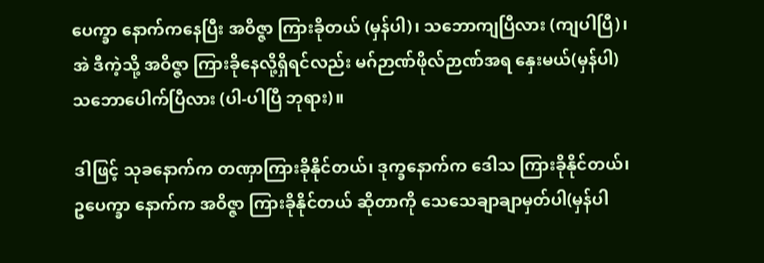ပေက္ခာ နောက်ကနေပြီး အဝိဇ္ဇာ ကြားခိုတယ် (မှန်ပါ)၊ သဘောကျပြီလား (ကျပါပြီ)၊ အဲ ဒီကဲ့သို့ အဝိဇ္ဇာ ကြားခိုနေလို့ရှိရင်လည်း မဂ်ဉာဏ်ဖိုလ်ဉာဏ်အရ နှေးမယ်(မှန်ပါ) သဘောပေါက်ပြီလား (ပါ-ပါပြီ ဘုရား)။

ဒါဖြင့် သုခနောက်က တဏှာကြားခိုနိုင်တယ်၊ ဒုက္ခနောက်က ဒေါသ ကြားခိုနိုင်တယ်၊ ဥပေက္ခာ နောက်က အဝိဇ္ဇာ ကြားခိုနိုင်တယ် ဆိုတာကို သေသေချာချာမှတ်ပါ(မှန်ပါ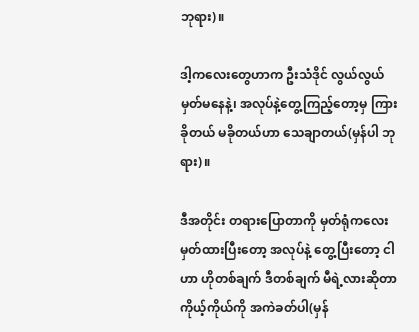ဘုရား)။

ဒါ့ကလေးတွေဟာက ဦးသံဒိုင် လွယ်လွယ်မှတ်မနေနဲ့၊ အလုပ်နဲ့တွေ့ကြည့်တော့မှ ကြားခိုတယ် မခိုတယ်ဟာ သေချာတယ်(မှန်ပါ ဘုရား)။

ဒီအတိုင်း တရားပြောတာကို မှတ်ရုံကလေး မှတ်ထားပြီးတော့ အလုပ်နဲ့ တွေ့ပြီးတော့ ငါဟာ ဟိုတစ်ချက် ဒီတစ်ချက် မီရဲ့လားဆိုတာ ကိုယ့်ကိုယ်ကို အကဲခတ်ပါ(မှန်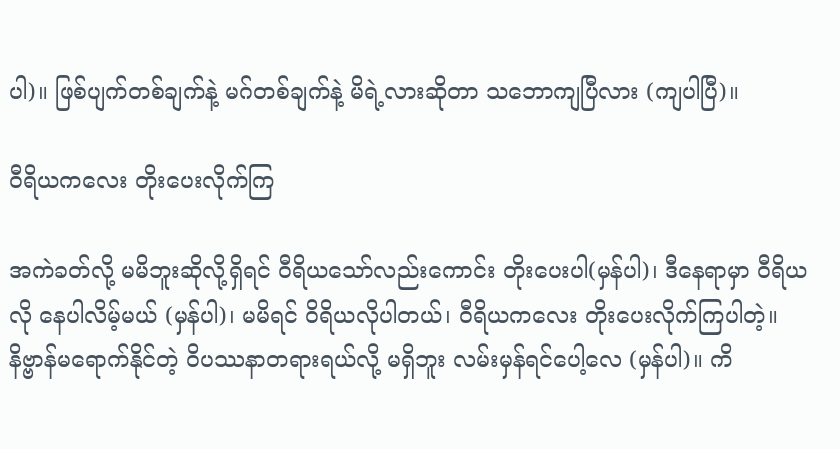ပါ)။ ဖြစ်ပျက်တစ်ချက်နဲ့ မဂ်တစ်ချက်နဲ့ မိရဲ့လားဆိုတာ သဘောကျပြီလား (ကျပါပြီ)။

ဝီရိယကလေး တိုးပေးလိုက်ကြ

အကဲခတ်လို့ မမိဘူးဆိုလို့ရှိရင် ဝီရိယသော်လည်းကောင်း တိုးပေးပါ(မှန်ပါ)၊ ဒီနေရာမှာ ဝီရိယလို နေပါလိမ့်မယ် (မှန်ပါ)၊ မမိရင် ဝိရိယလိုပါတယ်၊ ဝီရိယကလေး တိုးပေးလိုက်ကြပါတဲ့။ နိဗ္ဗာန်မရောက်နိုင်တဲ့ ဝိပဿနာတရားရယ်လို့ မရှိဘူး လမ်းမှန်ရင်ပေါ့လေ (မှန်ပါ)။ ကိ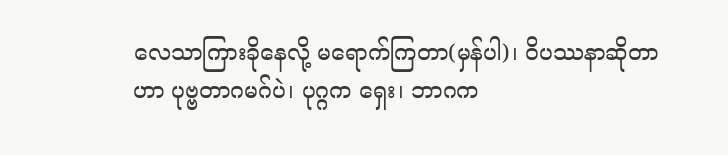လေသာကြားခိုနေလို့ မရောက်ကြတာ(မှန်ပါ)၊ ဝိပဿနာဆိုတာဟာ ပုဗ္ဗတာဂမဂ်ပဲ၊ ပုဂ္ဂက ရှေး၊ ဘာဂက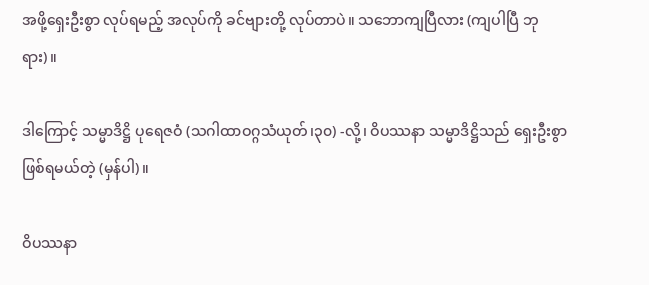အဖို့ရှေးဦးစွာ လုပ်ရမည့် အလုပ်ကို ခင်ဗျားတို့ လုပ်တာပဲ။ သဘောကျပြီလား (ကျပါပြီ ဘုရား)။

ဒါကြောင့် သမ္မာဒိဋ္ဌိ ပုရေဇဝံ (သဂါထာဝဂ္ဂသံယုတ်၊၃၀) -လို့၊ ဝိပဿနာ သမ္မာဒိဋ္ဌိသည် ရှေးဦးစွာ ဖြစ်ရမယ်တဲ့ (မှန်ပါ)။

ဝိပဿနာ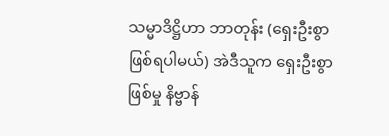သမ္မာဒိဋ္ဌိဟာ ဘာတုန်း (ရှေးဦးစွာ ဖြစ်ရပါမယ်) အဲဒီသူက ရှေးဦးစွာဖြစ်မှု နိဗ္ဗာန်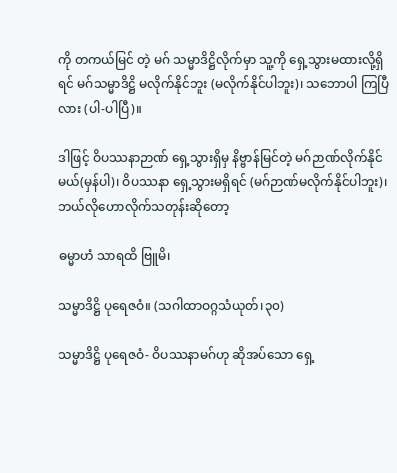ကို တကယ်မြင် တဲ့ မဂ် သမ္မာဒိဋ္ဌိလိုက်မှာ သူ့ကို ရှေ့သွားမထားလို့ရှိရင် မဂ်သမ္မာဒိဋ္ဌိ မလိုက်နိုင်ဘူး (မလိုက်နိုင်ပါဘူး)၊ သဘောပါ ကြပြီလား (ပါ-ပါပြီ)။

ဒါဖြင့် ဝိပဿနာဉာဏ် ရှေ့သွားရှိမှ နိဗ္ဗာန်မြင်တဲ့ မဂ်ဉာဏ်လိုက်နိုင်မယ်(မှန်ပါ)၊ ဝိပဿနာ ရှေ့သွားမရှိရင် (မဂ်ဉာဏ်မလိုက်နိုင်ပါဘူး)၊ ဘယ်လိုဟောလိုက်သတုန်းဆိုတော့

ဓမ္မာဟံ သာရထိ ဗြူမိ၊

သမ္မာဒိဋ္ဌိ ပုရေဇဝံ။ (သဂါထာဝဂ္ဂသံယုတ်၊၃၀)

သမ္မာဒိဋ္ဌိ ပုရေဇဝံ- ဝိပဿနာမဂ်ဟု ဆိုအပ်သော ရှေ့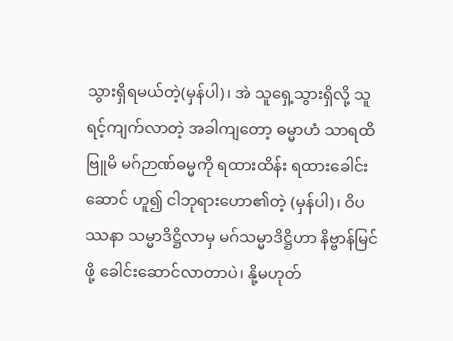သွားရှိရမယ်တဲ့(မှန်ပါ)၊ အဲ သူရှေ့သွားရှိလို့ သူရင့်ကျက်လာတဲ့ အခါကျတော့ ဓမ္မာဟံ သာရထိ ဗြူမိ မဂ်ဉာဏ်ဓမ္မကို ရထားထိန်း ရထားခေါင်းဆောင် ဟူ၍ ငါဘုရားဟော၏တဲ့ (မှန်ပါ)၊ ဝိပဿနာ သမ္မာဒိဋ္ဌိလာမှ မဂ်သမ္မာဒိဋ္ဌိဟာ နိဗ္ဗာန်မြင်ဖို့ ခေါင်းဆောင်လာတာပဲ၊ နို့မဟုတ်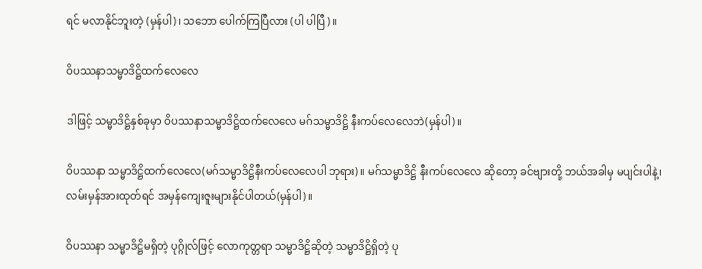ရင် မလာနိုင်ဘူးတဲ့ (မှန်ပါ)၊ သဘော ပေါက်ကြပြီလား (ပါ ပါပြီ)။

ဝိပဿနာသမ္မာဒိဋ္ဌိထက်လေလေ

ဒါဖြင့် သမ္မာဒိဋ္ဌိနှစ်ခုမှာ ဝိပဿနာသမ္မာဒိဋ္ဌိထက်လေလေ မဂ်သမ္မာဒိဋ္ဌိ နီးကပ်လေလေဘဲ(မှန်ပါ)။

ဝိပဿနာ သမ္မာဒိဋ္ဌိထက်လေလေ(မဂ်သမ္မာဒိဋ္ဌိနီးကပ်လေလေပါ ဘုရား)။ မဂ်သမ္မာဒိဋ္ဌိ နီးကပ်လေလေ ဆိုတော့ ခင်ဗျားတို့ ဘယ်အခါမှ မပျင်းပါနဲ့၊ လမ်းမှန်အားထုတ်ရင် အမှန်ကျေးဇူးများနိုင်ပါတယ်(မှန်ပါ)။

ဝိပဿနာ သမ္မာဒိဋ္ဌိမရှိတဲ့ ပုဂ္ဂိုလ်ဖြင့် လောကုတ္တရာ သမ္မာဒိဋ္ဌိဆိုတဲ့ သမ္မာဒိဋ္ဌိရှိတဲ့ ပု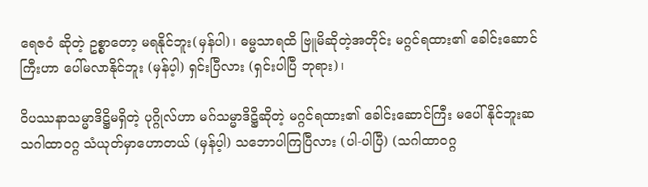ရေဇဝံ ဆိုတဲ့ ဥစ္စာတော့ မရနိုင်ဘူး(မှန်ပါ)၊ ဓမ္မသာရထိ ဗြူမိဆိုတဲ့အတိုင်း မဂ္ဂင်ရထား၏ ခေါင်းဆောင်ကြီးဟာ ပေါ်မလာနိုင်ဘူး (မှန်ပ့ါ) ရှင်းပြီလား (ရှင်းပါပြီ ဘုရား)၊

ဝိပဿနာသမ္မာဒိဋ္ဌိမရှိတဲ့ ပုဂ္ဂိုလ်ဟာ မဂ်သမ္မာဒိဋ္ဌိဆိုတဲ့ မဂ္ဂင်ရထား၏ ခေါင်းဆောင်ကြီး မပေါ်နိုင်ဘူးဆ သဂါထာဝဂ္ဂ သံယုတ်မှာဟောတယ် (မှန်ပ့ါ) သဘောပါကြပြီလား (ပါ-ပါပြီ) (သဂါထာဝဂ္ဂ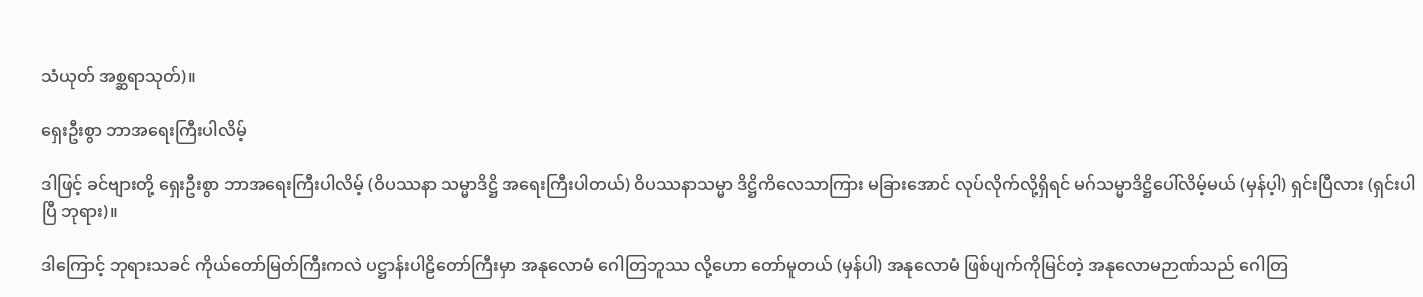သံယုတ် အစ္ဆရာသုတ်)။

ရှေးဦးစွာ ဘာအရေးကြီးပါလိမ့်

ဒါဖြင့် ခင်ဗျားတို့ ရှေးဦးစွာ ဘာအရေးကြီးပါလိမ့် (ဝိပဿနာ သမ္မာဒိဋ္ဌိ အရေးကြီးပါတယ်) ဝိပဿနာသမ္မာ ဒိဋ္ဌိကိလေသာကြား မခြားအောင် လုပ်လိုက်လို့ရှိရင် မဂ်သမ္မာဒိဋ္ဌိပေါ်လိမ့်မယ် (မှန်ပ့ါ) ရှင်းပြီလား (ရှင်းပါပြီ ဘုရား)။

ဒါကြောင့် ဘုရားသခင် ကိုယ်တော်မြတ်ကြီးကလဲ ပဋ္ဌာန်းပါဠိတော်ကြီးမှာ အနုလောမံ ဂေါတြဘူဿ လို့ဟော တော်မူတယ် (မှန်ပါ) အနုလောမံ ဖြစ်ပျက်ကိုမြင်တဲ့ အနုလောမဉာဏ်သည် ဂေါတြ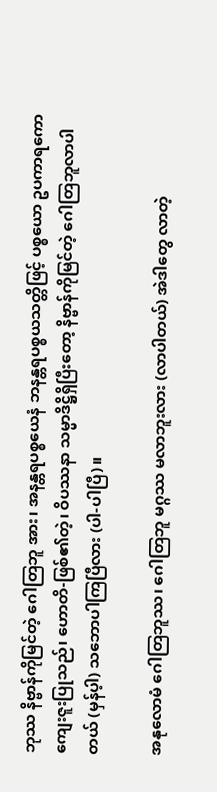ဘုဿ နိဗ္ဗာန်ကိုမြင်တဲ့ ဂေါတြဘူ အား၊ အနန္တရပစ္စယေနံ ဘနန္တရပစ္စယသတ္တိဖြင့် ပစ္စယော ဥပကာရကော ကျေးဇူးပြုသည်၊ ဟောတိ-ဖြစ်၏တဲ့၊ ဝိပဿနာ သမ္မာဒိဋ္ဌိရှိပြီးတော့ နိဗ္ဗာန်ကိုမြင်တဲ့ ဂေါတြဘူလာပါတယ် (မှန်ပ့ါ) သဘောပါကြပြီလား (ပါ-ပါပြီ)။

အနုလောမံ ဂေါတြဘူဿ၊ ဂေါတြဘူ မဂ္ဂဿ မလာဘူးလား (လာပါတယ်) အဲဒါတွေ လာတဲ့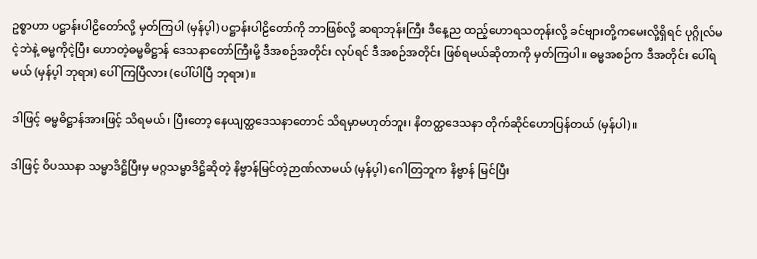ဥစ္စာဟာ ပဋ္ဌာန်းပါဠိတော်လို့ မှတ်ကြပါ (မှန်ပ့ါ) ပဋ္ဌာန်းပါဠိတော်ကို ဘာဖြစ်လို့ ဆရာဘုန်းကြီး ဒီနေ့ည ထည့်ဟောရသတုန်းလို့ ခင်ဗျားတို့ကမေးလို့ရှိရင် ပုဂ္ဂိုလ်မငဲ့ဘဲနဲ့ ဓမ္မကိုငဲ့ပြီး ဟောတဲ့ဓမ္မဓိဋ္ဌာန် ဒေသနာတော်ကြီးမို့ ဒီအစဉ်အတိုင်း လုပ်ရင် ဒီအစဉ်အတိုင်း ဖြစ်ရမယ်ဆိုတာကို မှတ်ကြပါ။ ဓမ္မအစဉ်က ဒီအတိုင်း ပေါ်ရမယ် (မှန်ပ့ါ ဘုရား) ပေါ်ကြပြီလား (ပေါ်ပါပြီ ဘုရား)။

ဒါဖြင့် ဓမ္မဓိဋ္ဌာန်အားဖြင့် သိရမယ်၊ ပြီးတော့ နေယျတ္ထဒေသနာတောင် သိရမှာမဟုတ်ဘူး၊ နိတတ္ထဒေသနာ တိုက်ဆိုင်ဟောပြန်တယ် (မှန်ပါ)။

ဒါဖြင့် ဝိပဿနာ သမ္မာဒိဋ္ဌိပြီးမှ မဂ္ဂသမ္မာဒိဋ္ဌိဆိုတဲ့ နိဗ္ဗာန်မြင်တဲ့ဉာဏ်လာမယ် (မှန်ပ့ါ) ဂေါတြဘူက နိဗ္ဗာန် မြင်ပြီး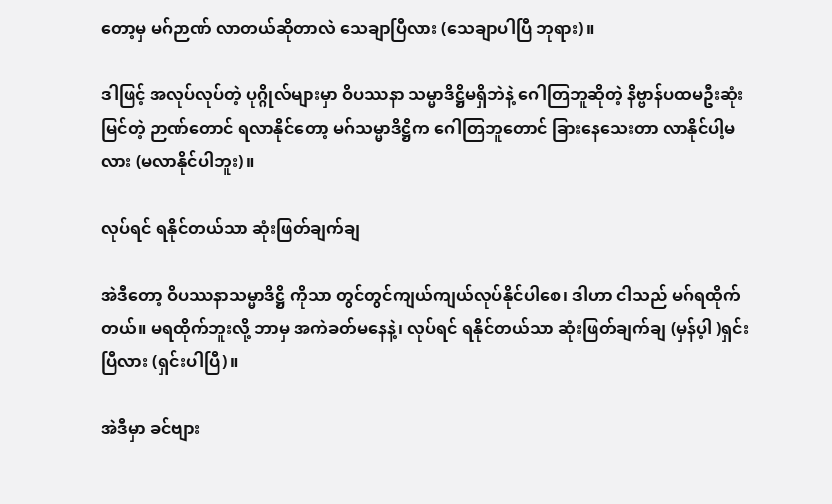တော့မှ မဂ်ဉာဏ် လာတယ်ဆိုတာလဲ သေချာပြီလား (သေချာပါပြီ ဘုရား)။

ဒါဖြင့် အလုပ်လုပ်တဲ့ ပုဂ္ဂိုလ်များမှာ ဝိပဿနာ သမ္မာဒိဋ္ဌိမရှိဘဲနဲ့ ဂေါတြဘူဆိုတဲ့ နိဗ္ဗာန်ပထမဦးဆုံးမြင်တဲ့ ဉာဏ်တောင် ရလာနိုင်တော့ မဂ်သမ္မာဒိဋ္ဌိက ဂေါတြဘူတောင် ခြားနေသေးတာ လာနိုင်ပါ့မလား (မလာနိုင်ပါဘူး)။

လုပ်ရင် ရနိုင်တယ်သာ ဆုံးဖြတ်ချက်ချ

အဲဒီတော့ ဝိပဿနာသမ္မာဒိဋ္ဌိ ကိုသာ တွင်တွင်ကျယ်ကျယ်လုပ်နိုင်ပါစေ၊ ဒါဟာ ငါသည် မဂ်ရထိုက်တယ်။ မရထိုက်ဘူးလို့ ဘာမှ အကဲခတ်မနေနဲ့၊ လုပ်ရင် ရနိုင်တယ်သာ ဆုံးဖြတ်ချက်ချ (မှန်ပ့ါ )ရှင်းပြီလား (ရှင်းပါပြီ)။

အဲဒီမှာ ခင်ဗျား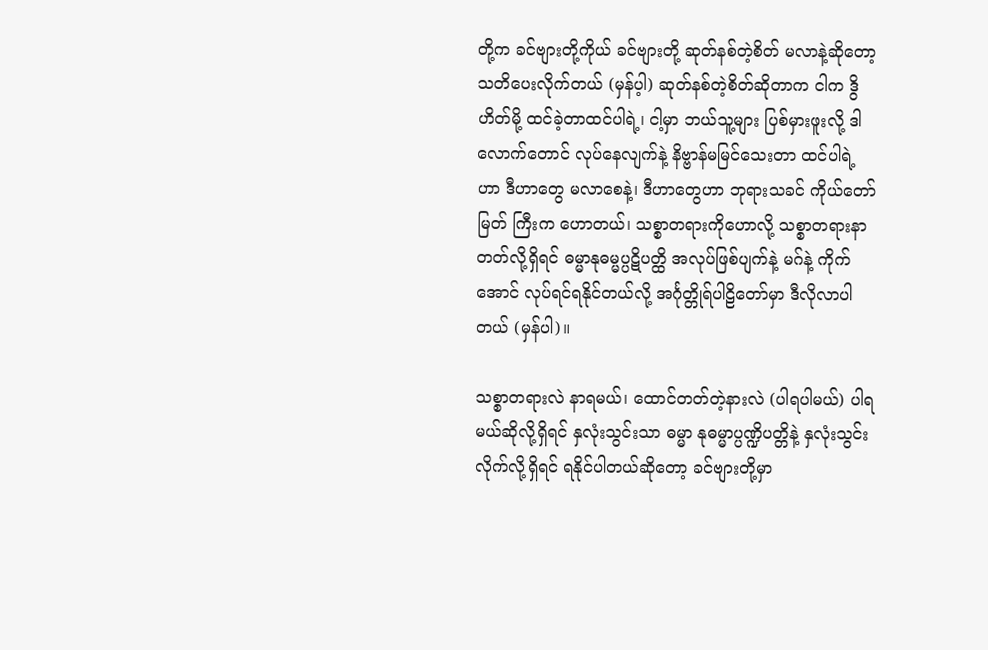တို့က ခင်ဗျားတို့ကိုယ် ခင်ဗျားတို့ ဆုတ်နစ်တဲ့စိတ် မလာနဲ့ဆိုတော့ သတိပေးလိုက်တယ် (မှန်ပ့ါ) ဆုတ်နစ်တဲ့စိတ်ဆိုတာက ငါက ဒွိဟိတ်မို့ ထင်ခဲ့တာထင်ပါရဲ့၊ ငါ့မှာ ဘယ်သူ့များ ပြစ်မှားဖူးလို့ ဒါလောက်တောင် လုပ်နေလျက်နဲ့ နိဗ္ဗာန်မမြင်သေးတာ ထင်ပါရဲ့ဟာ ဒီဟာတွေ မလာစေနဲ့၊ ဒီဟာတွေဟာ ဘုရားသခင် ကိုယ်တော်မြတ် ကြီးက ဟောတယ်၊ သစ္စာတရားကိုဟောလို့ သစ္စာတရားနာတတ်လို့ရှိရင် ဓမ္မာနုဓမ္မပ္ပဋိပတ္ထိ အလုပ်ဖြစ်ပျက်နဲ့ မဂ်နဲ့ ကိုက်အောင် လုပ်ရင်ရနိုင်တယ်လို့ အင်္ဂုတ္တိုရ်ပါဠိတော်မှာ ဒီလိုလာပါတယ် (မှန်ပါ)။

သစ္စာတရားလဲ နာရမယ်၊ ထောင်တတ်တဲ့နားလဲ (ပါရပါမယ်) ပါရမယ်ဆိုလို့ရှိရင် နှလုံးသွင်းသာ ဓမ္မာ နုဓမ္မာပ္ပဏ္ဍိပတ္တိနဲ့ နှလုံးသွင်းလိုက်လို့ရှိရင် ရနိုင်ပါတယ်ဆိုတော့ ခင်ဗျားတို့မှာ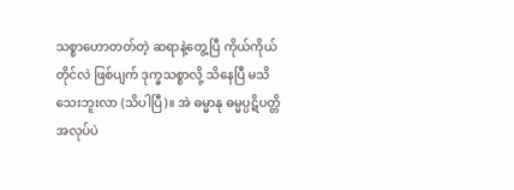သစ္စာဟောတတ်တဲ့ ဆရာနဲ့တွေ့ပြီ ကိုယ်ကိုယ်တိုင်လဲ ဖြစ်ပျက် ဒုက္ခသစ္စာလို့ သိနေပြီ မသိသေးဘူးလာ (သိပါပြီ)။ အဲ ဓမ္မာနု ဓမ္မပ္ပဋိပတ္တိအလုပ်ပဲ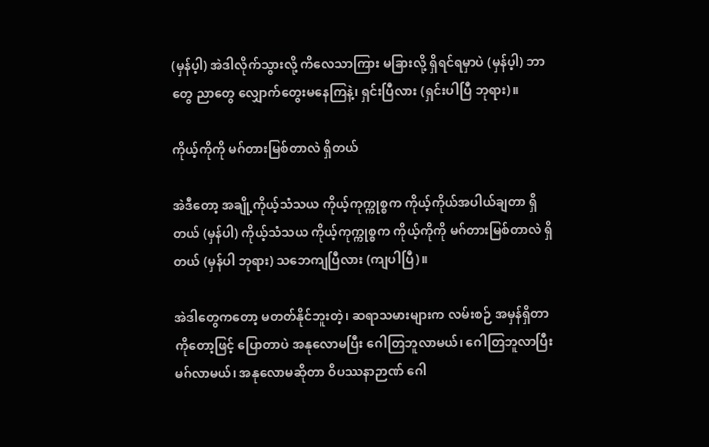(မှန်ပ့ါ) အဲဒါလိုက်သွားလို့ ကိလေသာကြား မခြားလို့ ရှိရင်ရမှာပဲ (မှန်ပ့ါ) ဘာတွေ ညာတွေ လျှောက်တွေးမနေကြနဲ့၊ ရှင်းပြီလား (ရှင်းပါပြီ ဘုရား)။

ကိုယ့်ကိုကို မဂ်တားမြစ်တာလဲ ရှိတယ်

အဲဒီတော့ အချို့ကိုယ့်သံသယ ကိုယ့်ကုက္ကုစ္စက ကိုယ့်ကိုယ်အပါယ်ချတာ ရှိတယ် (မှန်ပါ) ကိုယ့်သံသယ ကိုယ့်ကုက္ကုစ္စက ကိုယ့်ကိုကို မဂ်တားမြစ်တာလဲ ရှိတယ် (မှန်ပါ ဘုရား) သဘေကျပြီလား (ကျပါပြီ)။

အဲဒါတွေကတော့ မတတ်နိုင်ဘူးတဲ့၊ ဆရာသမားများက လမ်းစဉ် အမှန်ရှိတာကိုတော့ဖြင့် ပြောတာပဲ အနုလောမပြီး ဂေါတြဘူလာမယ်၊ ဂေါတြဘူလာပြီး မဂ်လာမယ်၊ အနုလောမဆိုတာ ဝိပဿနာဉာဏ် ဂေါ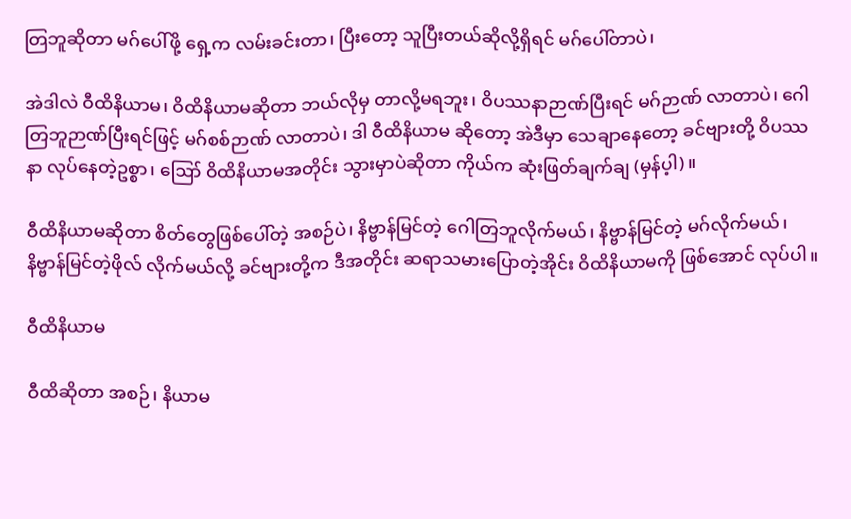တြဘူဆိုတာ မဂ်ပေါ်ဖို့ ရှေ့က လမ်းခင်းတာ၊ ပြီးတော့ သူပြီးတယ်ဆိုလို့ရှိရင် မဂ်ပေါ်တာပဲ၊

အဲဒါလဲ ဝီထိနိယာမ၊ ဝိထိနိယာမဆိုတာ ဘယ်လိုမှ တာလို့မရဘူး၊ ဝိပဿနာဉာဏ်ပြီးရင် မဂ်ဉာဏ် လာတာပဲ၊ ဂေါတြဘူဉာဏ်ပြီးရင်ဖြင့် မဂ်စစ်ဉာဏ် လာတာပဲ၊ ဒါ ဝီထိနိယာမ ဆိုတော့ အဲဒီမှာ သေချာနေတော့ ခင်ဗျားတို့ ဝိပဿနာ လုပ်နေတဲ့ဥစ္စာ၊ ဪ ဝိထိနိယာမအတိုင်း သွားမှာပဲဆိုတာ ကိုယ်က ဆုံးဖြတ်ချက်ချ (မှန်ပ့ါ)။

ဝီထိနိယာမဆိုတာ စိတ်တွေဖြစ်ပေါ်တဲ့ အစဉ်ပဲ၊ နိဗ္ဗာန်မြင်တဲ့ ဂေါတြဘူလိုက်မယ်၊ နိဗ္ဗာန်မြင်တဲ့ မဂ်လိုက်မယ်၊ နိဗ္ဗာန်မြင်တဲ့ဖိုလ် လိုက်မယ်လို့ ခင်ဗျားတို့က ဒီအတိုင်း ဆရာသမားပြောတဲ့အိုင်း ဝိထိနိယာမကို ဖြစ်အောင် လုပ်ပါ။

ဝီထိနိယာမ

ဝီထိဆိုတာ အစဉ်၊ နိယာမ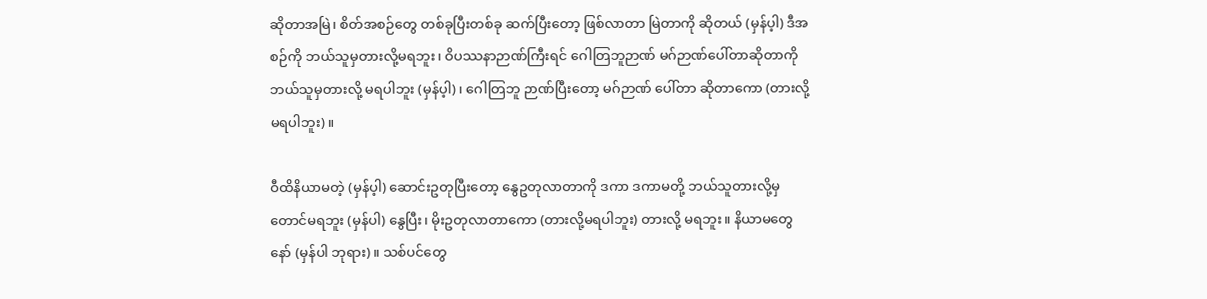ဆိုတာအမြဲ၊ စိတ်အစဉ်တွေ တစ်ခုပြီးတစ်ခု ဆက်ပြီးတော့ ဖြစ်လာတာ မြဲတာကို ဆိုတယ် (မှန်ပ့ါ) ဒီအစဉ်ကို ဘယ်သူမှတားလို့မရဘူး၊ ဝိပဿနာဉာဏ်ကြီးရင် ဂေါတြဘူဉာဏ် မဂ်ဉာဏ်ပေါ်တာဆိုတာကို ဘယ်သူမှတားလို့ မရပါဘူး (မှန်ပ့ါ)၊ ဂေါတြဘူ ဉာဏ်ပြီးတော့ မဂ်ဉာဏ် ပေါ်တာ ဆိုတာကော (တားလို့မရပါဘူး)။

ဝီထိနိယာမတဲ့ (မှန်ပ့ါ) ဆောင်းဥတုပြီးတော့ နွေဥတုလာတာကို ဒကာ ဒကာမတို့ ဘယ်သူတားလို့မှတောင်မရဘူး (မှန်ပါ) နွေပြီး၊ မိုးဥတုလာတာကော (တားလို့မရပါဘူး) တားလို့ မရဘူး။ နိယာမတွေနော် (မှန်ပါ ဘုရား)။ သစ်ပင်တွေ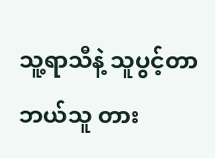သူ့ရာသီနဲ့ သူပွင့်တာ ဘယ်သူ တား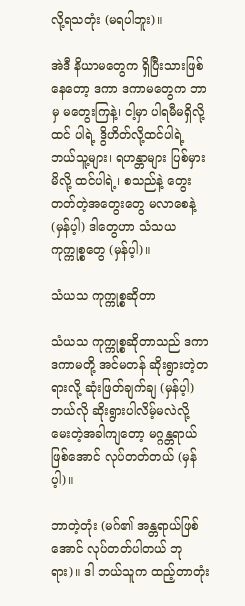လို့ရသတုံး (မရပါဘူး)။

အဲဒီ နိယာမတွေက ရှိပြီးသားဖြစ်နေတော့ ဒကာ ဒကာမတွေက ဘာမှ မတွေးကြနဲ့၊ ငါ့မှာ ပါရမီမရှိလို့ထင် ပါရဲ့ ဒွိဟိတ်လို့ထင်ပါရဲ့ ဘယ်သူ့များ၊ ရဟန္တာများ ပြစ်မှားမိလို့ ထင်ပါရဲ့၊ စသည်နဲ့ တွေးတတ်တဲ့အတွေးတွေ မလာစေနဲ့ (မှန်ပ့ါ) ဒါတွေဟာ သံသယ ကုက္ကုစ္စတွေ (မှန်ပ့ါ)။

သံယသ ကုက္ကုစ္စဆိုတာ

သံယသ ကုက္ကုစ္စဆိုတာသည် ဒကာ ဒကာမတို့ အင်မတန် ဆိုးရွားတဲ့တရားလို့ ဆုံးဖြတ်ချက်ချ (မှန်ပ့ါ) ဘယ်လို ဆိုးရွားပါလိမ့်မလဲလို့ မေးတဲ့အခါကျတော့ မဂ္ဂန္တရာယ်ဖြစ်အောင် လုပ်တတ်တယ် (မှန်ပ့ါ)။

ဘာတဲ့တုံး (မဂ်၏ အန္တရာယ်ဖြစ်အောင် လုပ်တတ်ပါတယ် ဘုရား)။ ဒါ ဘယ်သူက ထည့်တာတုံး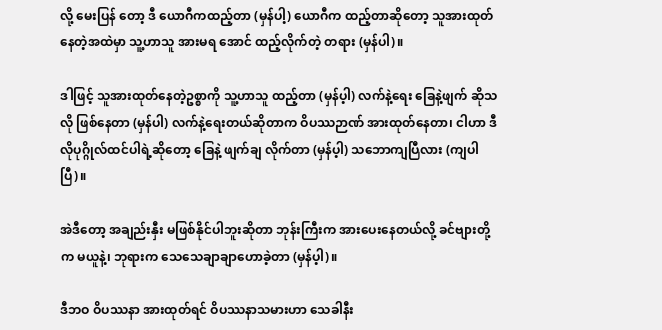လို့ မေးပြန် တော့ ဒီ ယောဂီကထည့်တာ (မှန်ပါ့) ယောဂီက ထည့်တာဆိုတော့ သူအားထုတ်နေတဲ့အထဲမှာ သူ့ဟာသူ အားမရ အောင် ထည့်လိုက်တဲ့ တရား (မှန်ပါ)။

ဒါဖြင့် သူအားထုတ်နေတဲ့ဥစ္စာကို သူ့ဟာသူ ထည့်တာ (မှန်ပ့ါ) လက်နဲ့ရေး ခြေနဲ့ဖျက် ဆိုသလို ဖြစ်နေတာ (မှန်ပါ) လက်နဲ့ရေးတယ်ဆိုတာက ဝိပဿဉာဏ် အားထုတ်နေတာ၊ ငါဟာ ဒီလိုပုဂ္ဂိုလ်ထင်ပါရဲ့ဆိုတော့ ခြေနဲ့ ဖျက်ချ လိုက်တာ (မှန်ပ့ါ) သဘောကျပြီလား (ကျပါပြီ)။

အဲဒီတော့ အချည်းနှီး မဖြစ်နိုင်ပါဘူးဆိုတာ ဘုန်းကြီးက အားပေးနေတယ်လို့ ခင်ဗျားတို့က မယူနဲ့၊ ဘုရားက သေသေချာချာဟောခဲ့တာ (မှန်ပ့ါ)။

ဒီဘဝ ဝိပဿနာ အားထုတ်ရင် ဝိပဿနာသမားဟာ သေခါနီး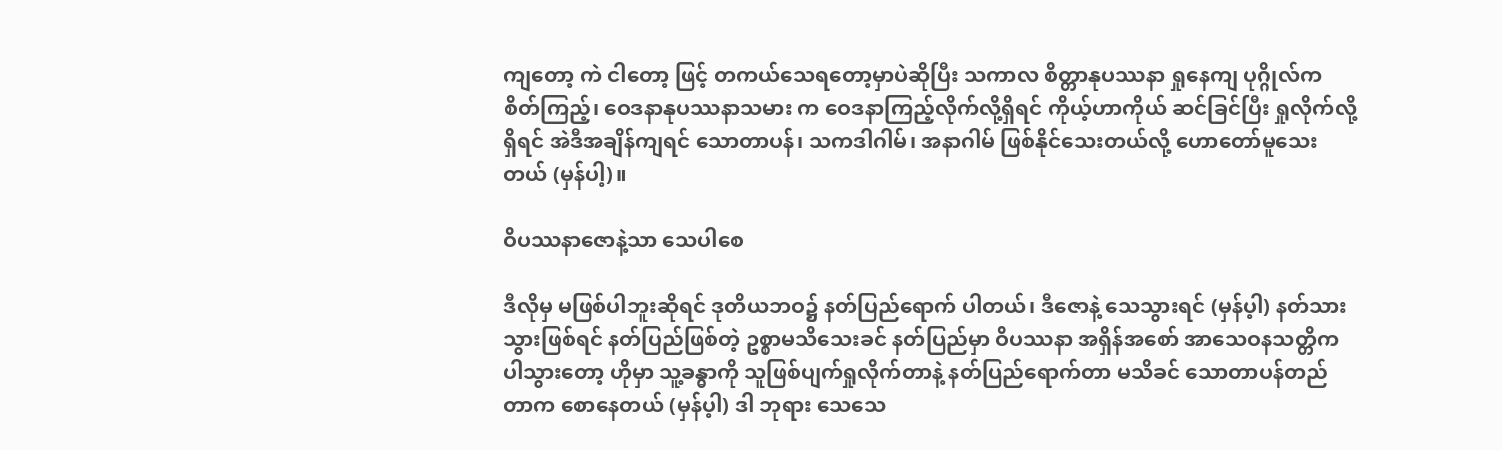ကျတော့ ကဲ ငါတော့ ဖြင့် တကယ်သေရတော့မှာပဲဆိုပြီး သကာလ စိတ္တာနုပဿနာ ရှုနေကျ ပုဂ္ဂိုလ်က စိတ်ကြည့်၊ ဝေဒနာနုပဿနာသမား က ဝေဒနာကြည့်လိုက်လို့ရှိရင် ကိုယ့်ဟာကိုယ် ဆင်ခြင်ပြီး ရှုလိုက်လို့ရှိရင် အဲဒီအချိန်ကျရင် သောတာပန်၊ သကဒါဂါမ်၊ အနာဂါမ် ဖြစ်နိုင်သေးတယ်လို့ ဟောတော်မူသေးတယ် (မှန်ပါ့)။

ဝိပဿနာဇောနဲ့သာ သေပါစေ

ဒီလိုမှ မဖြစ်ပါဘူးဆိုရင် ဒုတိယဘဝ၌ နတ်ပြည်ရောက် ပါတယ်၊ ဒီဇောနဲ့ သေသွားရင် (မှန်ပ့ါ) နတ်သားသွားဖြစ်ရင် နတ်ပြည်ဖြစ်တဲ့ ဥစ္စာမသိသေးခင် နတ်ပြည်မှာ ဝိပဿနာ အရှိန်အစော် အာသေဝနသတ္တိကပါသွားတော့ ဟိုမှာ သူ့ခန္ဓာကို သူဖြစ်ပျက်ရှုလိုက်တာနဲ့ နတ်ပြည်ရောက်တာ မသိခင် သောတာပန်တည်တာက စောနေတယ် (မှန်ပ့ါ) ဒါ ဘုရား သေသေ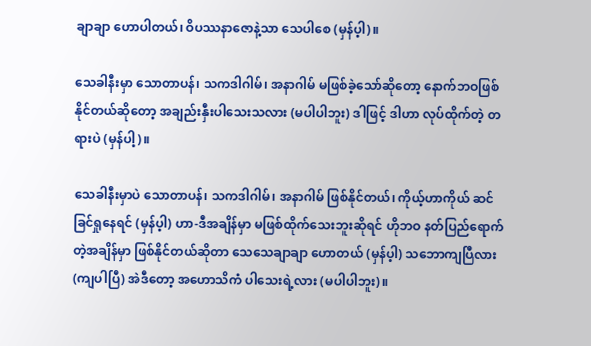ချာချာ ဟောပါတယ်၊ ဝိပဿနာဇောနဲ့သာ သေပါစေ (မှန်ပ့ါ)။

သေခါနီးမှာ သောတာပန်၊ သကဒါဂါမ်၊ အနာဂါမ် မဖြစ်ခဲ့သော်ဆိုတော့ နောက်ဘဝဖြစ်နိုင်တယ်ဆိုတော့ အချည်းနှီးပါသေးသလား (မပါပါဘူး) ဒါဖြင့် ဒါဟာ လုပ်ထိုက်တဲ့ တရားပဲ (မှန်ပါ့)။

သေခါနီးမှာပဲ သောတာပန်၊ သကဒါဂါမ်၊ အနာဂါမ် ဖြစ်နိုင်တယ်၊ ကိုယ့်ဟာကိုယ် ဆင်ခြင်ရှုနေရင် (မှန်ပ့ါ) ဟာ-ဒီအချိန်မှာ မဖြစ်ထိုက်သေးဘူးဆိုရင် ဟိုဘဝ နတ်ပြည်ရောက်တဲ့အချိန်မှာ ဖြစ်နိုင်တယ်ဆိုတာ သေသေချာချာ ဟောတယ် (မှန်ပ့ါ) သဘောကျပြီလား (ကျပါပြီ) အဲဒီတော့ အဟောသိကံ ပါသေးရဲ့လား (မပါပါဘူး)။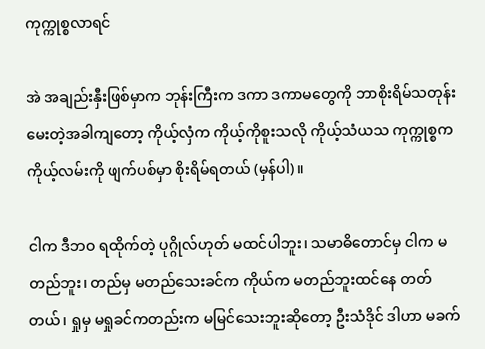ကုက္ကုစ္စလာရင်

အဲ အချည်းနှီးဖြစ်မှာက ဘုန်းကြီးက ဒကာ ဒကာမတွေကို ဘာစိုးရိမ်သတုန်း မေးတဲ့အခါကျတော့ ကိုယ့်လှံက ကိုယ့်ကိုစူးသလို ကိုယ့်သံယသ ကုက္ကုစ္စက ကိုယ့်လမ်းကို ဖျက်ပစ်မှာ စိုးရိမ်ရတယ် (မှန်ပါ)။

ငါက ဒီဘဝ ရထိုက်တဲ့ ပုဂ္ဂိုလ်ဟုတ် မထင်ပါဘူး၊ သမာဓိတောင်မှ ငါက မတည်ဘူး၊ တည်မှ မတည်သေးခင်က ကိုယ်က မတည်ဘူးထင်နေ တတ်တယ်၊ ရှုမှ မရှုခင်ကတည်းက မမြင်သေးဘူးဆိုတော့ ဦးသံဒိုင် ဒါဟာ မခက်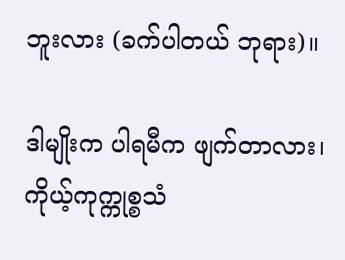ဘူးလား (ခက်ပါတယ် ဘုရား)။

ဒါမျိုးက ပါရမီက ဖျက်တာလား၊ ကိုယ့်ကုက္ကုစ္စသံ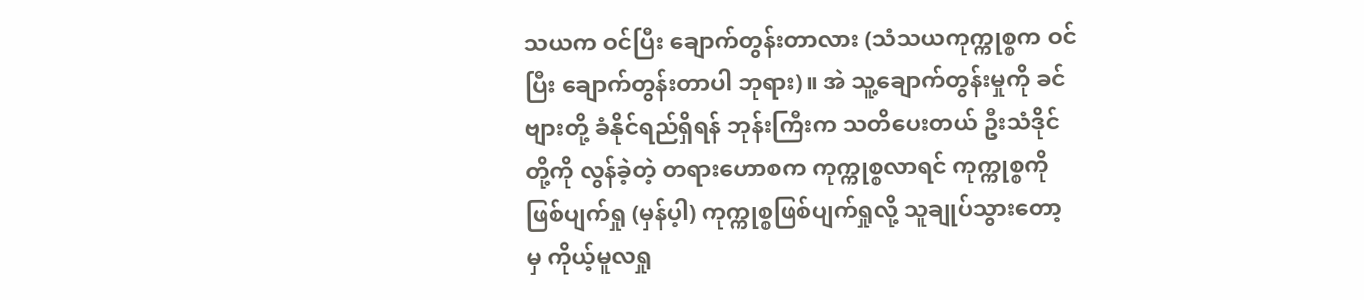သယက ဝင်ပြီး ချောက်တွန်းတာလား (သံသယကုက္ကုစ္စက ဝင်ပြီး ချောက်တွန်းတာပါ ဘုရား)။ အဲ သူ့ချောက်တွန်းမှုကို ခင်ဗျားတို့ ခံနိုင်ရည်ရှိရန် ဘုန်းကြီးက သတိပေးတယ် ဦးသံဒိုင် တို့ကို လွန်ခဲ့တဲ့ တရားဟောစက ကုက္ကုစ္စလာရင် ကုက္ကုစ္စကို ဖြစ်ပျက်ရှု (မှန်ပ့ါ) ကုက္ကုစ္စဖြစ်ပျက်ရှုလို့ သူချုပ်သွားတော့ မှ ကိုယ့်မူလရှု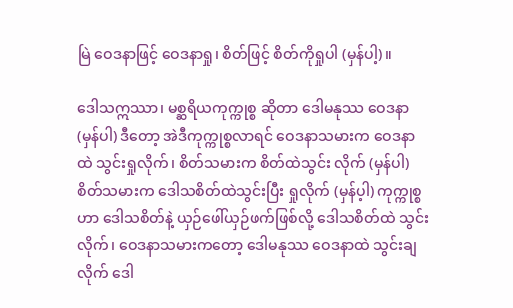မြဲ ဝေဒနာဖြင့် ဝေဒနာရှု၊ စိတ်ဖြင့် စိတ်ကိုရှုပါ (မှန်ပါ့)။

ဒေါသဣဿာ၊ မစ္ဆရိယကုက္ကုစ္စ ဆိုတာ ဒေါမနုဿ ဝေဒနာ (မှန်ပါ) ဒီတော့ အဲဒီကုက္ကုစ္စလာရင် ဝေဒနာသမားက ဝေဒနာထဲ သွင်းရှုလိုက်၊ စိတ်သမားက စိတ်ထဲသွင်း လိုက် (မှန်ပါ) စိတ်သမားက ဒေါသစိတ်ထဲသွင်းပြီး ရှုလိုက် (မှန်ပ့ါ) ကုက္ကုစ္စဟာ ဒေါသစိတ်နဲ့ ယှဉ်ဖေါ်ယှဉ်ဖက်ဖြစ်လို့ ဒေါသစိတ်ထဲ သွင်းလိုက်၊ ဝေဒနာသမားကတော့ ဒေါမနုဿ ဝေဒနာထဲ သွင်းချလိုက် ဒေါ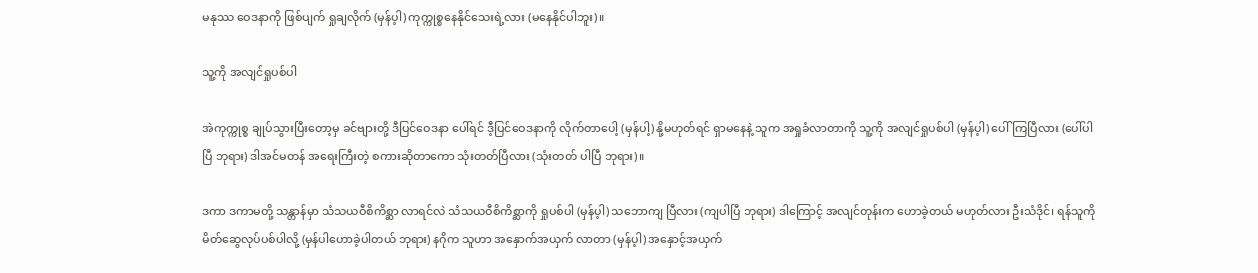မနုဿ ဝေဒနာကို ဖြစ်ပျက် ရှုချလိုက် (မှန်ပ့ါ) ကုက္ကုစ္စနေနိုင်သေးရဲ့လား (မနေနိုင်ပါဘူး)။

သူ့ကို အလျင်ရှုပစ်ပါ

အဲကုက္ကုစ္စ ချုပ်သွားပြီးတော့မှ ခင်ဗျားတို့ ဒီပြင်ဝေဒနာ ပေါ်ရင် ဒီ့ပြင်ဝေဒနာကို လိုက်တာပေါ့ (မှန်ပါ့) နို့မဟုတ်ရင် ရှာမနေနဲ့ သူက အရှုခံလာတာကို သူ့ကို အလျင်ရှုပစ်ပါ (မှန်ပ့ါ) ပေါ်ကြပြီလား (ပေါ်ပါပြီ ဘုရား) ဒါအင်မတန် အရေးကြီးတဲ့ စကားဆိုတာကော သုံးတတ်ပြီလား (သုံးတတ် ပါပြီ ဘုရား)။

ဒကာ ဒကာမတို့ သန္တာန်မှာ သံသယဝီစိကိစ္ဆာ လာရင်လဲ သံသယဝီစိကိစ္ဆာကို ရှုပစ်ပါ (မှန်ပ့ါ) သဘောကျ ပြီလား (ကျပါပြီ ဘုရား) ဒါကြောင့် အလျင်တုန်းက ဟောခဲ့တယ် မဟုတ်လား ဦးသံဒိုင်၊ ရန်သူကို မိတ်ဆွေလုပ်ပစ်ပါလို့ (မှန်ပါဟောခဲ့ပါတယ် ဘုရား) နဂိုက သူဟာ အနှောက်အယှက် လာတာ (မှန်ပ့ါ) အနှောင့်အယှက်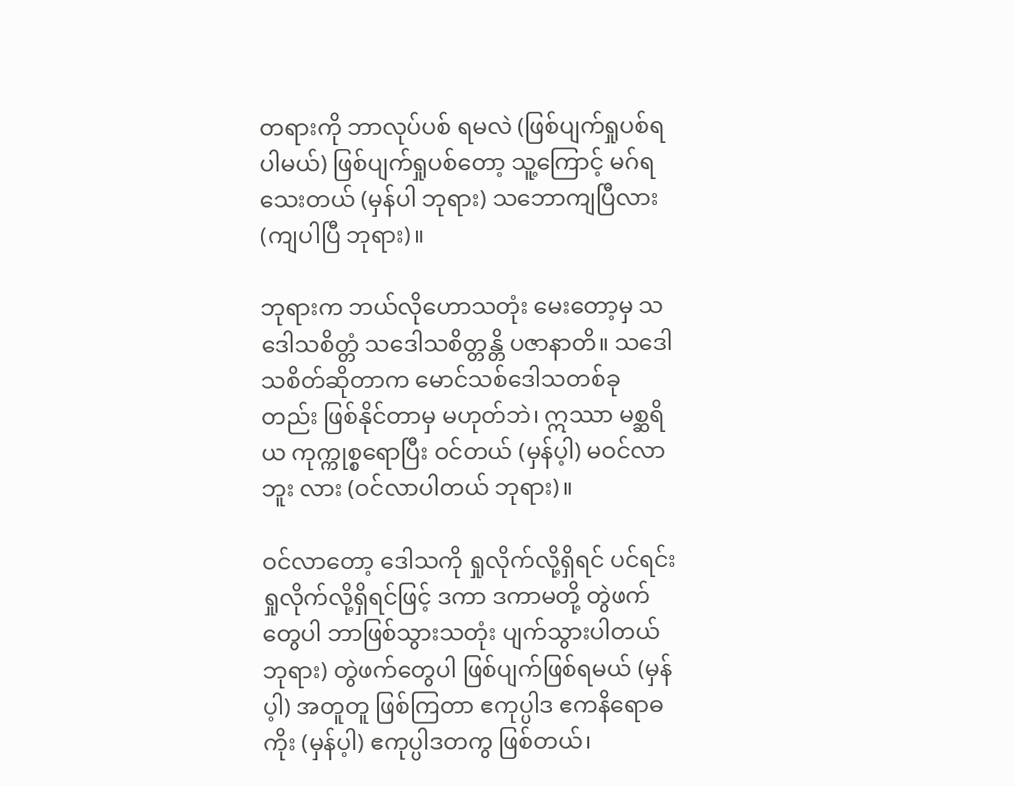တရားကို ဘာလုပ်ပစ် ရမလဲ (ဖြစ်ပျက်ရှုပစ်ရပါမယ်) ဖြစ်ပျက်ရှုပစ်တော့ သူ့ကြောင့် မဂ်ရသေးတယ် (မှန်ပါ ဘုရား) သဘောကျပြီလား (ကျပါပြီ ဘုရား)။

ဘုရားက ဘယ်လိုဟောသတုံး မေးတော့မှ သဒေါသစိတ္တံ သဒေါသစိတ္တန္တိ ပဇာနာတိ။ သဒေါသစိတ်ဆိုတာက မောင်သစ်ဒေါသတစ်ခုတည်း ဖြစ်နိုင်တာမှ မဟုတ်ဘဲ၊ ဣဿာ မစ္ဆရိယ ကုက္ကုစ္စရောပြီး ဝင်တယ် (မှန်ပ့ါ) မဝင်လာဘူး လား (ဝင်လာပါတယ် ဘုရား)။

ဝင်လာတော့ ဒေါသကို ရှုလိုက်လို့ရှိရင် ပင်ရင်းရှုလိုက်လို့ရှိရင်ဖြင့် ဒကာ ဒကာမတို့ တွဲဖက်တွေပါ ဘာဖြစ်သွားသတုံး ပျက်သွားပါတယ် ဘုရား) တွဲဖက်တွေပါ ဖြစ်ပျက်ဖြစ်ရမယ် (မှန်ပ့ါ) အတူတူ ဖြစ်ကြတာ ဧကုပ္ပါဒ ဧကနိရောဓကိုး (မှန်ပ့ါ) ဧကုပ္ပါဒတကွ ဖြစ်တယ်၊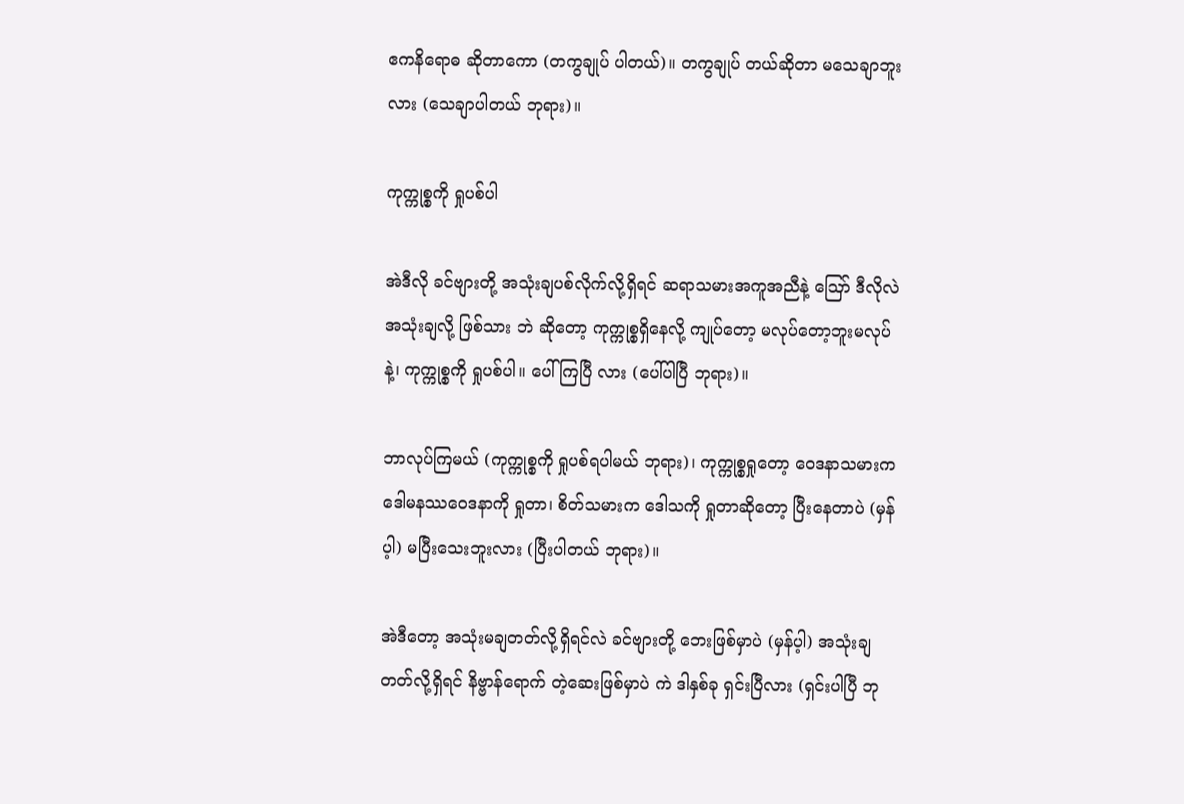ဧကနိရောဓ ဆိုတာကော (တကွချုပ် ပါတယ်)။ တကွချုပ် တယ်ဆိုတာ မသေချာဘူးလား (သေချာပါတယ် ဘုရား)။

ကုက္ကုစ္စကို ရှုပစ်ပါ

အဲဒီလို ခင်ဗျားတို့ အသုံးချပစ်လိုက်လို့ရှိရင် ဆရာသမားအကူအညီနဲ့ ဪ ဒီလိုလဲ အသုံးချလို့ ဖြစ်သား ဘဲ ဆိုတော့ ကုက္ကုစ္စရှိနေလို့ ကျုပ်တော့ မလုပ်တော့ဘူးမလုပ်နဲ့၊ ကုက္ကုစ္စကို ရှုပစ်ပါ။ ပေါ်ကြပြီ လား (ပေါ်ပါပြီ ဘုရား)။

ဘာလုပ်ကြမယ် (ကုက္ကုစ္စကို ရှုပစ်ရပါမယ် ဘုရား)၊ ကုက္ကုစ္စရှုတော့ ဝေဒနာသမားက ဒေါမနဿဝေဒနာကို ရှုတာ၊ စိတ်သမားက ဒေါသကို ရှုတာဆိုတော့ ပြီးနေတာပဲ (မှန်ပ့ါ) မပြီးသေးဘူးလား (ပြီးပါတယ် ဘုရား)။

အဲဒီတော့ အသုံးမချတတ်လို့ရှိရင်လဲ ခင်ဗျားတို့ ဘေးဖြစ်မှာပဲ (မှန်ပ့ါ) အသုံးချတတ်လို့ရှိရင် နိဗ္ဗာန်ရောက် တဲ့ဆေးဖြစ်မှာပဲ ကဲ ဒါနှစ်ခု ရှင်းပြီလား (ရှင်းပါပြီ ဘု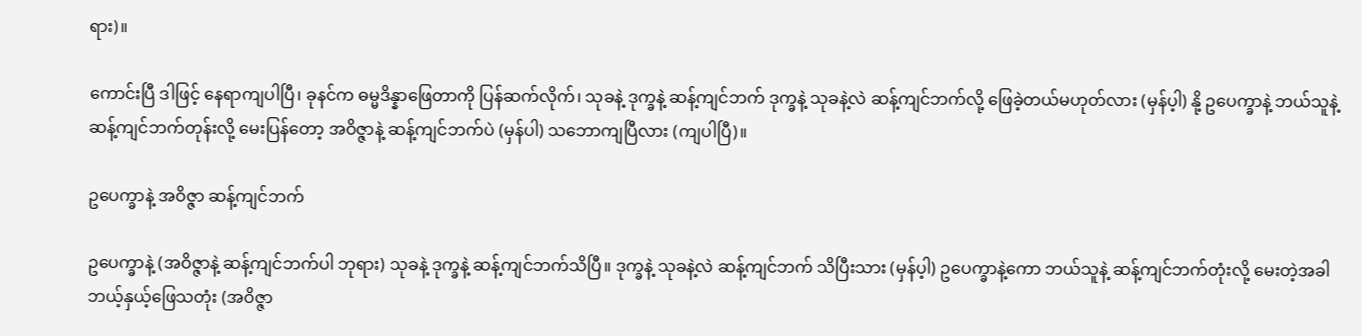ရား)။

ကောင်းပြီ ဒါဖြင့် နေရာကျပါပြီ၊ ခုနင်က ဓမ္မဒိန္နာဖြေတာကို ပြန်ဆက်လိုက်၊ သုခနဲ့ ဒုက္ခနဲ့ ဆန့်ကျင်ဘက် ဒုက္ခနဲ့ သုခနဲ့လဲ ဆန့်ကျင်ဘက်လို့ ဖြေခဲ့တယ်မဟုတ်လား (မှန်ပ့ါ) နို့ ဥပေက္ခာနဲ့ ဘယ်သူနဲ့ ဆန့်ကျင်ဘက်တုန်းလို့ မေးပြန်တော့ အဝိဇ္ဇာနဲ့ ဆန့်ကျင်ဘက်ပဲ (မှန်ပါ) သဘောကျပြီလား (ကျပါပြီ)။

ဥပေက္ခာနဲ့ အဝိဇ္ဇာ ဆန့်ကျင်ဘက်

ဥပေက္ခာနဲ့ (အဝိဇ္ဇာနဲ့ ဆန့်ကျင်ဘက်ပါ ဘုရား) သုခနဲ့ ဒုက္ခနဲ့ ဆန့်ကျင်ဘက်သိပြီ။ ဒုက္ခနဲ့ သုခနဲ့လဲ ဆန့်ကျင်ဘက် သိပြီးသား (မှန်ပ့ါ) ဥပေက္ခာနဲ့ကော ဘယ်သူနဲ့ ဆန့်ကျင်ဘက်တုံးလို့ မေးတဲ့အခါ ဘယ့်နှယ့်ဖြေသတုံး (အဝိဇ္ဇာ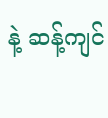နဲ့ ဆန့်ကျင်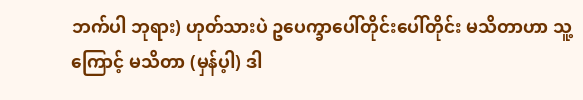ဘက်ပါ ဘုရား) ဟုတ်သားပဲ ဥပေက္ခာပေါ်တိုင်းပေါ်တိုင်း မသိတာဟာ သူ့ကြောင့် မသိတာ (မှန်ပ့ါ) ဒါ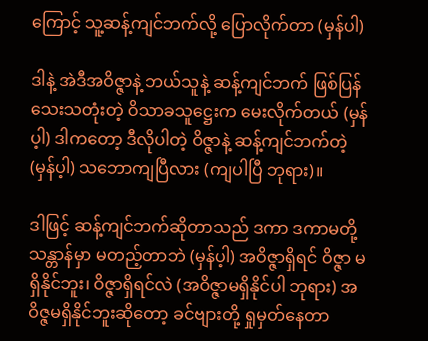ကြောင့် သူ့ဆန့်ကျင်ဘက်လို့ ပြောလိုက်တာ (မှန်ပါ)

ဒါနဲ့ အဲဒီအဝိဇ္ဇာနဲ့ ဘယ်သူနဲ့ ဆန့်ကျင်ဘက် ဖြစ်ပြန်သေးသတုံးတဲ့ ဝိသာခသူဋ္ဌေးက မေးလိုက်တယ် (မှန်ပ့ါ) ဒါကတော့ ဒီလိုပါတဲ့ ဝိဇ္ဇာနဲ့ ဆန့်ကျင်ဘက်တဲ့ (မှန်ပ့ါ) သဘောကျပြီလား (ကျပါပြီ ဘုရား)။

ဒါဖြင့် ဆန့်ကျင်ဘက်ဆိုတာသည် ဒကာ ဒကာမတို့ သန္တာန်မှာ မတည့်တာဘဲ (မှန်ပ့ါ) အဝိဇ္ဇာရှိရင် ဝိဇ္ဇာ မရှိနိုင်ဘူး၊ ဝိဇ္ဇာရှိရင်လဲ (အဝိဇ္ဇာမရှိနိုင်ပါ ဘုရား) အဝိဇ္ဇမရှိနိုင်ဘူးဆိုတော့ ခင်ဗျားတို့ ရှုမှတ်နေတာ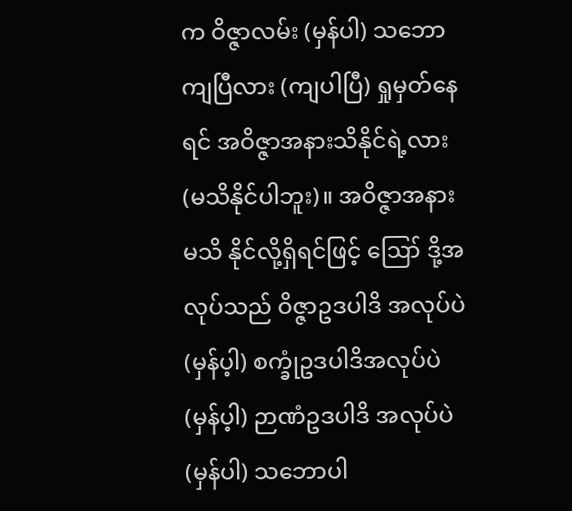က ဝိဇ္ဇာလမ်း (မှန်ပါ) သဘောကျပြီလား (ကျပါပြီ) ရှုမှတ်နေရင် အဝိဇ္ဇာအနားသိနိုင်ရဲ့လား (မသိနိုင်ပါဘူး)။ အဝိဇ္ဇာအနား မသိ နိုင်လို့ရှိရင်ဖြင့် ဪ ဒို့အလုပ်သည် ဝိဇ္ဇာဥဒပါဒိ အလုပ်ပဲ (မှန်ပ့ါ) စက္ခုံဥဒပါဒိအလုပ်ပဲ (မှန်ပ့ါ) ဉာဏံဥဒပါဒိ အလုပ်ပဲ (မှန်ပါ) သဘောပါ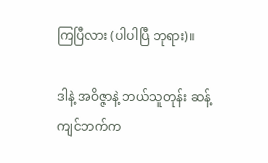ကြပြီလား (ပါပါပြီ ဘုရား)။

ဒါနဲ့ အဝိဇ္ဇာနဲ့ ဘယ်သူတုန်း ဆန့်ကျင်ဘက်က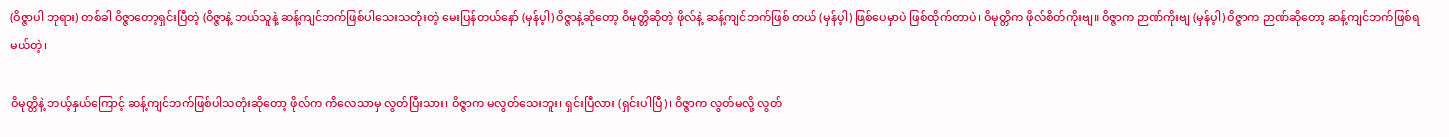(ဝိဇ္ဇာပါ ဘုရား) တစ်ခါ ဝိဇ္ဇာတော့ရှင်းပြီတဲ့ (ဝိဇ္ဇာနဲ့ ဘယ်သူနဲ့ ဆန့်ကျင်ဘက်ဖြစ်ပါသေးသတုံးတဲ့ မေးပြန်တယ်နော် (မှန်ပ့ါ) ဝိဇ္ဇာနဲ့ဆိုတော့ ဝိမုတ္တိဆိုတဲ့ ဖိုလ်နဲ့ ဆန့်ကျင်ဘက်ဖြစ် တယ် (မှန်ပ့ါ) ဖြစ်ပေမှာပဲ ဖြစ်ထိုက်တာပဲ၊ ဝိမုတ္တိက ဖိုလ်စိတ်ကိုးဗျ။ ဝိဇ္ဇာက ဉာဏ်ကိုးဗျ (မှန်ပ့ါ) ဝိဇ္ဇာက ဉာဏ်ဆိုတော့ ဆန့်ကျင်ဘက်ဖြစ်ရမယ်တဲ့၊

ဝိမုတ္တိနဲ့ ဘယ့်နှယ်ကြောင့် ဆန့်ကျင်ဘက်ဖြစ်ပါသတုံးဆိုတော့ ဖိုလ်က ကိလေသာမှ လွတ်ပြီးသား၊ ဝိဇ္ဇာက မလွတ်သေးဘူး၊ ရှင်းပြီလား (ရှင်းပါပြီ)၊ ဝိဇ္ဇာက လွတ်မလို့ လွတ်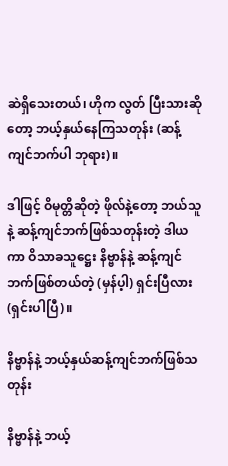ဆဲရှိသေးတယ်၊ ဟိုက လွတ် ပြီးသားဆိုတော့ ဘယ့်နှယ်နေကြသတုန်း (ဆန့်ကျင်ဘက်ပါ ဘုရား)။

ဒါဖြင့် ဝိမုတ္တိဆိုတဲ့ ဖိုလ်နဲ့တော့ ဘယ်သူနဲ့ ဆန့်ကျင်ဘက်ဖြစ်သတုန်းတဲ့ ဒါယကာ ဝိသာခသူဋ္ဌေး နိဗ္ဗာန်နဲ့ ဆန့်ကျင်ဘက်ဖြစ်တယ်တဲ့ (မှန်ပ့ါ) ရှင်းပြီလား (ရှင်းပါပြီ)။

နိဗ္ဗာန်နဲ့ ဘယ့်နှယ်ဆန့်ကျင်ဘက်ဖြစ်သတုန်း

နိဗ္ဗာန်နဲ့ ဘယ့်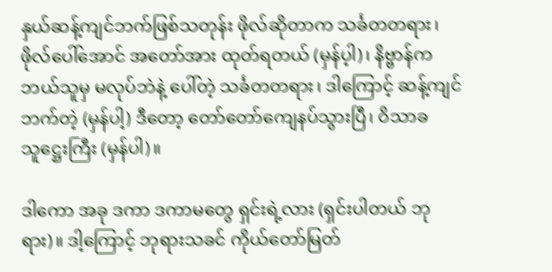နှယ်ဆန့်ကျင်ဘက်ဖြစ်သတုန်း ဖိုလ်ဆိုတာက သင်္ခတတရား၊ ဖိုလ်ပေါ်အောင် အတော်အား ထုတ်ရတယ် (မှန်ပ့ါ)၊ နိဗ္ဗာန်က ဘယ်သူမှ မလုပ်ဘဲနဲ့ ပေါ်တဲ့ သင်္ခတတရား၊ ဒါကြောင့် ဆန့်ကျင်ဘက်တဲ့ (မှန်ပါ့) ဒီတော့ တော်တော်ကျေနပ်သွားပြီ၊ ဝိသာခသူဋ္ဌေးကြီး (မှန်ပါ)။

ဒါကော အခု ဒကာ ဒကာမတွေ ရှင်းရဲ့လား (ရှင်းပါတယ် ဘုရား)။ ဒါ့ကြောင့် ဘုရားသခင် ကိုယ်တော်မြတ်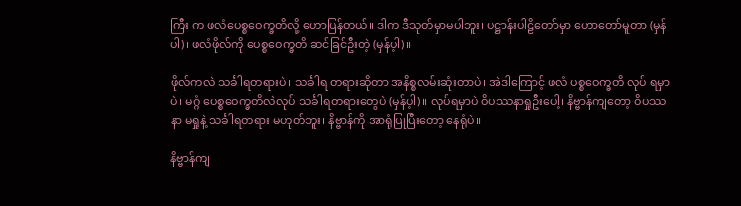ကြီး က ဖလံပေစ္စဝေက္ခတိလို့ ဟောပြန်တယ်။ ဒါက ဒီသုတ်မှာမပါဘူး၊ ပဋ္ဌာန်းပါဠိတော်မှာ ဟောတော်မူတာ (မှန်ပါ)၊ ဖလံဖိုလ်ကို ပေစ္စဝေက္ခတိ ဆင်ခြင်ဦးတဲ့ (မှန်ပ့ါ)။

ဖိုလ်ကလဲ သင်္ခါရတရားပဲ၊ သင်္ခါရ တရားဆိုတာ အနိစ္စလမ်းဆုံးတာပဲ၊ အဲဒါကြောင့် ဖလံ ပစ္စဝေက္ခတိ လုပ် ရမှာပဲ၊ မဂ္ဂံ ပေစ္စဝေက္ခတိလဲလုပ် သင်္ခါရတရားတွေပဲ (မှန်ပ့ါ)။ လုပ်ရမှာပဲ ဝိပဿနာရှုဦးပေါ့၊ နိဗ္ဗာန်ကျတော့ ဝိပဿနာ မရှုနဲ့ သင်္ခါရတရား မဟုတ်ဘူး၊ နိဗ္ဗာန်ကို အာရုံပြုပြီးတော့ နေရုံပဲ။

နိဗ္ဗာန်ကျ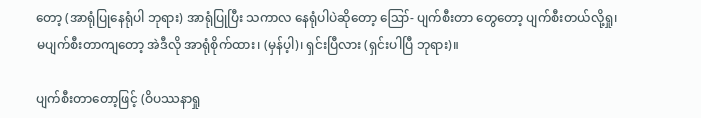တော့ (အာရုံပြုနေရုံပါ ဘုရား) အာရုံပြုပြီး သကာလ နေရုံပါပဲဆိုတော့ ဪ- ပျက်စီးတာ တွေတော့ ပျက်စီးတယ်လို့ရှု၊ မပျက်စီးတာကျတော့ အဲဒီလို အာရုံစိုက်ထား၊ (မှန်ပ့ါ)၊ ရှင်းပြီလား (ရှင်းပါပြီ ဘုရား)။

ပျက်စီးတာတော့ဖြင့် (ဝိပဿနာရှု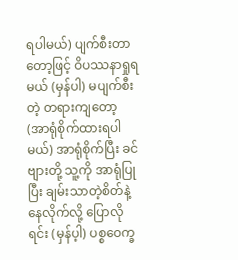ရပါမယ်) ပျက်စီးတာတော့ဖြင့် ဝိပဿနာရှုရမယ် (မှန်ပါ) မပျက်စီးတဲ့ တရားကျတော့ (အာရုံစိုက်ထားရပါမယ်) အာရုံစိုက်ပြီး ခင်ဗျားတို့ သူ့ကို အာရုံပြုပြီး ချမ်းသာတဲ့စိတ်နဲ့ နေလိုက်လို့ ပြောလိုရင်း (မှန်ပ့ါ) ပစ္စဝေက္ခ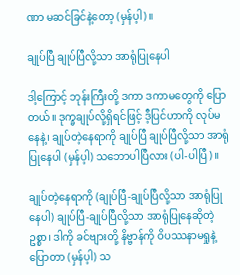ဏာ မဆင်ခြင်နဲ့တော့ (မှန်ပ့ါ)။

ချုပ်ပြီ ချုပ်ပြီလို့သာ အာရုံပြုနေပါ

ဒါ့ကြောင့် ဘုန်းကြီးတို့ ဒကာ ဒကာမတွေကို ပြောတယ်။ ဒုက္ခချုပ်လို့ရှိရင်ဖြင့် ဒီ့ပြင်ဟာကို လုပ်မနေနဲ့၊ ချုပ်တဲ့နေရာကို ချုပ်ပြီ ချုပ်ပြီလို့သာ အာရုံပြုနေပါ (မှန်ပ့ါ) သဘောပါပြီလား (ပါ-ပါပြီ)။

ချုပ်တဲ့နေရာကို (ချုပ်ပြီ-ချုပ်ပြီလို့သာ အာရုံပြုနေပါ) ချုပ်ပြီ-ချုပ်ပြီလို့သာ အာရုံပြုနေဆိုတဲ့ ဥစ္စာ၊ ဒါကို ခင်ဗျားတို့ နိဗ္ဗာန်ကို ဝိပဿနာမရှုနဲ့ပြောတာ (မှန်ပ့ါ) သ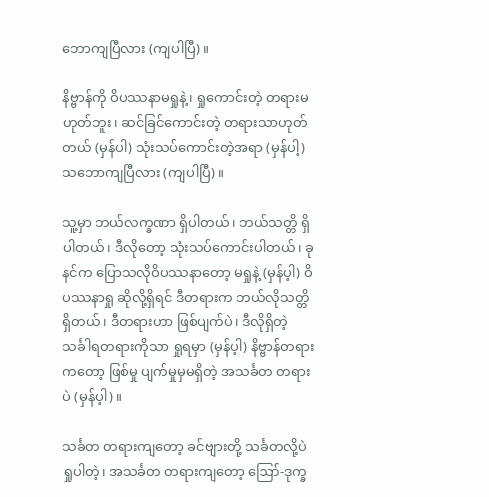ဘောကျပြီလား (ကျပါပြီ)။

နိဗ္ဗာန်ကို ဝိပဿနာမရှုနဲ့၊ ရှုကောင်းတဲ့ တရားမဟုတ်ဘူး၊ ဆင်ခြင်ကောင်းတဲ့ တရားသာဟုတ်တယ် (မှန်ပါ) သုံးသပ်ကောင်းတဲ့အရာ (မှန်ပါ့)သဘောကျပြီလား (ကျပါပြီ)။

သူ့မှာ ဘယ်လက္ခဏာ ရှိပါတယ်၊ ဘယ်သတ္တိ ရှိပါတယ်၊ ဒီလိုတော့ သုံးသပ်ကောင်းပါတယ်၊ ခုနင်က ပြောသလိုဝိပဿနာတော့ မရှုနဲ့ (မှန်ပ့ါ) ဝိပဿနာရှု ဆိုလို့ရှိရင် ဒီတရားက ဘယ်လိုသတ္တိရှိတယ်၊ ဒီတရားဟာ ဖြစ်ပျက်ပဲ၊ ဒီလိုရှိတဲ့ သင်္ခါရတရားကိုသာ ရှုရမှာ (မှန်ပ့ါ) နိဗ္ဗာန်တရားကတော့ ဖြစ်မှု ပျက်မှုမှမရှိတဲ့ အသင်္ခတ တရားပဲ (မှန်ပ့ါ)။

သင်္ခတ တရားကျတော့ ခင်ဗျားတို့ သင်္ခတလို့ပဲ ရှုပါတဲ့၊ အသင်္ခတ တရားကျတော့ ဪ-ဒုက္ခ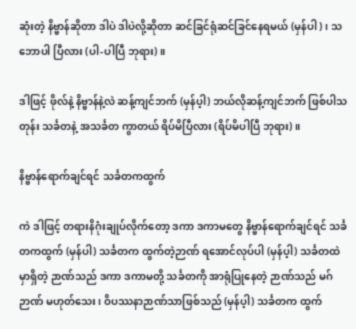ဆုံးတဲ့ နိဗ္ဗာန်ဆိုတာ ဒါပဲ ဒါပဲလို့ဆိုတာ ဆင်ခြင်ရုံဆင်ခြင်နေရမယ် (မှန်ပါ)၊ သဘောပါ ပြီလား (ပါ-ပါပြီ ဘုရား)။

ဒါဖြင့် ဖိုလ်နဲ့ နိဗ္ဗာန်နဲ့လဲ ဆန့်ကျင်ဘက် (မှန်ပ့ါ) ဘယ်လိုဆန့်ကျင်ဘက် ဖြစ်ပါသတုန်း သင်္ခတနဲ့ အသင်္ခတ ကွာတယ် ရိပ်မိပြီလား (ရိပ်မိပါပြီ ဘုရား)။

နိဗ္ဗာန်ရောက်ချင်ရင် သင်္ခတကထွက်

ကဲ ဒါဖြင့် တရားနိဂုံးချုပ်လိုက်တော့ ဒကာ ဒကာမတွေ နိဗ္ဗာန်ရောက်ချင်ရင် သင်္ခတကထွက် (မှန်ပါ) သင်္ခတက ထွက်တဲ့ဉာဏ် ရအောင်လုပ်ပါ (မှန်ပ့ါ) သင်္ခတထဲမှာရှိတဲ့ ဉာဏ်သည် ဒကာ ဒကာမတို့ သင်္ခတကို အာရုံပြုနေတဲ့ ဉာဏ်သည် မဂ်ဉာဏ် မဟုတ်သေး၊ ဝိပဿနာဉာဏ်သာဖြစ်သည် (မှန်ပ့ါ) သင်္ခတက ထွက်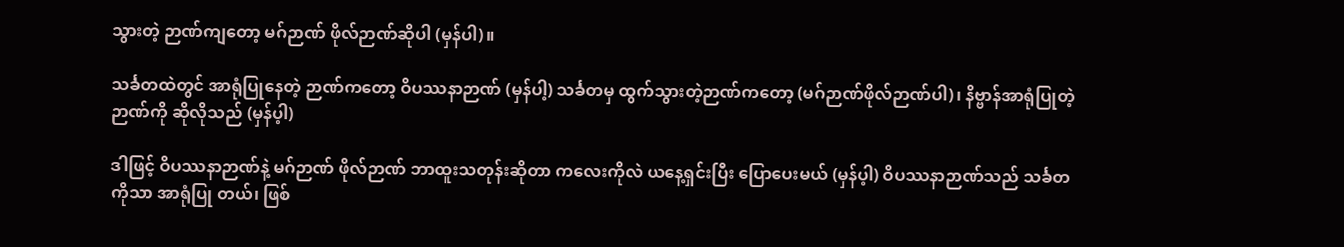သွားတဲ့ ဉာဏ်ကျတော့ မဂ်ဉာဏ် ဖိုလ်ဉာဏ်ဆိုပါ (မှန်ပါ)။

သင်္ခတထဲတွင် အာရုံပြုနေတဲ့ ဉာဏ်ကတော့ ဝိပဿနာဉာဏ် (မှန်ပါ့) သင်္ခတမှ ထွက်သွားတဲ့ဉာဏ်ကတော့ (မဂ်ဉာဏ်ဖိုလ်ဉာဏ်ပါ)၊ နိဗ္ဗာန်အာရုံပြုတဲ့ ဉာဏ်ကို ဆိုလိုသည် (မှန်ပ့ါ)

ဒါဖြင့် ဝိပဿနာဉာဏ်နဲ့ မဂ်ဉာဏ် ဖိုလ်ဉာဏ် ဘာထူးသတုန်းဆိုတာ ကလေးကိုလဲ ယနေ့ရှင်းပြီး ပြောပေးမယ် (မှန်ပ့ါ) ဝိပဿနာဉာဏ်သည် သင်္ခတကိုသာ အာရုံပြု တယ်၊ ဖြစ်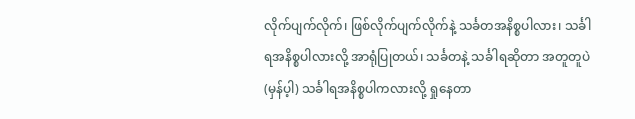လိုက်ပျက်လိုက်၊ ဖြစ်လိုက်ပျက်လိုက်နဲ့ သင်္ခတအနိစ္စပါလား၊ သင်္ခါရအနိစ္စပါလားလို့ အာရုံပြုတယ်၊ သင်္ခတနဲ့ သင်္ခါရဆိုတာ အတူတူပဲ (မှန်ပ့ါ) သင်္ခါရအနိစ္စပါကလားလို့ ရှုနေတာ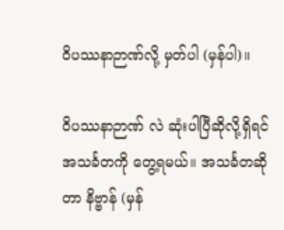ဝိပဿနာဉာဏ်လို့ မှတ်ပါ (မှန်ပါ)။

ဝိပဿနာဉာဏ် လဲ ဆုံးပါပြီဆိုလို့ရှိရင် အသင်္ခတကို တွေ့ရမယ်။ အသင်္ခတဆိုတာ နိဗ္ဗာန် (မှန်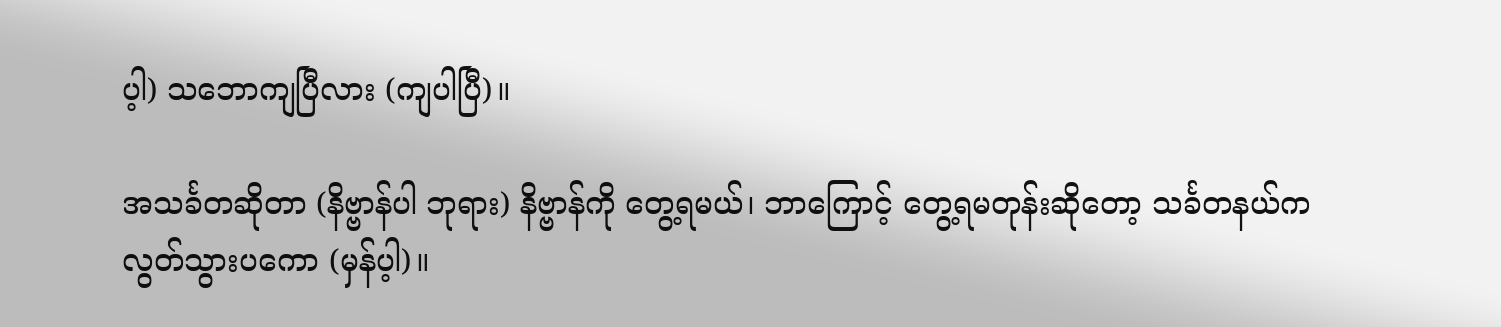ပ့ါ) သဘောကျပြီလား (ကျပါပြီ)။

အသင်္ခတဆိုတာ (နိဗ္ဗာန်ပါ ဘုရား) နိဗ္ဗာန်ကို တွေ့ရမယ်၊ ဘာကြောင့် တွေ့ရမတုန်းဆိုတော့ သင်္ခတနယ်က လွတ်သွားပကော (မှန်ပ့ါ)။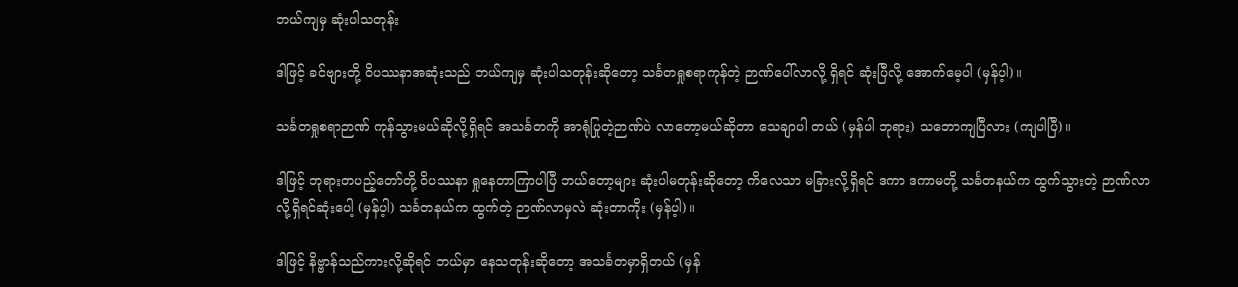ဘယ်ကျမှ ဆုံးပါသတုန်း

ဒါဖြင့် ခင်ဗျားတို့ ဝိပဿနာအဆုံးသည် ဘယ်ကျမှ ဆုံးပါသတုန်းဆိုတော့ သင်္ခတရှုစရာကုန်တဲ့ ဉာဏ်ပေါ်လာလို့ ရှိရင် ဆုံးပြီလို့ အောက်မေ့ပါ (မှန်ပ့ါ)။

သင်္ခတရှုစရာဉာဏ် ကုန်သွားမယ်ဆိုလို့ရှိရင် အသင်္ခတကို အာရုံပြုတဲ့ဉာဏ်ပဲ လာတော့မယ်ဆိုတာ သေချာပါ တယ် (မှန်ပါ ဘုရား) သဘောကျပြီလား (ကျပါပြီ)။

ဒါဖြင့် ဘုရားတပည့်တော်တို့ ဝိပဿနာ ရှုနေတာကြာပါပြီ ဘယ်တော့များ ဆုံးပါမတုန်းဆိုတော့ ကိလေသာ မခြားလို့ရှိရင် ဒကာ ဒကာမတို့ သင်္ခတနယ်က ထွက်သွားတဲ့ ဉာဏ်လာလို့ရှိရင်ဆုံးပေါ့ (မှန်ပ့ါ) သင်္ခတနယ်က ထွက်တဲ့ ဉာဏ်လာမှလဲ ဆုံးတာကိုး (မှန်ပ့ါ)။

ဒါဖြင့် နိဗ္ဗာန်သည်ကားလို့ဆိုရင် ဘယ်မှာ နေသတုန်းဆိုတော့ အသင်္ခတမှာရှိတယ် (မှန်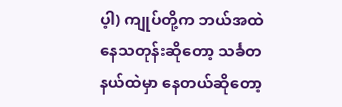ပ့ါ) ကျုပ်တို့က ဘယ်အထဲနေသတုန်းဆိုတော့ သင်္ခတနယ်ထဲမှာ နေတယ်ဆိုတော့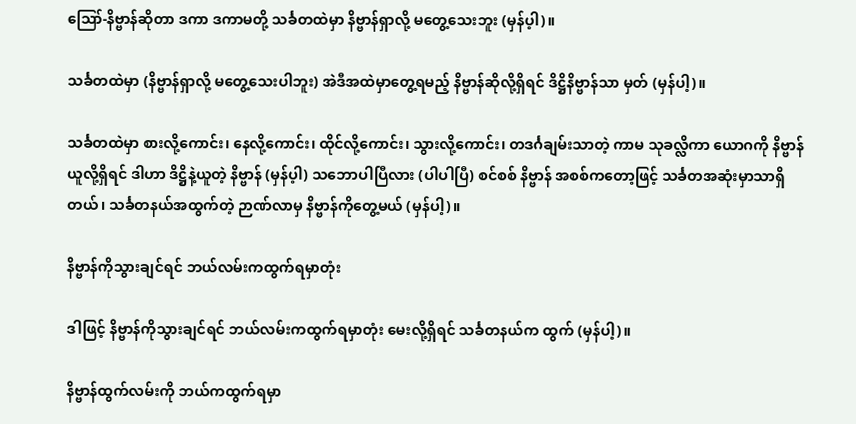ဪ-နိဗ္ဗာန်ဆိုတာ ဒကာ ဒကာမတို့ သင်္ခတထဲမှာ နိဗ္ဗာန်ရှာလို့ မတွေ့သေးဘူး (မှန်ပ့ါ)။

သင်္ခတထဲမှာ (နိဗ္ဗာန်ရှာလို့ မတွေ့သေးပါဘူး) အဲဒီအထဲမှာတွေ့ရမည့် နိဗ္ဗာန်ဆိုလို့ရှိရင် ဒိဋ္ဌိနိဗ္ဗာန်သာ မှတ် (မှန်ပါ့)။

သင်္ခတထဲမှာ စားလို့ကောင်း၊ နေလို့ကောင်း၊ ထိုင်လို့ကောင်း၊ သွားလို့ကောင်း၊ တဒင်္ဂချမ်းသာတဲ့ ကာမ သုခလ္လိကာ ယောဂကို နိဗ္ဗာန်ယူလို့ရှိရင် ဒါဟာ ဒိဋ္ဌိနဲ့ယူတဲ့ နိဗ္ဗာန် (မှန်ပ့ါ) သဘောပါပြီလား (ပါပါပြီ) စင်စစ် နိဗ္ဗာန် အစစ်ကတော့ဖြင့် သင်္ခတအဆုံးမှာသာရှိတယ်၊ သင်္ခတနယ်အထွက်တဲ့ ဉာဏ်လာမှ နိဗ္ဗာန်ကိုတွေ့မယ် (မှန်ပါ့)။

နိဗ္ဗာန်ကိုသွားချင်ရင် ဘယ်လမ်းကထွက်ရမှာတုံး

ဒါဖြင့် နိဗ္ဗာန်ကိုသွားချင်ရင် ဘယ်လမ်းကထွက်ရမှာတုံး မေးလို့ရှိရင် သင်္ခတနယ်က ထွက် (မှန်ပါ့)။

နိဗ္ဗာန်ထွက်လမ်းကို ဘယ်ကထွက်ရမှာ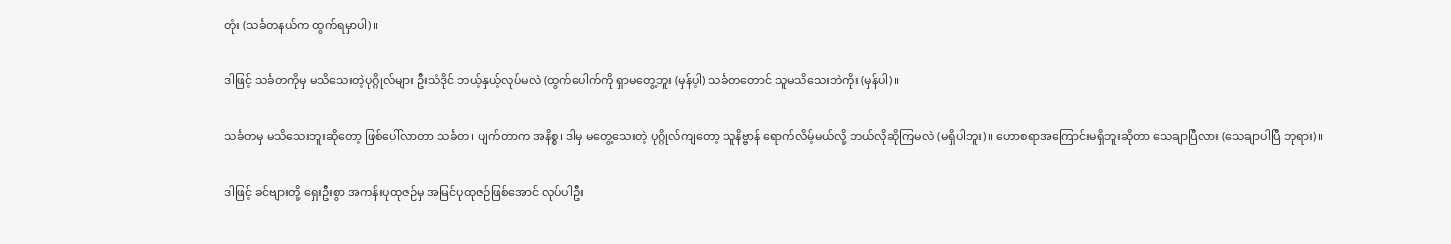တုံး (သင်္ခတနယ်က ထွက်ရမှာပါ)။

ဒါဖြင့် သင်္ခတကိုမှ မသိသေးတဲ့ပုဂ္ဂိုလ်များ ဦးသံဒိုင် ဘယ့်နှယ့်လုပ်မလဲ (ထွက်ပေါက်ကို ရှာမတွေ့ဘူး (မှန်ပ့ါ) သင်္ခတတောင် သူမသိသေးဘဲကိုး (မှန်ပါ)။

သင်္ခတမှ မသိသေးဘူးဆိုတော့ ဖြစ်ပေါ်လာတာ သင်္ခတ၊ ပျက်တာက အနိစ္စ၊ ဒါမှ မတွေ့သေးတဲ့ ပုဂ္ဂိုလ်ကျတော့ သူနိဗ္ဗာန် ရောက်လိမ့်မယ်လို့ ဘယ်လိုဆိုကြမလဲ (မရှိပါဘူး)။ ဟောစရာအကြောင်းမရှိဘူးဆိုတာ သေချာပြီလား (သေချာပါပြီ ဘုရား)။

ဒါဖြင့် ခင်ဗျားတို့ ရှေးဦးစွာ အကန်းပုထုဇဉ်မှ အမြင်ပုထုဇဉ်ဖြစ်အောင် လုပ်ပါဦး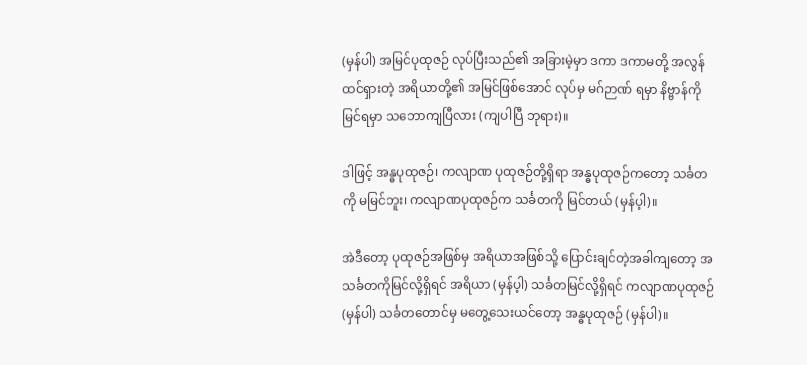(မှန်ပါ) အမြင်ပုထုဇဉ် လုပ်ပြီးသည်၏ အခြားမဲ့မှာ ဒကာ ဒကာမတို့ အလွန်ထင်ရှားတဲ့ အရိယာတို့၏ အမြင်ဖြစ်အောင် လုပ်မှ မဂ်ဉာဏ် ရမှာ နိဗ္ဗာန်ကိုမြင်ရမှာ သဘောကျပြီလား (ကျပါပြီ ဘုရား)။

ဒါဖြင့် အန္ဓပုထုဇဉ်၊ ကလျာဏ ပုထုဇဉ်တို့ရှိရာ အန္ဓပုထုဇဉ်ကတော့ သင်္ခတကို မမြင်ဘူး၊ ကလျာဏပုထုဇဉ်က သင်္ခတကို မြင်တယ် (မှန်ပ့ါ)။

အဲဒီတော့ ပုထုဇဉ်အဖြစ်မှ အရိယာအဖြစ်သို့ ပြောင်းချင်တဲ့အခါကျတော့ အသင်္ခတကိုမြင်လို့ရှိရင် အရိယာ (မှန်ပ့ါ) သင်္ခတမြင်လို့ရှိရင် ကလျာဏပုထုဇဉ် (မှန်ပါ) သင်္ခတတောင်မှ မတွေ့သေးယင်တော့ အန္ဓပုထုဇဉ် (မှန်ပါ)။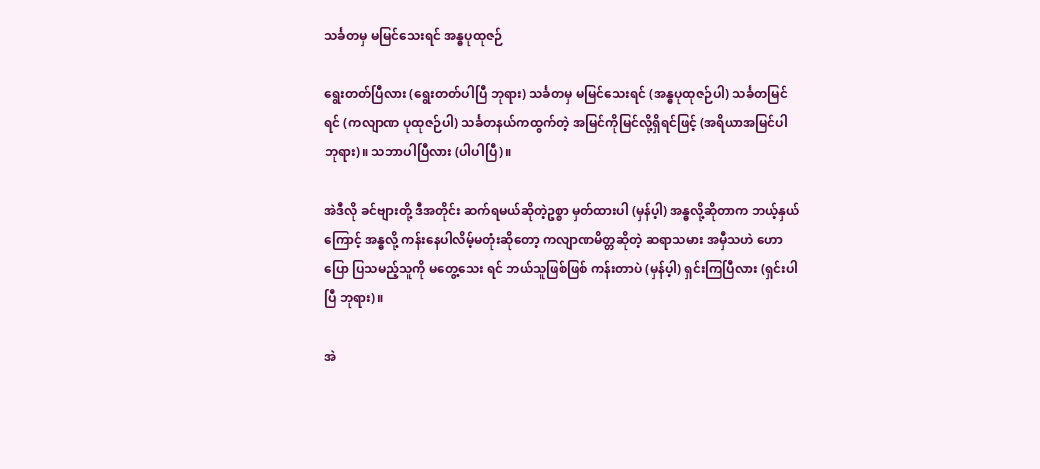သင်္ခတမှ မမြင်သေးရင် အန္ဓပုထုဇဉ်

ရွေးတတ်ပြီလား (ရွေးတတ်ပါပြီ ဘုရား) သင်္ခတမှ မမြင်သေးရင် (အန္ဓပုထုဇဉ်ပါ) သင်္ခတမြင်ရင် (ကလျာဏ ပုထုဇဉ်ပါ) သင်္ခတနယ်ကထွက်တဲ့ အမြင်ကိုမြင်လို့ရှိရင်ဖြင့် (အရိယာအမြင်ပါ ဘုရား)။ သဘာပါပြီလား (ပါပါပြီ)။

အဲဒီလို ခင်ဗျားတို့ ဒီအတိုင်း ဆက်ရမယ်ဆိုတဲ့ဥစ္စာ မှတ်ထားပါ (မှန်ပ့ါ) အန္ဓလို့ဆိုတာက ဘယ့်နှယ်ကြောင့် အန္ဓလို့ ကန်းနေပါလိမ့်မတုံးဆိုတော့ ကလျာဏမိတ္တဆိုတဲ့ ဆရာသမား အမှီသဟဲ ဟောပြော ပြသမည့်သူကို မတွေ့သေး ရင် ဘယ်သူဖြစ်ဖြစ် ကန်းတာပဲ (မှန်ပ့ါ) ရှင်းကြပြီလား (ရှင်းပါပြီ ဘုရား)။

အဲ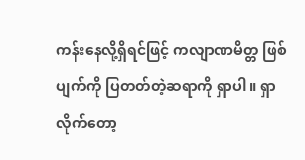ကန်းနေလို့ရှိရင်ဖြင့် ကလျာဏမိတ္တ ဖြစ်ပျက်ကို ပြတတ်တဲ့ဆရာကို ရှာပါ။ ရှာလိုက်တော့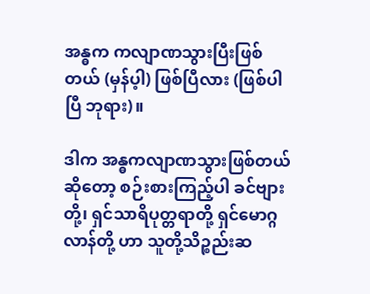အန္ဓက ကလျာဏသွားပြီးဖြစ်တယ် (မှန်ပ့ါ) ဖြစ်ပြီလား (ဖြစ်ပါပြီ ဘုရား)။

ဒါက အန္ဓကလျာဏသွားဖြစ်တယ်ဆိုတော့ စဉ်းစားကြည့်ပါ ခင်ဗျားတို့၊ ရှင်သာရိပုတ္တရာတို့ ရှင်မောဂ္ဂလာန်တို့ ဟာ သူတို့သိဉ္စည်းဆ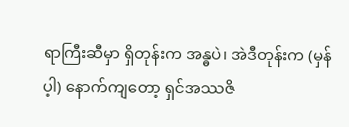ရာကြီးဆီမှာ ရှိတုန်းက အန္ဓပဲ၊ အဲဒီတုန်းက (မှန်ပ့ါ) နောက်ကျတော့ ရှင်အဿဇိ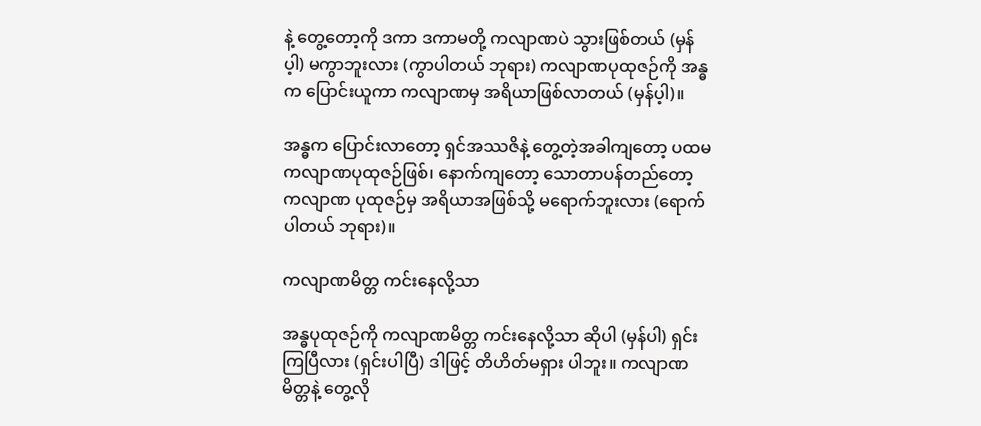နဲ့ တွေ့တော့ကို ဒကာ ဒကာမတို့ ကလျာဏပဲ သွားဖြစ်တယ် (မှန်ပ့ါ) မကွာဘူးလား (ကွာပါတယ် ဘုရား) ကလျာဏပုထုဇဉ်ကို အန္ဓက ပြောင်းယူကာ ကလျာဏမှ အရိယာဖြစ်လာတယ် (မှန်ပ့ါ)။

အန္ဓက ပြောင်းလာတော့ ရှင်အဿဇိနဲ့ တွေ့တဲ့အခါကျတော့ ပထမ ကလျာဏပုထုဇဉ်ဖြစ်၊ နောက်ကျတော့ သောတာပန်တည်တော့ ကလျာဏ ပုထုဇဉ်မှ အရိယာအဖြစ်သို့ မရောက်ဘူးလား (ရောက်ပါတယ် ဘုရား)။

ကလျာဏမိတ္တ ကင်းနေလို့သာ

အန္ဓပုထုဇဉ်ကို ကလျာဏမိတ္တ ကင်းနေလို့သာ ဆိုပါ (မှန်ပါ) ရှင်းကြပြီလား (ရှင်းပါပြီ) ဒါဖြင့် တိဟိတ်မရှား ပါဘူး။ ကလျာဏမိတ္တနဲ့ တွေ့လို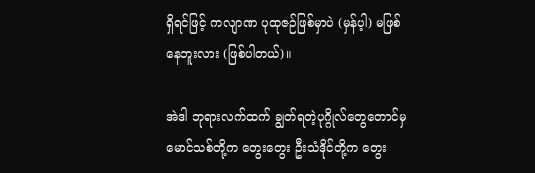ရှိရင်ဖြင့် ကလျာဏ ပုထုဇဉ်ဖြစ်မှာပဲ (မှန်ပ့ါ) မဖြစ်နေဘူးလား (ဖြစ်ပါတယ်)။

အဲဒါ ဘုရားလက်ထက် ချွတ်ရတဲ့ပုဂ္ဂိုလ်တွေတောင်မှ မောင်သစ်တို့က တွေးတွေး ဦးသံဒိုင်တို့က တွေး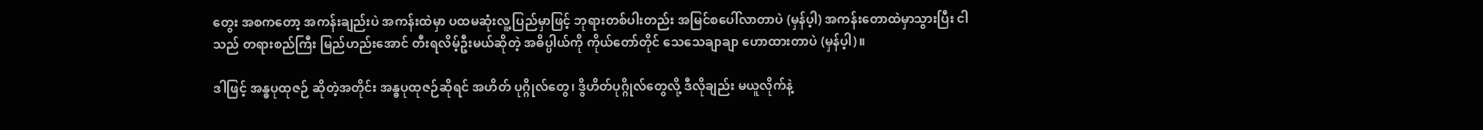တွေး အစကတော့ အကန်းချည်းပဲ အကန်းထဲမှာ ပထမဆုံးလူ့ပြည်မှာဖြင့် ဘုရားတစ်ပါးတည်း အမြင်စပေါ်လာတာပဲ (မှန်ပ့ါ) အကန်းတောထဲမှာသွားပြီး ငါသည် တရားစည်ကြီး မြည်ဟည်းအောင် တီးရလိမ့်ဦးမယ်ဆိုတဲ့ အဓိပ္ပါယ်ကို ကိုယ်တော်တိုင် သေသေချာချာ ဟောထားတာပဲ (မှန်ပ့ါ)။

ဒါဖြင့် အန္ဓပုထုဇဉ် ဆိုတဲ့အတိုင်း အန္ဓပုထုဇဉ်ဆိုရင် အဟိတ် ပုဂ္ဂိုလ်တွေ၊ ဒွိဟိတ်ပုဂ္ဂိုလ်တွေလို့ ဒီလိုချည်း မယူလိုက်နဲ့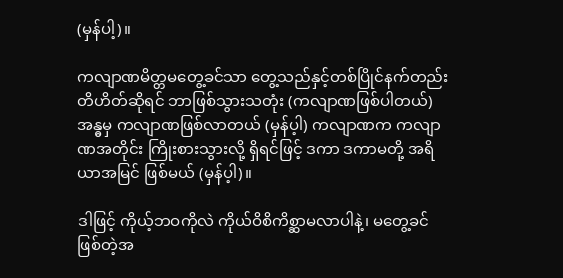(မှန်ပါ့)။

ကလျာဏမိတ္တမတွေ့ခင်သာ တွေ့သည်နှင့်တစ်ပြိုင်နက်တည်း တိဟိတ်ဆိုရင် ဘာဖြစ်သွားသတုံး (ကလျာဏဖြစ်ပါတယ်) အန္ဓမှ ကလျာဏဖြစ်လာတယ် (မှန်ပ့ါ) ကလျာဏက ကလျာဏအတိုင်း ကြိုးစားသွားလို့ ရှိရင်ဖြင့် ဒကာ ဒကာမတို့ အရိယာအမြင် ဖြစ်မယ် (မှန်ပ့ါ)။

ဒါဖြင့် ကိုယ့်ဘဝကိုလဲ ကိုယ်ဝိစိကိစ္ဆာမလာပါနဲ့၊ မတွေ့ခင်ဖြစ်တဲ့အ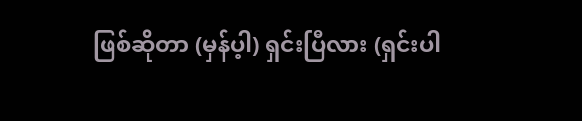ဖြစ်ဆိုတာ (မှန်ပ့ါ) ရှင်းပြီလား (ရှင်းပါ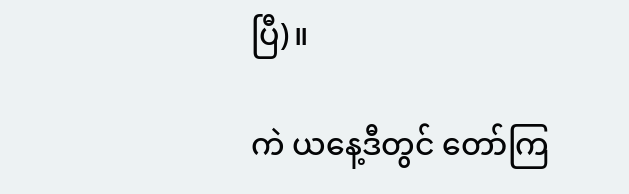ပြီ)။

ကဲ ယနေ့ဒီတွင် တော်ကြ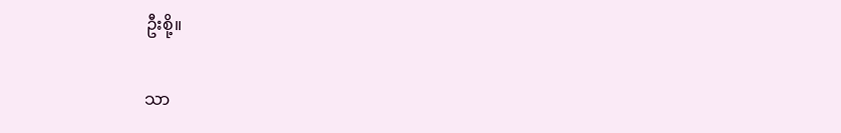ဦးစို့။

သာ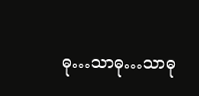ဓု…သာဓု…သာဓု